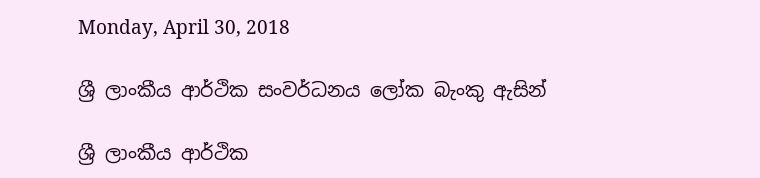Monday, April 30, 2018

ශ්‍රී ලාංකීය ආර්ථික සංවර්ධනය ලෝක බැංකු ඇසින්

ශ්‍රී ලාංකීය ආර්ථික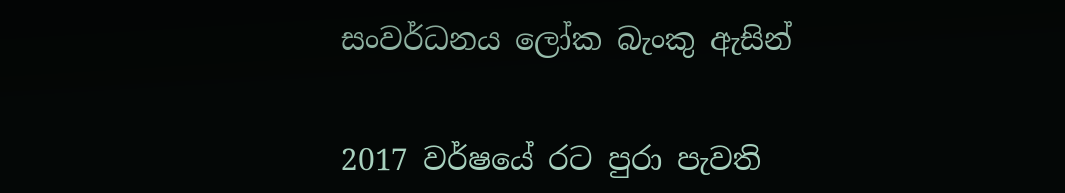සංවර්ධනය ලෝක බැංකු ඇසින්


2017 වර්ෂයේ රට පුරා පැවති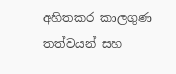අහිතකර කාලගුණ තත්වයන් සහ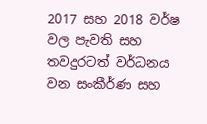2017 සහ 2018 වර්ෂ වල පැවති සහ තවදුරටත් වර්ධනය වන සංකීර්ණ සහ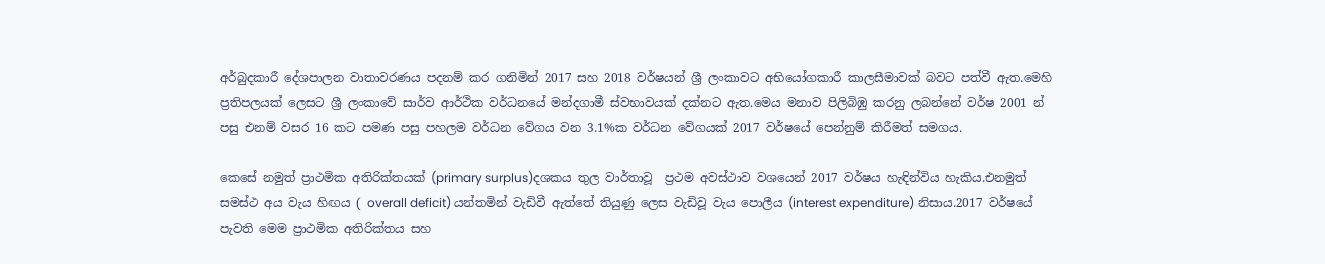අර්බුදකාරී දේශපාලන වාතාවරණය පදනම් කර ගනිමින් 2017 සහ 2018 වර්ෂයන් ශ්‍රී ලංකාවට අභියෝගකාරී කාලසීමාවක් බවට පත්වී ඇත.මෙහි ප්‍රතිපලයක් ලෙසට ශ්‍රී ලංකාවේ සාර්ව ආර්ථික වර්ධනයේ මන්දගාමී ස්වභාවයක් දක්නට ඇත.මෙය මනාව පිලිබිඹු කරනු ලබන්නේ වර්ෂ 2001 න් පසු එනම් වසර 16 කට පමණ පසු පහලම වර්ධන වේගය වන 3.1%ක වර්ධන වේගයක් 2017 වර්ෂයේ පෙන්නුම් කිරීමත් සමගය.

කෙසේ නමුත් ප්‍රාථමික අතිරික්තයක් (primary surplus)දශකය තුල වාර්තාවූ  ප්‍රථම අවස්ථාව වශයෙන් 2017 වර්ෂය හැඳින්විය හැකිය.එනමුත් සමස්ථ අය වැය හිඟය ( overall deficit) යන්තමින් වැඩිවී ඇත්තේ තියුණු ලෙස වැඩිවූ වැය පොලීය (interest expenditure) නිසාය.2017 වර්ෂයේ පැවති මෙම ප්‍රාථමික අතිරික්තය සහ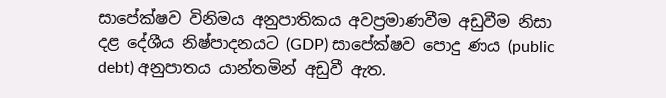සාපේක්ෂව විනිමය අනුපාතිකය අවප්‍රමාණවීම අඩුවීම නිසා දළ දේශීය නිෂ්පාදනයට (GDP) සාපේක්ෂව පොදු ණය (public debt) අනුපාතය යාන්තමින් අඩුවී ඇත.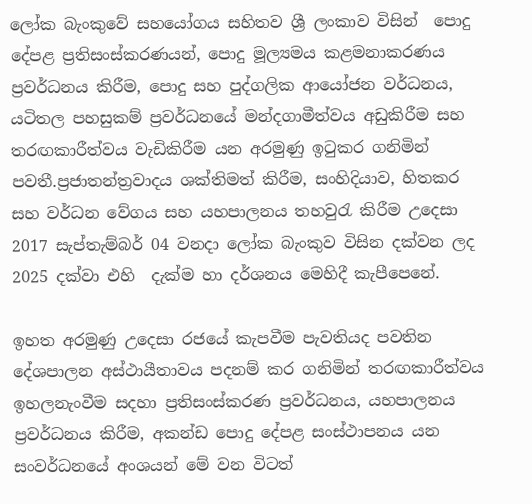ලෝක බැංකුවේ සහයෝගය සහිතව ශ්‍රී ලංකාව විසින්  පොදු දේපළ ප්‍රතිසංස්කරණයන්, පොදු මූල්‍යමය කළමනාකරණය ප්‍රවර්ධනය කිරීම, පොදු සහ පුද්ගලික ආයෝජන වර්ධනය, යටිතල පහසුකම් ප්‍රවර්ධනයේ මන්දගාමීත්වය අඩුකිරීම සහ තරඟකාරීත්වය වැඩිකිරීම යන අරමුණු ඉටුකර ගනිමින් පවතී.ප්‍රජාතන්ත්‍රවාදය ශක්තිමත් කිරීම, සංහිදියාව, හිතකර සහ වර්ධන වේගය සහ යහපාලනය තහවුරැ කිරීම උදෙසා 2017 සැප්තැම්බර් 04 වනදා ලෝක බැංකුව විසින දක්වන ලද  2025 දක්වා එහි  දැක්ම හා දර්ශනය මෙහිදී කැපීපෙනේ.

ඉහත අරමුණු උදෙසා රජයේ කැපවීම පැවතියද පවතින දේශපාලන අස්ථායීතාවය පදනම් කර ගනිමින් තරඟකාරීත්වය ඉහලනැංවීම සදහා ප්‍රතිසංස්කරණ ප්‍රවර්ධනය, යහපාලනය ප්‍රවර්ධනය කිරීම, අකන්ඩ පොදු දේපළ සංස්ථාපනය යන සංවර්ධනයේ අංශයන් මේ වන විටත්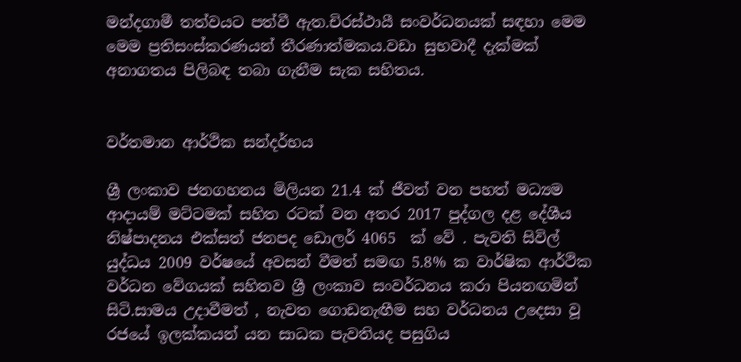මන්දගාමී තත්වයට පත්වී ඇත.චිරස්ථායී සංවර්ධනයක් සඳහා මෙම මෙම ප්‍රතිසංස්කරණයන් තීරණාත්මකය.වඩා සුභවාදී දැක්මක් අනාගතය පිලිබඳ තබා ගැනීම සැක සහිතය.


වර්තමාන ආර්ථික සන්දර්භය

ශ්‍රී ලංකාව ජනගහනය මිලියන 21.4 ක් ජීවත් වන පහත් මධ්‍යම ආදායම් මට්ටමක් සහිත රටක් වන අතර 2017 පුද්ගල දළ දේශීය නිෂ්පාදනය එක්සත් ජනපද ඩොලර් 4065  ක් වේ . පැවති සිවිල් යුද්ධය 2009 වර්ෂයේ අවසන් වීමත් සමඟ 5.8% ක වාර්ෂික ආර්ථික වර්ධන වේගයක් සහිතව ශ්‍රී ලංකාව සංවර්ධනය කරා පියනඟමින් සිටි.සාමය උදාවීමත් , නැවත ගොඩනැඟීම සහ වර්ධනය උදෙසා වූ රජයේ ඉලක්කයන් යන සාධක පැවතියද පසුගිය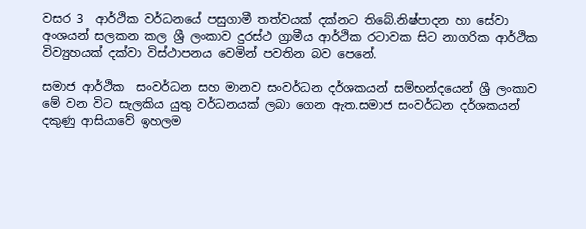වසර 3  ආර්ථික වර්ධනයේ පසුගාමී තත්වයක් දක්නට තිබේ.නිෂ්පාදන හා සේවා අංශයන් සලකන කල ශ්‍රී ලංකාව දුරස්ථ ග්‍රාමීය ආර්ථික රටාවක සිට නාගරික ආර්ථික විව්‍යුහයක් දක්වා විස්ථාපනය වෙමින් පවතින බව පෙනේ.

සමාජ ආර්ථික  සංවර්ධන සහ මානව සංවර්ධන දර්ශකයන් සම්භන්දයෙන් ශ්‍රී ලංකාව මේ වන විට සැලකිය යුතු වර්ධනයක් ලබා ගෙන ඇත.සමාජ සංවර්ධන දර්ශකයන් දකුණු ආසියාවේ ඉහලම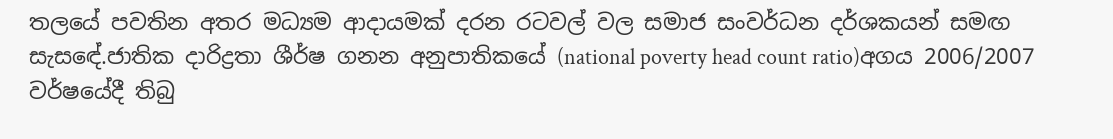තලයේ පවතින අතර මධ්‍යම ආදායමක් දරන රටවල් වල සමාජ සංවර්ධන දර්ශකයන් සමඟ සැසඳේ.ජාතික දාරිද්‍රතා ශීර්ෂ ගනන අනුපාතිකයේ (national poverty head count ratio)අගය 2006/2007 වර්ෂයේදී තිබු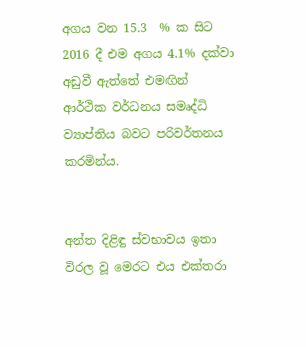අගය වන 15.3  % ක සිට 2016 දී එම අගය 4.1% දක්වා අඩුවී ඇත්තේ එමඟින්  ආර්ථික වර්ධනය සමෘද්ධි ව්‍යාප්තිය බවට පරිවර්තනය කරමින්ය.


අන්ත දිළිඳු ස්වභාවය ඉතා විරල වූ මෙරට එය එක්තරා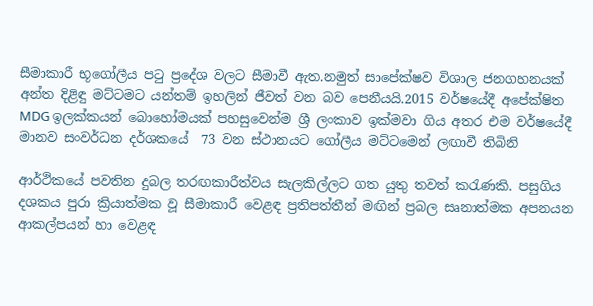සීමාකාරී භූගෝලීය පටු ප්‍රදේශ වලට සීමාවී ඇත.නමුත් සාපේක්ෂව විශාල ජනගහනයක් අන්ත දිළිඳු මට්ටමට යන්තම් ඉහලින් ජීවත් වන බව පෙනීයයි.2015 වර්ෂයේදී අපේක්ෂිත MDG ඉලක්කයන් බොහෝමයක් පහසුවෙන්ම ශ්‍රී ලංකාව ඉක්මවා ගිය අතර එම වර්ෂයේදී මානව සංවර්ධන දර්ශකයේ  73 වන ස්ථානයට ගෝලීය මට්ටමෙන් ලඟාවී තිබිනි

ආර්ථිකයේ පවතින දුබල තරඟකාරීත්වය සැලකිල්ලට ගත යුතු තවත් කරැණකි. පසුගිය දශකය පුරා ක්‍රියාත්මක වූ සීමාකාරී වෙළඳ ප්‍රතිපත්තීන් මඟින් ප්‍රබල සෘනාත්මක අපනයන ආකල්පයන් හා වෙළඳ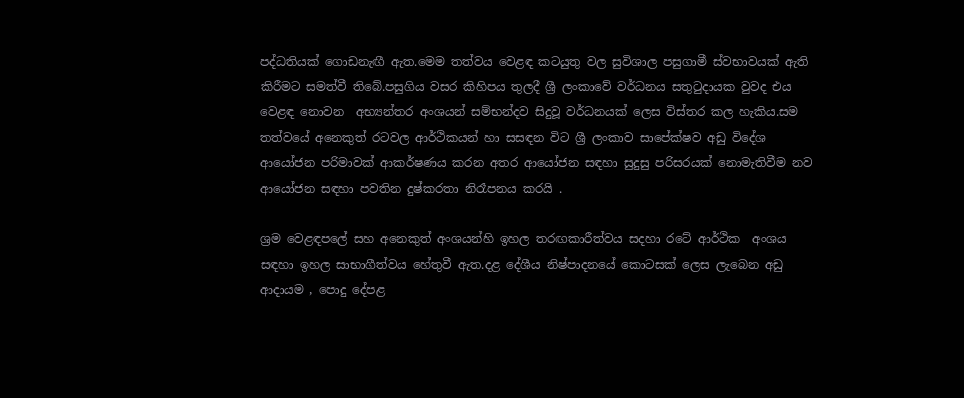පද්ධතියක් ගොඩනැඟී ඇත.මෙම තත්වය වෙළඳ කටයුතු වල සුවිශාල පසුගාමී ස්වභාවයක් ඇති කිරීමට සමත්වී තිබේ.පසුගිය වසර කිහිපය තුලදී ශ්‍රී ලංකාවේ වර්ධනය සතුටුදායක වුවද එය වෙළඳ නොවන  අභ්‍යන්තර අංශයන් සම්භන්දව සිදුවූ වර්ධනයක් ලෙස විස්තර කල හැකිය.සම තත්වයේ අනෙකුත් රටවල ආර්ථිකයන් හා සසඳන විට ශ්‍රී ලංකාව සාපේක්ෂව අඩු විදේශ ආයෝජන පරිමාවක් ආකර්ෂණය කරන අතර ආයෝජන සඳහා සුදුසු පරිසරයක් නොමැතිවීම නව ආයෝජන සඳහා පවතින දුෂ්කරතා නිරෑපනය කරයි .

ශ්‍රම වෙළඳපලේ සහ අනෙකුත් අංශයන්හි ඉහල තරඟකාරීත්වය සදහා රටේ ආර්ථික  අංශය සඳහා ඉහල සාභාගීත්වය හේතුවී ඇත.දළ දේශීය නිෂ්පාදනයේ කොටසක් ලෙස ලැබෙන අඩු ආදායම , පොදු දේපළ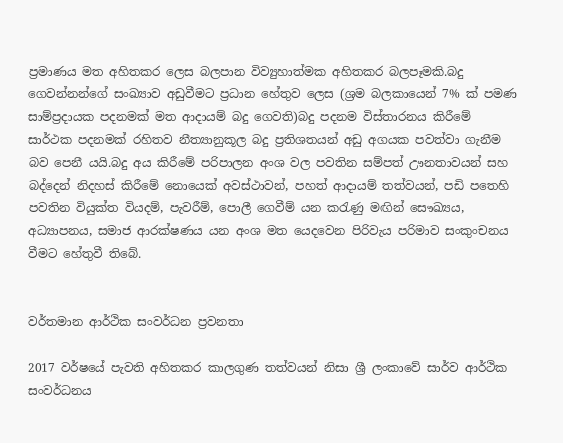ප්‍රමාණය මත අහිතකර ලෙස බලපාන විව්‍යුහාත්මක අහිතකර බලපෑමකි.බදු ගෙවන්නන්ගේ සංඛ්‍යාව අඩුවීමට ප්‍රධාන හේතුව ලෙස (ශ්‍රම බලකායෙන් 7% ක් පමණ සාම්ප්‍රදායක පදනමක් මත ආදායම් බදු ගෙවති)බදු පදනම විස්තාරනය කිරීමේ සාර්ථක පදනමක් රහිතව නීත්‍යානුකූල බදු ප්‍රතිශතයන් අඩු අගයක පවත්වා ගැනීම බව පෙනී යයි.බදු අය කිරීමේ පරිපාලන අංශ වල පවතින සම්පත් ඌනතාවයන් සහ බද්දෙන් නිදහස් කිරීමේ නොයෙක් අවස්ථාවන්, පහත් ආදායම් තත්වයන්, පඩි පතෙහි පවතින වියුක්ත වියදම්, පැවරීම්, පොලී ගෙවීම් යන කරැණු මඟින් සෞඛ්‍යය, අධ්‍යාපනය, සමාජ ආරක්ෂණය යන අංශ මත යෙදවෙන පිරිවැය පරිමාව සංකුංචනය වීමට හේතුවී තිබේ.


වර්තමාන ආර්ථික සංවර්ධන ප්‍රවනතා

2017 වර්ෂයේ පැවති අහිතකර කාලගුණ තත්වයන් නිසා ශ්‍රී ලංකාවේ සාර්ව ආර්ථික සංවර්ධනය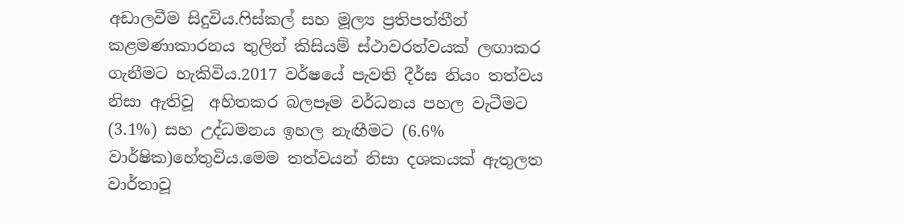අඩාලවීම සිදුවිය.ෆිස්කල් සහ මූල්‍ය ප්‍රතිපත්තීන් කළමණාකාරනය තුලින් කිසියම් ස්ථාවරත්වයක් ලඟාකර ගැනීමට හැකිවිය.2017 වර්ෂයේ පැවති දීර්ඝ නියං තත්වය නිසා ඇතිවූ  අහිතකර බලපෑම වර්ධනය පහල වැටීමට (3.1%) සහ උද්ධමනය ඉහල නැඟීමට (6.6% වාර්ෂික)හේතුවිය.මෙම තත්වයන් නිසා දශකයක් ඇතුලත වාර්තාවූ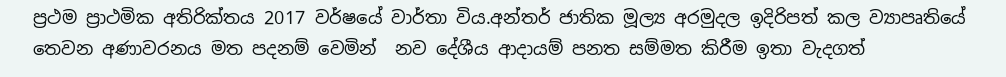ප්‍රථම ප්‍රාථමික අතිරික්තය 2017 වර්ෂයේ වාර්තා විය.අන්තර් ජාතික මූල්‍ය අරමුදල ඉදිරිපත් කල ව්‍යාපෘතියේ තෙවන අණාවරනය මත පදනම් වෙමින්  නව දේශීය ආදායම් පනත සම්මත කිරීම ඉතා වැදගත්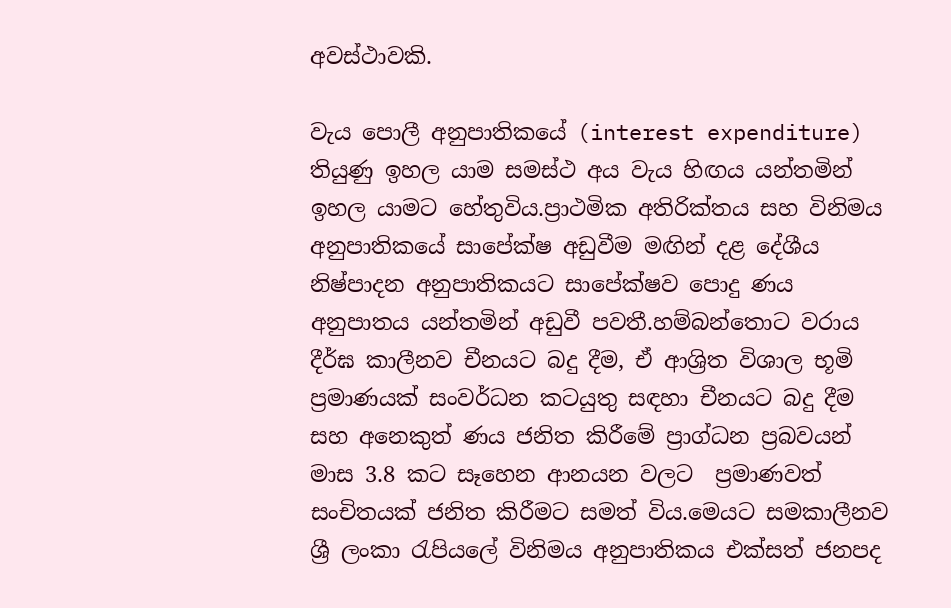අවස්ථාවකි.

වැය පොලී අනුපාතිකයේ (interest expenditure) තියුණු ඉහල යාම සමස්ථ අය වැය හිඟය යන්තමින් ඉහල යාමට හේතුවිය.ප්‍රාථමික අතිරික්තය සහ විනිමය අනුපාතිකයේ සාපේක්ෂ අඩුවීම මඟින් දළ දේශීය නිෂ්පාදන අනුපාතිකයට සාපේක්ෂව පොදු ණය අනුපාතය යන්තමින් අඩුවී පවතී.හම්බන්තොට වරාය දීර්ඝ කාලීනව චීනයට බදු දීම, ඒ ආශ්‍රිත විශාල භූමි ප්‍රමාණයක් සංවර්ධන කටයුතු සඳහා චීනයට බදු දීම සහ අනෙකුත් ණය ජනිත කිරීමේ ප්‍රාග්ධන ප්‍රබවයන් මාස 3.8 කට සෑහෙන ආනයන වලට  ප්‍රමාණවත් සංචිතයක් ජනිත කිරීමට සමත් විය.මෙයට සමකාලීනව ශ්‍රී ලංකා රැපියලේ විනිමය අනුපාතිකය එක්සත් ජනපද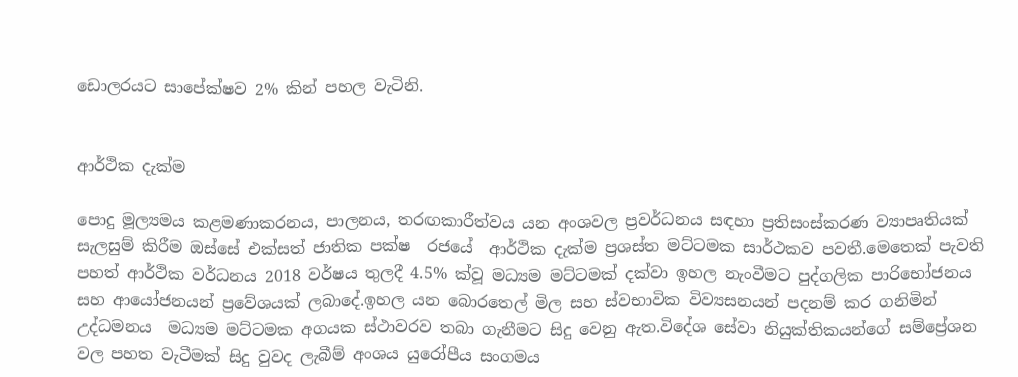ඩොලරයට සාපේක්ෂව 2% කින් පහල වැටිනි.


ආර්ථික දැක්ම

පොදු මූල්‍යමය කළමණාකරනය, පාලනය, තරඟකාරීත්වය යන අංශවල ප්‍රවර්ධනය සඳහා ප්‍රතිසංස්කරණ ව්‍යාපෘතියක් සැලසුම් කිරීම ඔස්සේ එක්සත් ජාතික පක්ෂ  රජයේ  ආර්ථික දැක්ම ප්‍රශස්ත මට්ටමක සාර්ථකව පවතී.මෙතෙක් පැවති පහත් ආර්ථික වර්ධනය 2018 වර්ෂය තුලදී 4.5% ක්වූ මධ්‍යම මට්ටමක් දක්වා ඉහල නැංවීමට පුද්ගලික පාරිභෝජනය සහ ආයෝජනයන් ප්‍රවේශයක් ලබාදේ.ඉහල යන බොරතෙල් මිල සහ ස්වභාවික විව්‍යසනයන් පදනම් කර ගනිමින් උද්ධමනය  මධ්‍යම මට්ටමක අගයක ස්ථාවරව තබා ගැනීමට සිදු වෙනු ඇත.විදේශ සේවා නියුක්තිකයන්ගේ සම්ප්‍රේශන වල පහත වැටීමක් සිදු වුවද ලැබීම් අංශය යුරෝපීය සංගමය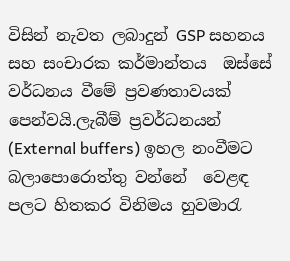විසින් නැවත ලබාදුන් GSP සහනය සහ සංචාරක කර්මාන්තය  ඔස්සේ වර්ධනය වීමේ ප්‍රවණතාවයක් පෙන්වයි.ලැබීම් ප්‍රවර්ධනයන් (External buffers) ඉහල නංවීමට බලාපොරොත්තු වන්නේ  වෙළඳ පලට හිතකර විනිමය හුවමාරැ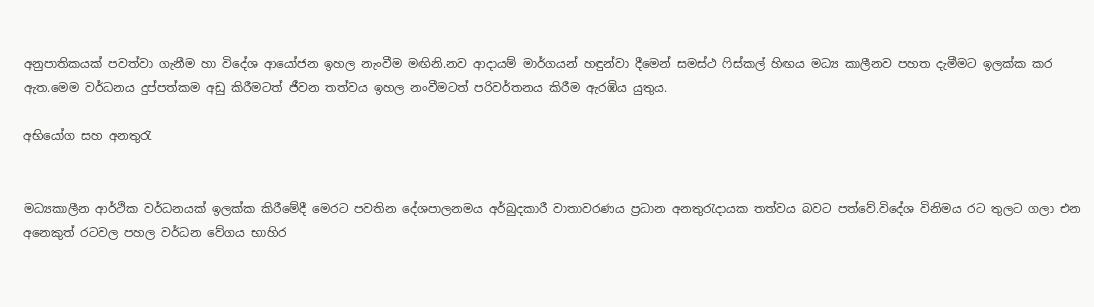අනුපාතිකයක් පවත්වා ගැනීම හා විදේශ ආයෝජන ඉහල නැංවීම මඟිනි.නව ආදායම් මාර්ගයන් හඳුන්වා දීමෙන් සමස්ථ ෆිස්කල් හිඟය මධ්‍ය කාලීනව පහත දැමීමට ඉලක්ක කර ඇත.මෙම වර්ධනය දුප්පත්කම අඩු කිරීමටත් ජීවන තත්වය ඉහල නංවීමටත් පරිවර්තනය කිරීම ඇරඹිය යුතුය.

අභියෝග සහ අනතුරැ


මධ්‍යකාලීන ආර්ථික වර්ධනයක් ඉලක්ක කිරීමේදී මෙරට පවතින දේශපාලනමය අර්බුදකාරී වාතාවරණය ප්‍රධාන අනතුරැදායක තත්වය බවට පත්වේ.විදේශ විනිමය රට තුලට ගලා එන අනෙකුත් රටවල පහල වර්ධන වේගය භාහිර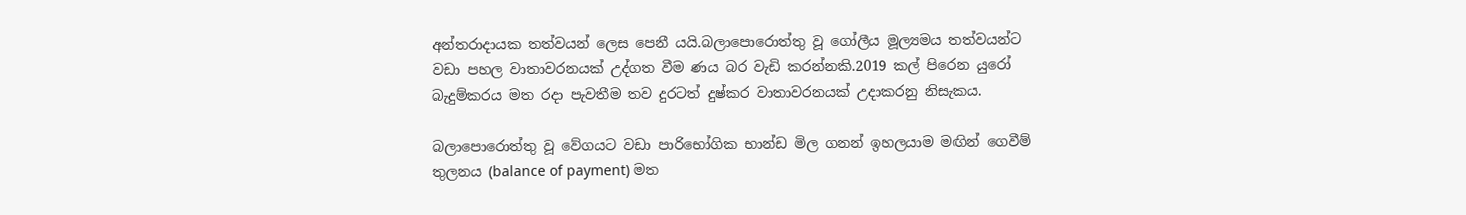අන්තරාදායක තත්වයන් ලෙස පෙනී යයි.බලාපොරොත්තු වූ ගෝලීය මූල්‍යමය තත්වයන්ට වඩා පහල වාතාවරනයක් උද්ගත වීම ණය බර වැඩි කරන්නකි.2019 කල් පිරෙන යුරෝ බැදුම්කරය මත රදා පැවතීම තව දුරටත් දුෂ්කර වාතාවරනයක් උදාකරනු නිසැකය.

බලාපොරොත්තු වූ වේගයට වඩා පාරිභෝගික භාන්ඩ මිල ගනන් ඉහලයාම මඟින් ගෙවීම් තුලනය (balance of payment) මත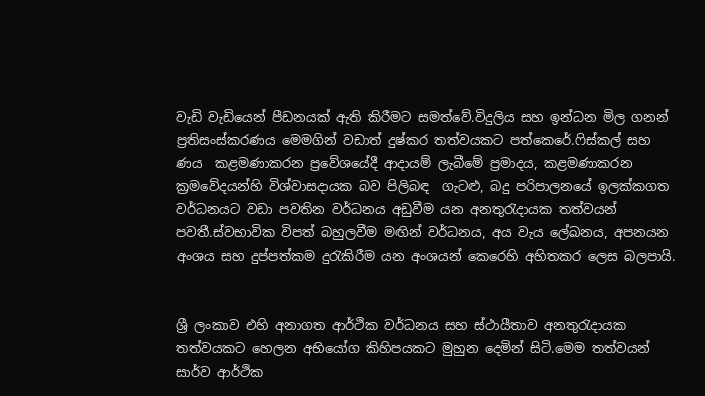වැඩි වැඩියෙන් පීඩනයක් ඇති කිරීමට සමත්වේ.විදුලිය සහ ඉන්ධන මිල ගනන් ප්‍රතිසංස්කරණය මෙමගින් වඩාත් දුෂ්කර තත්වයකට පත්කෙරේ.ෆිස්කල් සහ ණය  කළමණාකරන ප්‍රවේශයේදී ආදායම් ලැබීමේ ප්‍රමාදය, කළමණාකරන ක්‍රමවේදයන්හි විශ්වාසදායක බව පිලිබඳ  ගැටළු, බදු පරිපාලනයේ ඉලක්කගත වර්ධනයට වඩා පවතින වර්ධනය අඩුවීම යන අනතුරැදායක තත්වයන් පවතී.ස්වභාවික විපත් බහුලවීම මඟින් වර්ධනය, අය වැය ලේඛනය, අපනයන අංශය සහ දුප්පත්කම දුරැකිරීම යන අංශයන් කෙරෙහි අහිතකර ලෙස බලපායි.


ශ්‍රී ලංකාව එහි අනාගත ආර්ථික වර්ධනය සහ ස්ථායීතාව අනතුරැදායක තත්වයකට හෙලන අභියෝග කිහිපයකට මුහුන දෙමින් සිටි.මෙම තත්වයන් සාර්ව ආර්ථික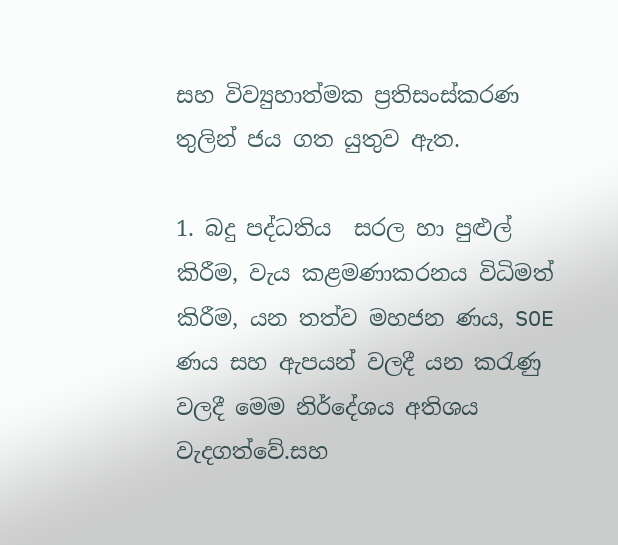සහ විව්‍යුහාත්මක ප්‍රතිසංස්කරණ තුලින් ජය ගත යුතුව ඇත.

1. බදු පද්ධතිය  සරල හා පුළුල් කිරීම, වැය කළමණාකරනය විධිමත් කිරීම, යන තත්ව මහජන ණය, SOE ණය සහ ඇපයන් වලදී යන කරැණු වලදී මෙම නිර්දේශය අතිශය වැදගත්වේ.සහ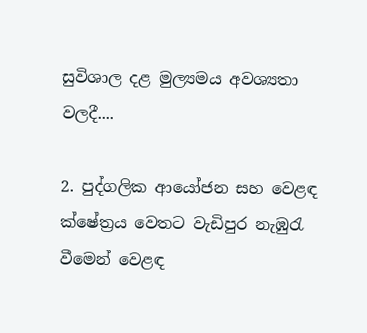සුවිශාල දළ මුල්‍යමය අවශ්‍යතා වලදී....

2. පුද්ගලික ආයෝජන සහ වෙළඳ ක්ෂේත්‍රය වෙතට වැඩිපුර නැඹුරැ වීමෙන් වෙළඳ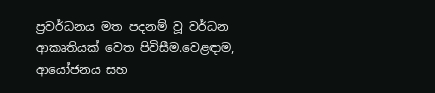ප්‍රවර්ධනය මත පදනම් වූ වර්ධන ආකෘතියක් වෙත පිවිසීම.වෙළඳාම, ආයෝජනය සහ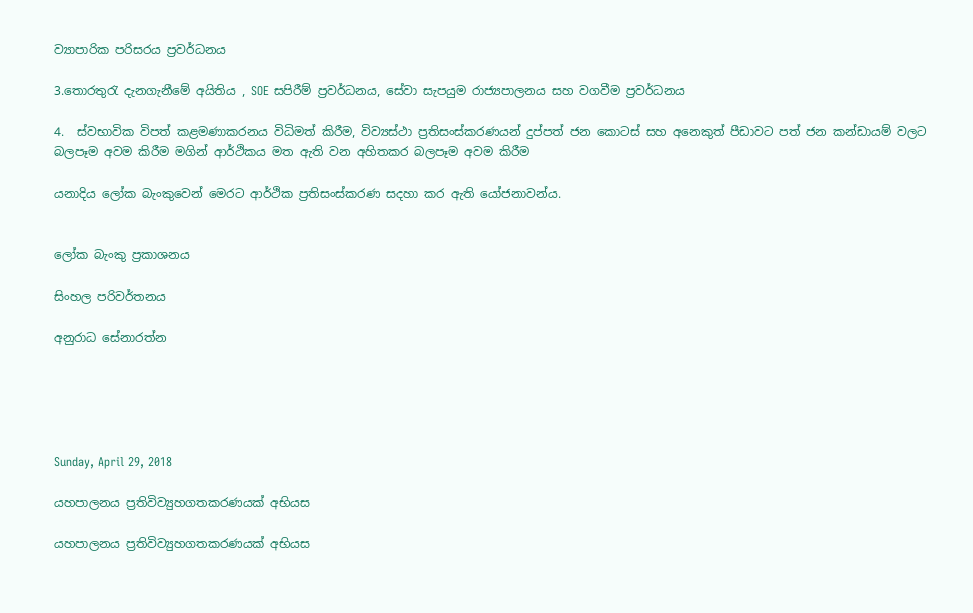ව්‍යාපාරික පරිසරය ප්‍රවර්ධනය

3.තොරතුරැ දැනගැනීමේ අයිතිය , SOE සපිරීම් ප්‍රවර්ධනය, සේවා සැපයුම රාජ්‍යපාලනය සහ වගවීම ප්‍රවර්ධනය

4.  ස්වභාවික විපත් කළමණාකරනය විධිමත් කිරීම, විව්‍යස්ථා ප්‍රතිසංස්කරණයන් දුප්පත් ජන කොටස් සහ අනෙකුත් පීඩාවට පත් ජන කන්ඩායම් වලට බලපෑම අවම කිරීම මගින් ආර්ථිකය මත ඇති වන අහිතකර බලපෑම අවම කිරීම

යනාදිය ලෝක බැංකුවෙන් මෙරට ආර්ථික ප්‍රතිසංස්කරණ සදහා කර ඇති යෝජනාවන්ය.


ලෝක බැංකු ප්‍රකාශනය

සිංහල පරිවර්තනය

අනුරාධ සේනාරත්න





Sunday, April 29, 2018

යහපාලනය ප්‍රතිවිව්‍යුහගතකරණයක් අභියස

යහපාලනය ප්‍රතිවිව්‍යුහගතකරණයක් අභියස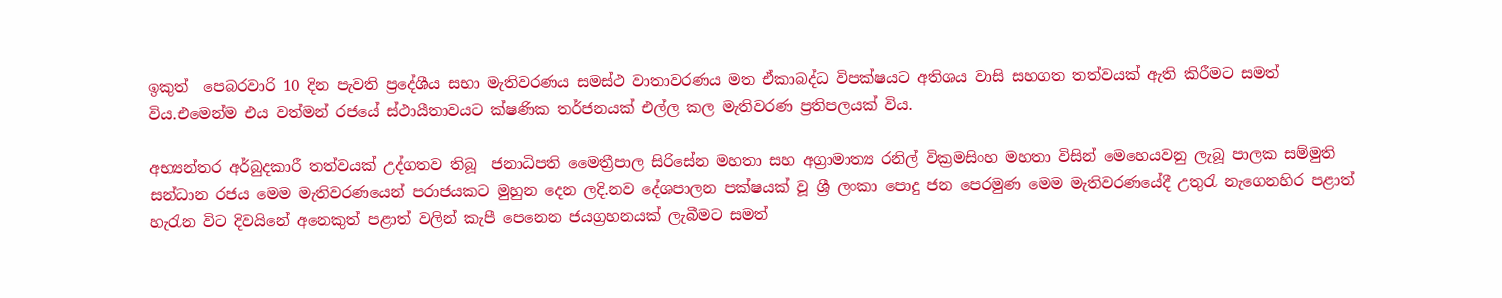ඉකුත්  පෙබරවාරි 10 දින පැවති ප්‍රදේශීය සභා මැතිවරණය සමස්ථ වාතාවරණය මත ඒකාබද්ධ විපක්ෂයට අතිශය වාසි සහගත තත්වයක් ඇති කිරීමට සමත් විය.එමෙන්ම එය වත්මන් රජයේ ස්ථායීතාවයට ක්ෂණික තර්ජනයක් එල්ල කල මැතිවරණ ප්‍රතිපලයක් විය.

අභ්‍යන්තර අර්බුදකාරී තත්වයක් උද්ගතව තිබූ  ජනාධිපති මෛත්‍රීපාල සිරිසේන මහතා සහ අග්‍රාමාත්‍ය රනිල් වික්‍රමසිංහ මහතා විසින් මෙහෙයවනු ලැබූ පාලක සම්මුති සන්ධාන රජය මෙම මැතිවරණයෙන් පරාජයකට මුහුන දෙන ලදි.නව දේශපාලන පක්ෂයක් වූ ශ්‍රී ලංකා පොදු ජන පෙරමුණ මෙම මැතිවරණයේදී උතුරැ නැගෙනහිර පළාත් හැරැන විට දිවයිනේ අනෙකුත් පළාත් වලින් කැපී පෙනෙන ජයග්‍රහනයක් ලැබීමට සමත්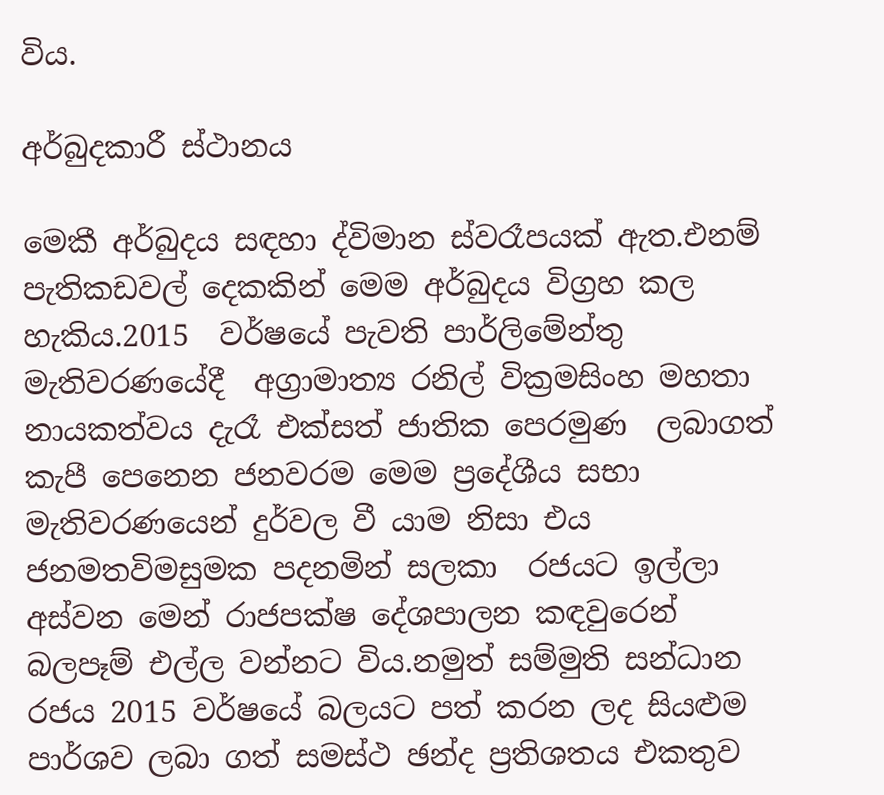විය.

අර්බුදකාරී ස්ථානය

මෙකී අර්බුදය සඳහා ද්විමාන ස්වරෑපයක් ඇත.එනම් පැතිකඩවල් දෙකකින් මෙම අර්බුදය විග්‍රහ කල හැකිය.2015  වර්ෂයේ පැවති පාර්ලිමේන්තු මැතිවරණයේදී  අග්‍රාමාත්‍ය රනිල් වික්‍රමසිංහ මහතා නායකත්වය දැරෑ එක්සත් ජාතික පෙරමුණ  ලබාගත් කැපී පෙනෙන ජනවරම මෙම ප්‍රදේශීය සභා මැතිවරණයෙන් දුර්වල වී යාම නිසා එය ජනමතවිමසුමක පදනමින් සලකා  රජයට ඉල්ලා අස්වන මෙන් රාජපක්ෂ දේශපාලන කඳවුරෙන් බලපෑම් එල්ල වන්නට විය.නමුත් සම්මුති සන්ධාන රජය 2015 වර්ෂයේ බලයට පත් කරන ලද සියළුම පාර්ශව ලබා ගත් සමස්ථ ඡන්ද ප්‍රතිශතය එකතුව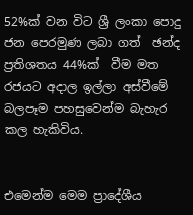52%ක් වන විට ශ්‍රී ලංකා පොදු ජන පෙරමුණ ලබා ගත්  ඡන්ද ප්‍රතිශතය 44%ක්  වීම මත රජයට අදාල ඉල්ලා අස්වීමේ බලපෑම පහසුවෙන්ම බැහැර කල හැකිවිය.


එමෙන්ම මෙම ප්‍රාදේශීය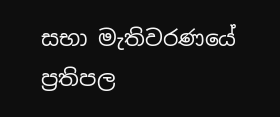සභා මැතිවරණයේ ප්‍රතිපල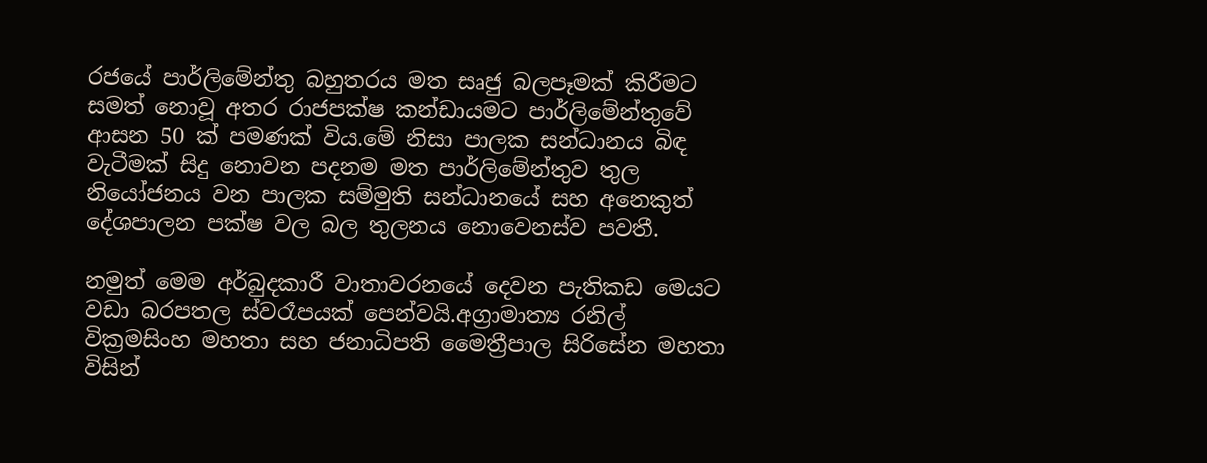රජයේ පාර්ලිමේන්තු බහුතරය මත සෘජු බලපෑමක් කිරීමට සමත් නොවූ අතර රාජපක්ෂ කන්ඩායමට පාර්ලිමේන්තුවේ ආසන 50 ක් පමණක් විය.මේ නිසා පාලක සන්ධානය බිඳ වැටීමක් සිදු නොවන පදනම මත පාර්ලිමේන්තුව තුල නියෝජනය වන පාලක සම්මුති සන්ධානයේ සහ අනෙකුත් දේශපාලන පක්ෂ වල බල තුලනය නොවෙනස්ව පවතී.

නමුත් මෙම අර්බුදකාරී වාතාවරනයේ දෙවන පැතිකඩ මෙයට වඩා බරපතල ස්වරෑපයක් පෙන්වයි.අග්‍රාමාත්‍ය රනිල් වික්‍රමසිංහ මහතා සහ ජනාධිපති මෛත්‍රීපාල සිරිසේන මහතා විසින්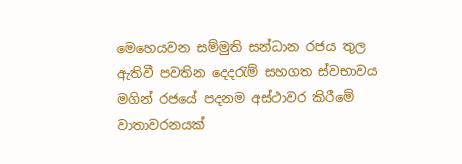මෙහෙයවන සම්මුති සන්ධාන රජය තුල ඇතිවී පවතින දෙදරැම් සහගත ස්වභාවය මගින් රජයේ පදනම අස්ථාවර කිරීමේ වාතාවරනයක්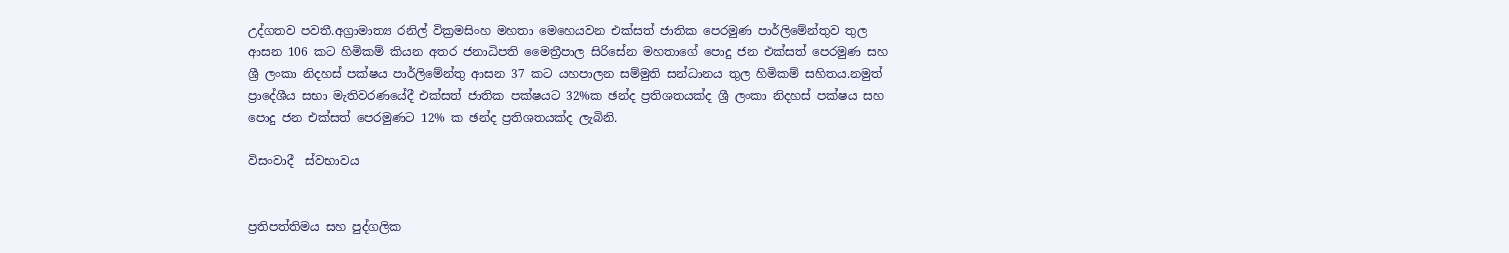උද්ගතව පවතී.අග්‍රාමාත්‍ය රනිල් වික්‍රමසිංහ මහතා මෙහෙයවන එක්සත් ජාතික පෙරමුණ පාර්ලිමේන්තුව තුල ආසන 106 කට හිමිකම් කියන අතර ජනාධිපති මෛත්‍රීපාල සිරිසේන මහතාගේ පොදු ජන එක්සත් පෙරමුණ සහ ශ්‍රී ලංකා නිදහස් පක්ෂය පාර්ලිමේන්තු ආසන 37 කට යහපාලන සම්මුති සන්ධානය තුල හිමිකම් සහිතය.නමුත් ප්‍රාදේශීය සභා මැතිවරණයේදී එක්සත් ජාතික පක්ෂයට 32%ක ඡන්ද ප්‍රතිශතයක්ද ශ්‍රී ලංකා නිදහස් පක්ෂය සහ පොදු ජන එක්සත් පෙරමුණට 12% ක ඡන්ද ප්‍රතිශතයක්ද ලැබිනි.

විසංවාදී  ස්වභාවය


ප්‍රතිපත්තිමය සහ පුද්ගලික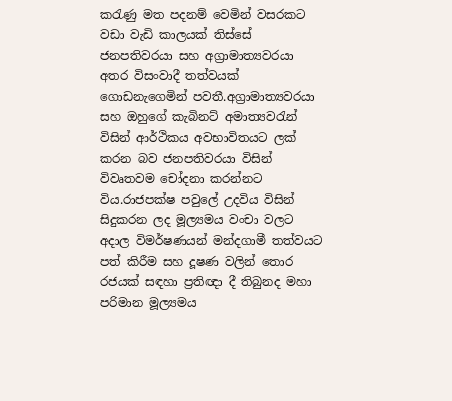කරැණු මත පදනම් වෙමින් වසරකට වඩා වැඩි කාලයක් තිස්සේ ජනපතිවරයා සහ අග්‍රාමාත්‍යවරයා අතර විසංවාදී තත්වයක් ගොඩනැගෙමින් පවතී.අග්‍රාමාත්‍යවරයා සහ ඔහුගේ කැබිනට් අමාත්‍යවරැන් විසින් ආර්ථිකය අවභාවිතයට ලක් කරන බව ජනපතිවරයා විසින් විවෘතවම චෝදනා කරන්නට විය.රාජපක්ෂ පවුලේ උදවිය විසින් සිදුකරන ලද මූල්‍යමය වංචා වලට අදාල විමර්ෂණයන් මන්දගාමී තත්වයට පත් කිරීම සහ දූෂණ වලින් තොර රජයක් සඳහා ප්‍රතිඥා දී තිබුනද මහා පරිමාන මූල්‍යමය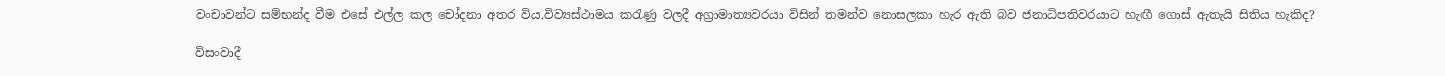වංචාවන්ට සම්භන්ද වීම එසේ එල්ල කල චෝදනා අතර විය.විව්‍යස්ථාමය කරැණු වලදී අග්‍රාමාත්‍යවරයා විසින් තමන්ව නොසලකා හැර ඇති බව ජනාධිපතිවරයාට හැඟී ගොස් ඇතැයි සිතිය හැකිද?

විසංවාදී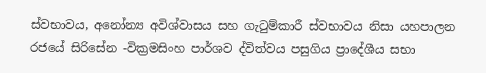ස්වභාවය, අනෝන්‍ය අවිශ්වාසය සහ ගැටුම්කාරී ස්වභාවය නිසා යහපාලන රජයේ සිරිසේන -වික්‍රමසිංහ පාර්ශව ද්විත්වය පසුගිය ප්‍රාදේශීය සභා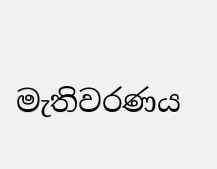මැතිවරණය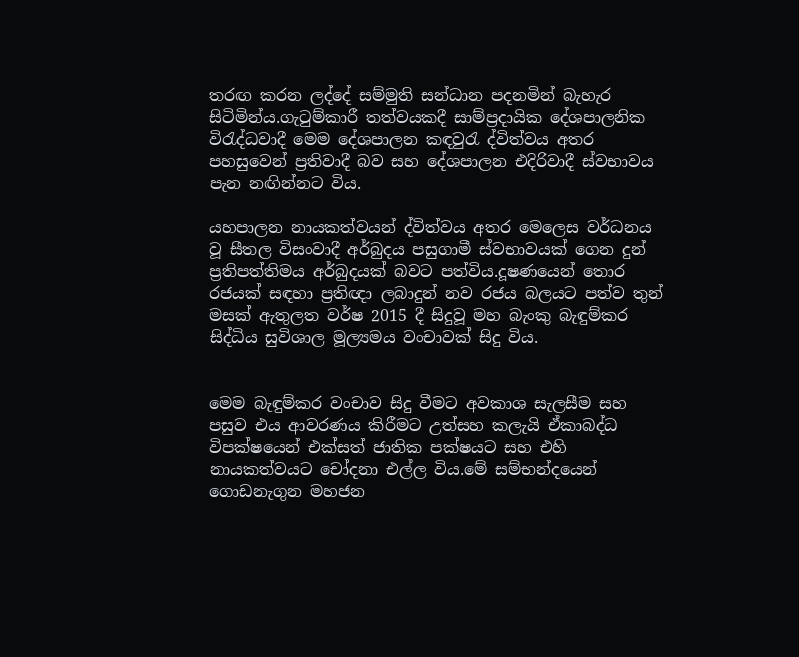තරඟ කරන ලද්දේ සම්මුති සන්ධාන පදනමින් බැහැර සිටිමින්ය.ගැටුම්කාරී තත්වයකදී සාම්ප්‍රදායික දේශපාලනික විරැද්ධවාදී මෙම දේශපාලන කඳවුරැ ද්විත්වය අතර පහසුවෙන් ප්‍රතිවාදී බව සහ දේශපාලන එදිරිවාදී ස්වභාවය පැන නඟින්නට විය.

යහපාලන නායකත්වයන් ද්විත්වය අතර මෙලෙස වර්ධනය වූ සීතල විසංවාදී අර්බුදය පසුගාමී ස්වභාවයක් ගෙන දුන් ප්‍රතිපත්තිමය අර්බුදයක් බවට පත්විය.දූෂණයෙන් තොර රජයක් සඳහා ප්‍රතිඥා ලබාදුන් නව රජය බලයට පත්ව තුන් මසක් ඇතුලත වර්ෂ 2015 දී සිදුවූ මහ බැංකු බැඳුම්කර සිද්ධිය සුවිශාල මූල්‍යමය වංචාවක් සිදු විය.


මෙම බැඳුම්කර වංචාව සිදු වීමට අවකාශ සැලසීම සහ පසුව එය ආවරණය කිරීමට උත්සහ කලැයි ඒකාබද්ධ විපක්ෂයෙන් එක්සත් ජාතික පක්ෂයට සහ එහි නායකත්වයට චෝදනා එල්ල විය.මේ සම්භන්දයෙන් ගොඩනැගුන මහජන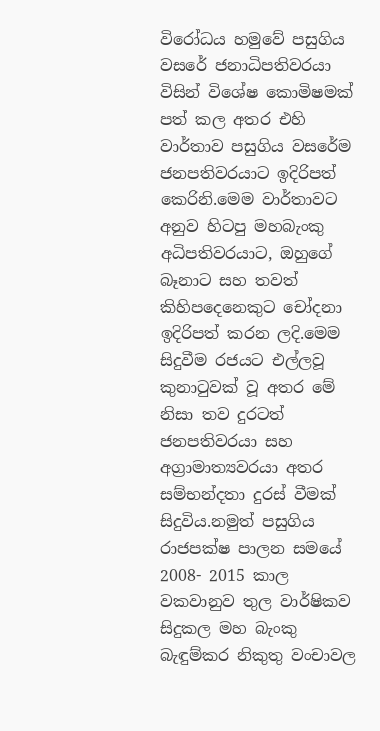විරෝධය හමුවේ පසුගිය වසරේ ජනාධිපතිවරයා විසින් විශේෂ කොමිෂමක් පත් කල අතර එහි වාර්තාව පසුගිය වසරේම ජනපතිවරයාට ඉදිරිපත් කෙරිනි.මෙම වාර්තාවට අනුව හිටපු මහබැංකු අධිපතිවරයාට, ඔහුගේ බෑනාට සහ තවත් කිහිපදෙනෙකුට චෝදනා ඉදිරිපත් කරන ලදි.මෙම සිදුවීම රජයට එල්ලවූ කුනාටුවක් වූ අතර මේ නිසා තව දුරටත් ජනපතිවරයා සහ අග්‍රාමාත්‍යවරයා අතර සම්භන්දතා දුරස් වීමක් සිදුවිය.නමුත් පසුගිය රාජපක්ෂ පාලන සමයේ 2008- 2015 කාල වකවානුව තුල වාර්ෂිකව සිදුකල මහ බැංකු බැඳුම්කර නිකුතු වංචාවල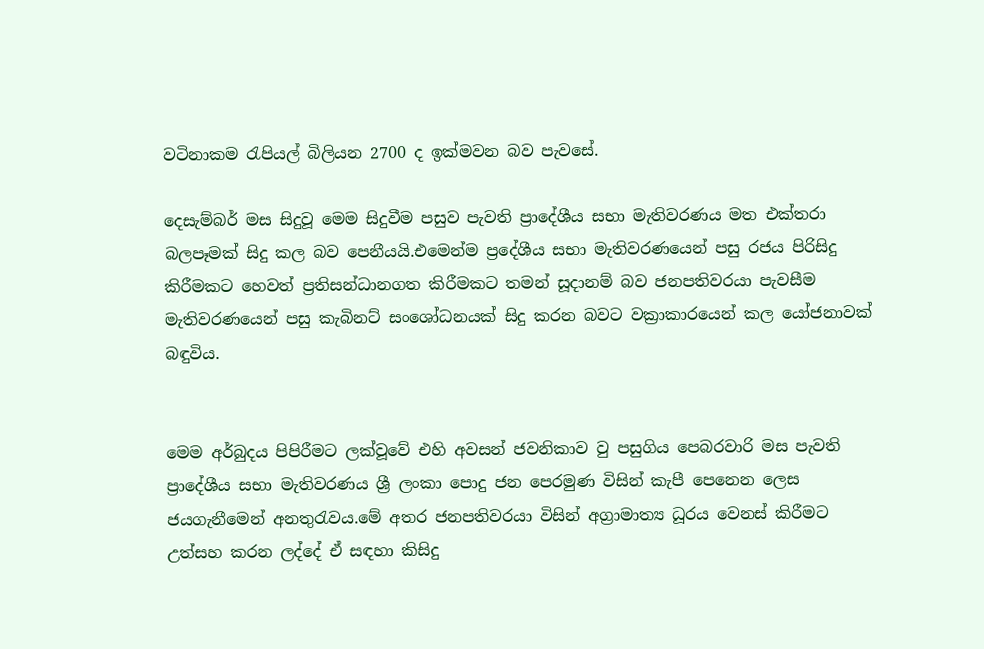වටිනාකම රැපියල් බිලියන 2700 ද ඉක්මවන බව පැවසේ.

දෙසැම්බර් මස සිදුවූ මෙම සිදුවීම පසුව පැවති ප්‍රාදේශීය සභා මැතිවරණය මත එක්තරා බලපෑමක් සිදු කල බව පෙනීයයි.එමෙන්ම ප්‍රදේශීය සභා මැතිවරණයෙන් පසු රජය පිරිසිදු කිරීමකට හෙවත් ප්‍රතිසන්ධානගත කිරීමකට තමන් සූදානම් බව ජනපතිවරයා පැවසීම මැතිවරණයෙන් පසු කැබිනට් සංශෝධනයක් සිදු කරන බවට වක්‍රාකාරයෙන් කල යෝජනාවක් බඳුවිය.


මෙම අර්බුදය පිපිරීමට ලක්වූවේ එහි අවසන් ජවනිකාව වු පසුගිය පෙබරවාරි මස පැවති ප්‍රාදේශීය සභා මැතිවරණය ශ්‍රී ලංකා පොදු ජන පෙරමුණ විසින් කැපී පෙනෙන ලෙස ජයගැනීමෙන් අනතුරැවය.මේ අතර ජනපතිවරයා විසින් අග්‍රාමාත්‍ය ධූරය වෙනස් කිරීමට උත්සහ කරන ලද්දේ ඒ සඳහා කිසිදු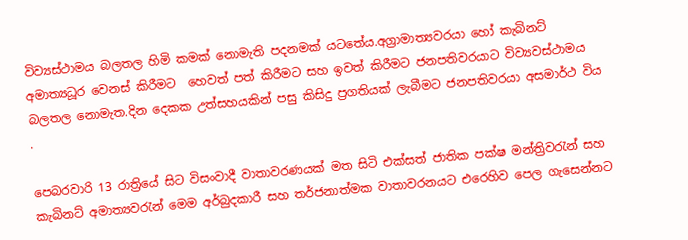විව්‍යස්ථාමය බලතල හිමි කමක් නොමැති පදනමක් යටතේය.අග්‍රාමාත්‍යවරයා හෝ කැබිනට් අමාත්‍යධූර වෙනස් කිරීමට  හෙවත් පත් කිරීමට සහ ඉවත් කිරීමට ජනපතිවරයාට විව්‍යවස්ථාමය බලතල නොමැත.දින දෙකක උත්සහයකින් පසු කිසිදු ප්‍රගතියක් ලැබීමට ජනපතිවරයා අසමාර්ථ විය .

පෙබරවාරි 13 රාත්‍රියේ සිට විසංවාදී වාතාවරණයක් මත සිටි එක්සත් ජාතික පක්ෂ මන්ත්‍රිවරැන් සහ කැබිනට් අමාත්‍යවරැන් මෙම අර්බුදකාරී සහ තර්ජනාත්මක වාතාවරනයට එරෙහිව පෙල ගැසෙන්නට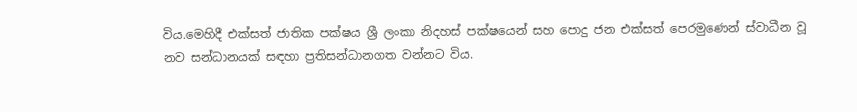විය.මෙහිදී එක්සත් ජාතික පක්ෂය ශ්‍රී ලංකා නිදහස් පක්ෂයෙන් සහ පොදු ජන එක්සත් පෙරමුණෙන් ස්වාධීන වූ නව සන්ධානයක් සඳහා ප්‍රතිසන්ධානගත වන්නට විය.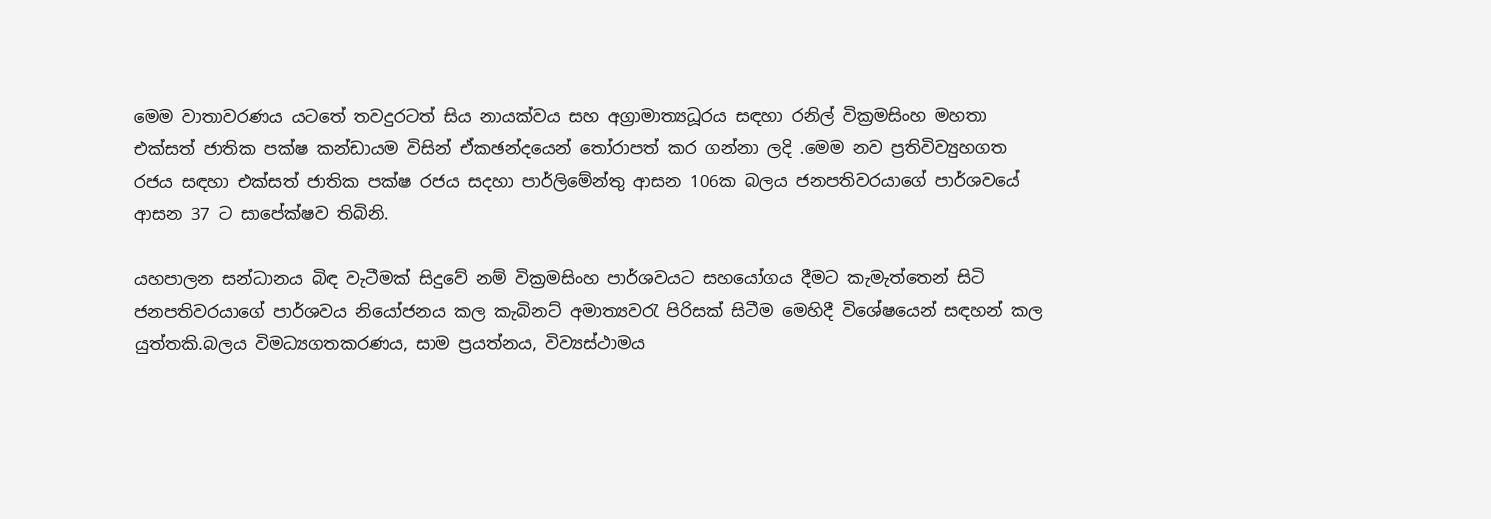මෙම වාතාවරණය යටතේ තවදුරටත් සිය නායක්වය සහ අග්‍රාමාත්‍යධූරය සඳහා රනිල් වික්‍රමසිංහ මහතා එක්සත් ජාතික පක්ෂ කන්ඩායම විසින් ඒකඡන්දයෙන් තෝරාපත් කර ගන්නා ලදි .මෙම නව ප්‍රතිවිව්‍යුහගත රජය සඳහා එක්සත් ජාතික පක්ෂ රජය සදහා පාර්ලිමේන්තු ආසන 106ක බලය ජනපතිවරයාගේ පාර්ශවයේ ආසන 37 ට සාපේක්ෂව තිබිනි.

යහපාලන සන්ධානය බිඳ වැටීමක් සිදුවේ නම් වික්‍රමසිංහ පාර්ශවයට සහයෝගය දීමට කැමැත්තෙන් සිටි ජනපතිවරයාගේ පාර්ශවය නියෝජනය කල කැබිනට් අමාත්‍යවරැ පිරිසක් සිටීම මෙහිදී විශේෂයෙන් සඳහන් කල යුත්තකි.බලය විමධ්‍යගතකරණය, සාම ප්‍රයත්නය, විව්‍යස්ථාමය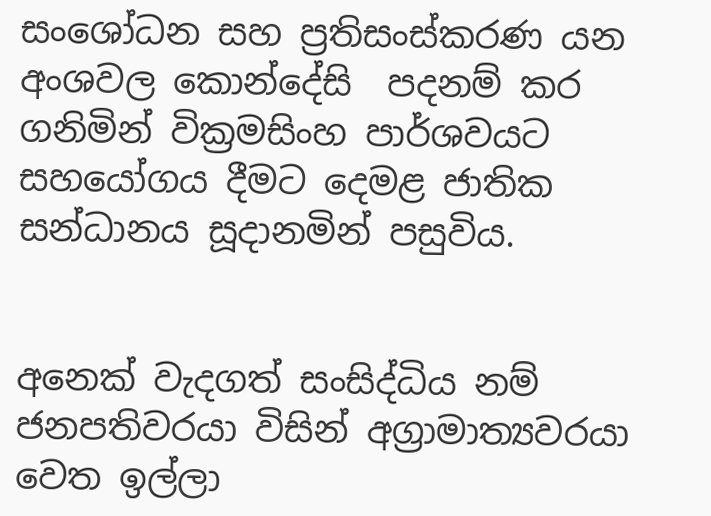සංශෝධන සහ ප්‍රතිසංස්කරණ යන අංශවල කොන්දේසි  පදනම් කර ගනිමින් වික්‍රමසිංහ පාර්ශවයට සහයෝගය දීමට දෙමළ ජාතික සන්ධානය සූදානමින් පසුවිය.


අනෙක් වැදගත් සංසිද්ධිය නම් ජනපතිවරයා විසින් අග්‍රාමාත්‍යවරයා වෙත ඉල්ලා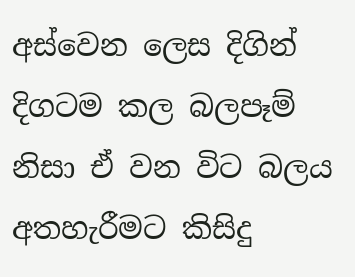අස්වෙන ලෙස දිගින් දිගටම කල බලපෑම් නිසා ඒ වන විට බලය අතහැරීමට කිසිදු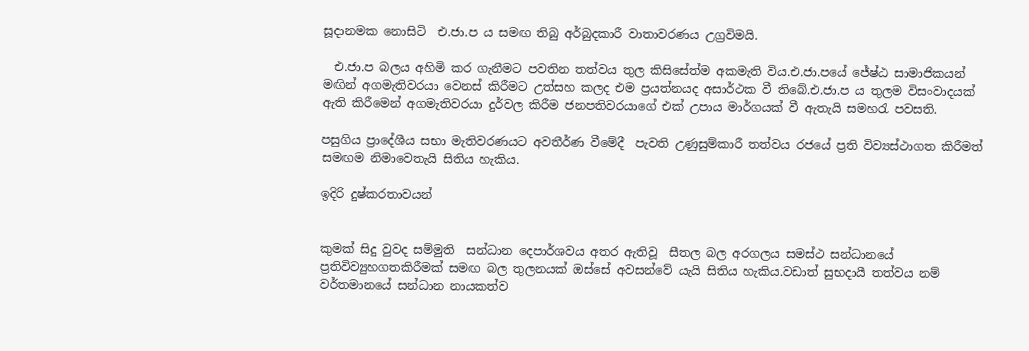සූදානමක නොසිටි  එ.ජා.ප ය සමඟ තිබු අර්බුදකාරී වාතාවරණය උග්‍රවිමයි.

  එ.ජා.ප බලය අහිමි කර ගැනීමට පවතින තත්වය තුල කිසිසේත්ම අකමැති විය.එ.ජා.පයේ ජේෂ්ඨ සාමාජිකයන් මඟින් අගමැතිවරයා වෙනස් කිරීමට උත්සහ කලද එම ප්‍රයත්නයද අසාර්ථක වී තිබේ.එ.ජා.ප ය තුලම විසංවාදයක් ඇති කිරීමෙන් අගමැතිවරයා දුර්වල කිරීම ජනපතිවරයාගේ එක් උපාය මාර්ගයක් වී ඇතැයි සමහරැ පවසති.

පසුගිය ප්‍රාදේශීය සභා මැතිවරණයට අවතීර්ණ වීමේදී  පැවති උණුසුම්කාරී තත්වය රජයේ ප්‍රති විව්‍යස්ථාගත කිරීමත් සමඟම නිමාවෙතැයි සිතිය හැකිය.

ඉදිරි දුෂ්කරතාවයන්


කුමක් සිදු වුවද සම්මුති  සන්ධාන දෙපාර්ශවය අතර ඇතිවූ  සීතල බල අරගලය සමස්ථ සන්ධානයේ ප්‍රතිවිව්‍යුහගතකිරීමක් සමඟ බල තුලනයක් ඔස්සේ අවසන්වේ යැයි සිතිය හැකිය.වඩාත් සුභදායී තත්වය නම් වර්තමානයේ සන්ධාන නායකත්ව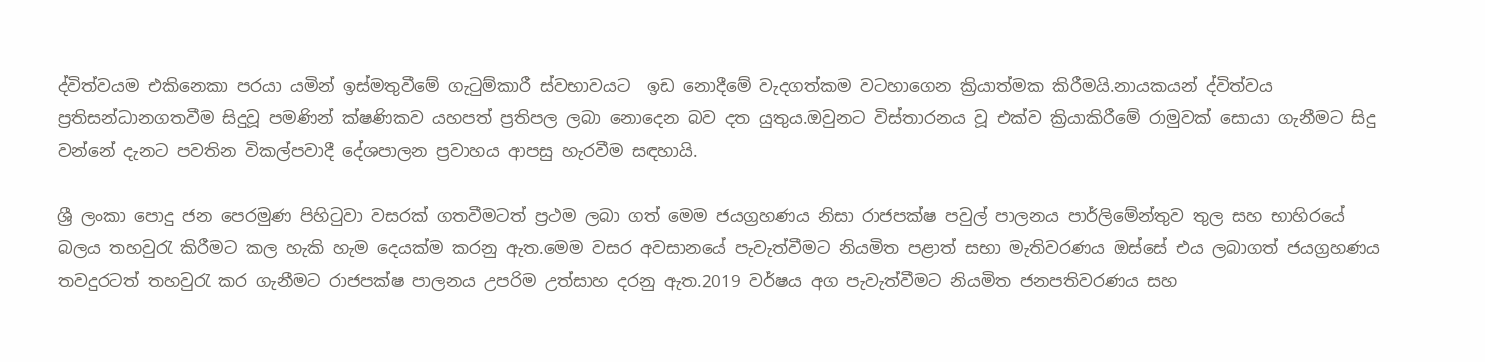ද්විත්වයම එකිනෙකා පරයා යමින් ඉස්මතුවීමේ ගැටුම්කාරී ස්වභාවයට  ඉඩ නොදීමේ වැදගත්කම වටහාගෙන ක්‍රියාත්මක කිරීමයි.නායකයන් ද්විත්වය ප්‍රතිසන්ධානගතවීම සිදුවූ පමණින් ක්ෂණිකව යහපත් ප්‍රතිපල ලබා නොදෙන බව දත යුතුය.ඔවුනට විස්තාරනය වූ එක්ව ක්‍රියාකිරීමේ රාමුවක් සොයා ගැනීමට සිදු වන්නේ දැනට පවතින විකල්පවාදී දේශපාලන ප්‍රවාහය ආපසු හැරවීම සඳහායි.

ශ්‍රී ලංකා පොදු ජන පෙරමුණ පිහිටුවා වසරක් ගතවීමටත් ප්‍රථම ලබා ගත් මෙම ජයග්‍රහණය නිසා රාජපක්ෂ පවුල් පාලනය පාර්ලිමේන්තුව තුල සහ භාහිරයේ බලය තහවුරැ කිරීමට කල හැකි හැම දෙයක්ම කරනු ඇත.මෙම වසර අවසානයේ පැවැත්වීමට නියමිත පළාත් සභා මැතිවරණය ඔස්සේ එය ලබාගත් ජයග්‍රහණය තවදුරටත් තහවුරැ කර ගැනීමට රාජපක්ෂ පාලනය උපරිම උත්සාහ දරනු ඇත.2019 වර්ෂය අග පැවැත්වීමට නියමිත ජනපතිවරණය සහ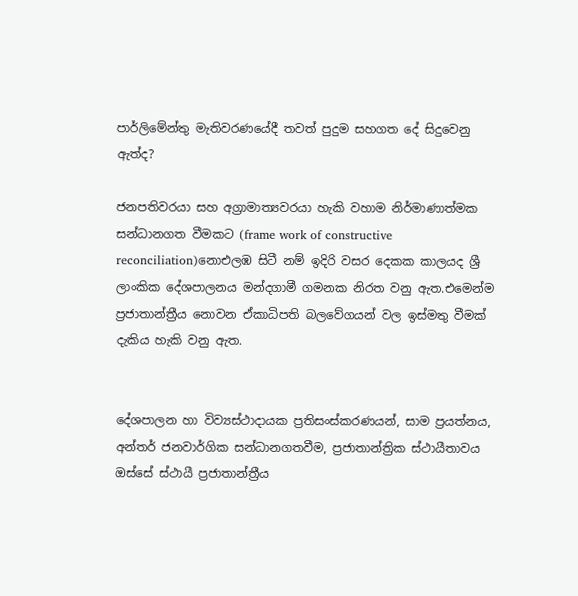පාර්ලිමේන්තු මැතිවරණයේදී තවත් පුදුම සහගත දේ සිදුවෙනු ඇත්ද?

ජනපතිවරයා සහ අග්‍රාමාත්‍යවරයා හැකි වහාම නිර්මාණාත්මක සන්ධානගත වීමකට (frame work of constructive reconciliation)නොඑලඹ සිටී නම් ඉදිරි වසර දෙකක කාලයද ශ්‍රී ලාංකික දේශපාලනය මන්දගාමී ගමනක නිරත වනු ඇත.එමෙන්ම ප්‍රජාතාන්ත්‍රීය නොවන ඒකාධිපති බලවේගයන් වල ඉස්මතු වීමක් දැකිය හැකි වනු ඇත.


දේශපාලන හා විව්‍යස්ථාදායක ප්‍රතිසංස්කරණයන්, සාම ප්‍රයත්නය,  අන්තර් ජනවාර්ගික සන්ධානගතවීම, ප්‍රජාතාන්ත්‍රික ස්ථායීතාවය ඔස්සේ ස්ථායී ප්‍රජාතාන්ත්‍රීය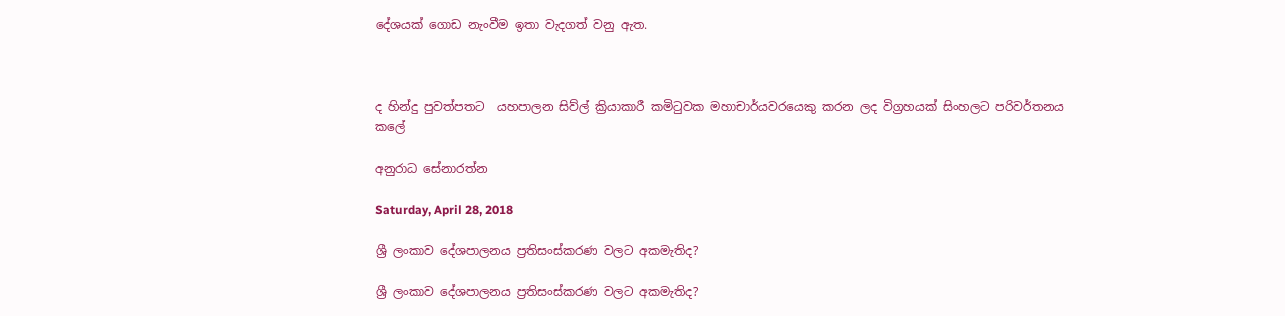දේශයක් ගොඩ නැංවීම ඉතා වැදගත් වනු ඇත.



ද හින්දු පුවත්පතට  යහපාලන සිව්ල් ක්‍රියාකාරී කමිටුවක මහාචාර්යවරයෙකු කරන ලද විග්‍රහයක් සිංහලට පරිවර්තනය කලේ

අනුරාධ සේනාරත්න

Saturday, April 28, 2018

ශ්‍රී ලංකාව දේශපාලනය ප්‍රතිසංස්කරණ වලට අකමැතිද?

ශ්‍රී ලංකාව දේශපාලනය ප්‍රතිසංස්කරණ වලට අකමැතිද?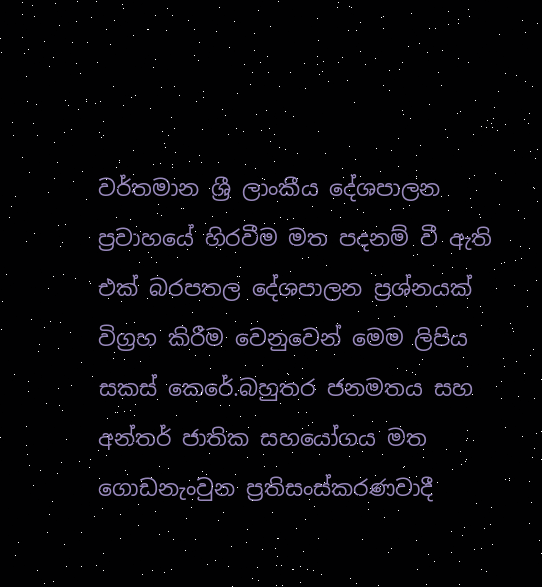වර්තමාන ශ්‍රී ලාංකීය දේශපාලන ප්‍රවාහයේ හිරවීම මත පදනම් වී ඇති එක් බරපතල දේශපාලන ප්‍රශ්නයක්  විග්‍රහ කිරීම වෙනුවෙන් මෙම ලිපිය සකස් කෙරේ.බහුතර ජනමතය සහ අන්තර් ජාතික සහයෝගය මත ගොඩනැංවුන ප්‍රතිසංස්කරණවාදී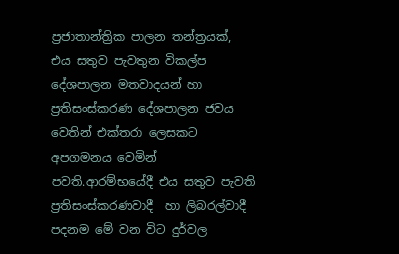ප්‍රජාතාන්ත්‍රික පාලන තන්ත්‍රයක්,  එය සතුව පැවතුන විකල්ප දේශපාලන මතවාදයන් හා ප්‍රතිසංස්කරණ දේශපාලන ජවය වෙතින් එක්තරා ලෙසකට  අපගමනය වෙමින් පවති.ආරම්භයේදී එය සතුව පැවති ප්‍රතිසංස්කරණවාදී  හා ලිබරල්වාදී  පදනම මේ වන විට දුර්වල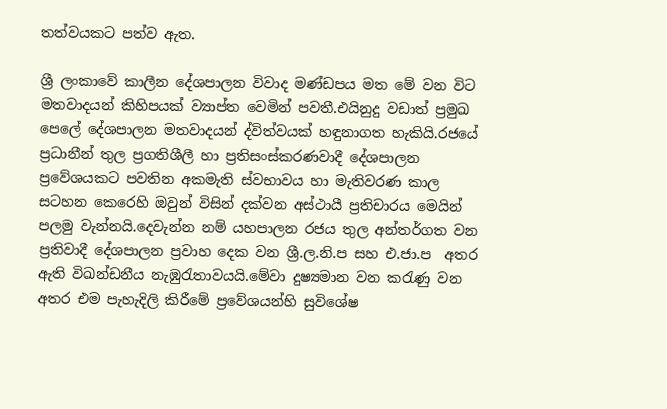තත්වයකට පත්ව ඇත.

ශ්‍රී ලංකාවේ කාලීන දේශපාලන විවාද මණ්ඩපය මත මේ වන විට මතවාදයන් කිහිපයක් ව්‍යාප්ත වෙමින් පවතී.එයිනුදු වඩාත් ප්‍රමුඛ පෙලේ දේශපාලන මතවාදයන් ද්විත්වයක් හඳුනාගත හැකියි.රජයේ ප්‍රධානීන් තුල ප්‍රගතිශීලී හා ප්‍රතිසංස්කරණවාදී දේශපාලන ප්‍රවේශයකට පවතින අකමැති ස්වභාවය හා මැතිවරණ කාල සටහන කෙරෙහි ඔවුන් විසින් දක්වන අස්ථායී ප්‍රතිචාරය මෙයින් පලමු වැන්නයි.දෙවැන්න නම් යහපාලන රජය තුල අන්තර්ගත වන ප්‍රතිවාදී දේශපාලන ප්‍රවාහ දෙක වන ශ්‍රී.ල.නි.ප සහ එ.ජා.ප  අතර ඇති විඛන්ඩනීය නැඹුරැතාවයයි.මේවා දුෂ්‍යමාන වන කරැණු වන අතර එම පැහැදිලි කිරීමේ ප්‍රවේශයන්හි සුවිශේෂ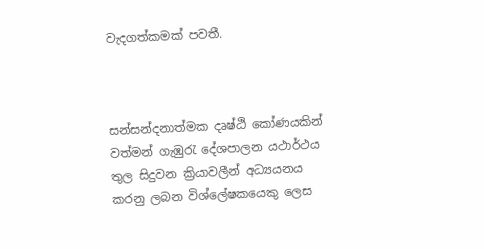වැදගත්කමක් පවතී.



සන්සන්දනාත්මක දෘෂ්ඨි කෝණයකින්  වත්මන් ගැඹුරැ දේශපාලන යථාර්ථය තුල සිදුවන ක්‍රියාවලීන් අධ්‍යයනය කරනු ලබන විශ්ලේෂකයෙකු ලෙස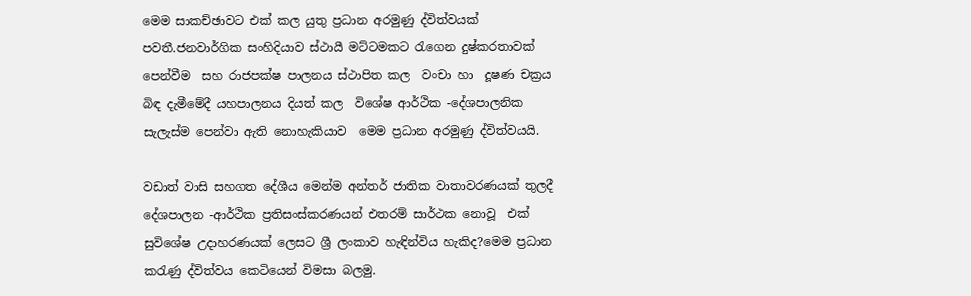මෙම සාකච්ඡාවට එක් කල යුතු ප්‍රධාන අරමුණු ද්විත්වයක් පවතී.ජනවාර්ගික සංහිදියාව ස්ථායී මට්ටමකට රැගෙන දුෂ්කරතාවක් පෙන්වීම  සහ රාජපක්ෂ පාලනය ස්ථාපිත කල  වංචා හා  දූෂණ චක්‍රය බිඳ දැමීමේදී යහපාලනය දියත් කල  විශේෂ ආර්ථික -දේශපාලනික සැලැස්ම පෙන්වා ඇති නොහැකියාව  මෙම ප්‍රධාන අරමුණු ද්විත්වයයි.

වඩාත් වාසි සහගත දේශීය මෙන්ම අන්තර් ජාතික වාතාවරණයක් තුලදී  දේශපාලන -ආර්ථික ප්‍රතිසංස්කරණයන් එතරම් සාර්ථක නොවූ  එක්  සුවිශේෂ උදාහරණයක් ලෙසට ශ්‍රී ලංකාව හැඳින්විය හැකිද?මෙම ප්‍රධාන කරැණු ද්විත්වය කෙටියෙන් විමසා බලමු.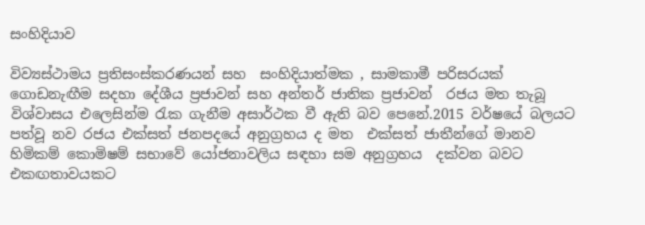සංහිදියාව

විව්‍යස්ථාමය ප්‍රතිසංස්කරණයන් සහ  සංහිදියාත්මක , සාමකාමී පරිසරයක් ගොඩනැඟීම සදහා දේශීය ප්‍රජාවන් සහ අන්තර් ජාතික ප්‍රජාවන්  රජය මත තැබූ විශ්වාසය එලෙසින්ම රැක ගැනීම අසාර්ථක වී ඇති බව පෙනේ.2015 වර්ෂයේ බලයට පත්වූ නව රජය එක්සත් ජනපදයේ අනුග්‍රහය ද මත  එක්සත් ජාතීන්ගේ මානව හිමිකම් කොමිෂම් සභාවේ යෝජනාවලිය සඳහා සම අනුග්‍රහය  දක්වන බවට එකඟතාවයකට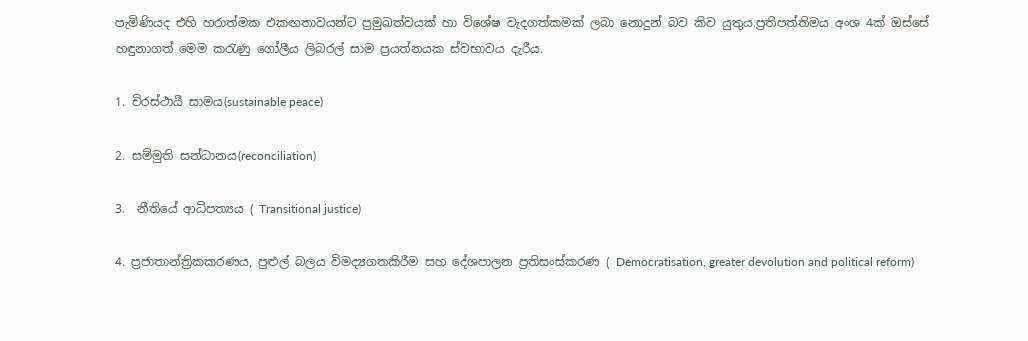පැමිණියද එහි හරාත්මක එකඟතාවයන්ට ප්‍රමුඛත්වයක් හා විශේෂ වැදගත්කමක් ලබා නොදුන් බව කිව යුතුය.ප්‍රතිපත්තිමය අංශ 4ක් ඔස්සේ හඳුනාගත් මෙම කරැණු ගෝලීය ලිබරල් සාම ප්‍රයත්නයක ස්වභාවය දැරීය.

1. චිරස්ථායී සාමය(sustainable peace)

2. සම්මුති සන්ධානය(reconciliation)

3.  නීතියේ ආධිපත්‍යය ( Transitional justice)

4. ප්‍රජාතාන්ත්‍රිකකරණය, පුළුල් බලය විමද්‍යගතකිරීම සහ දේශපාලන ප්‍රතිසංස්කරණ ( Democratisation, greater devolution and political reform)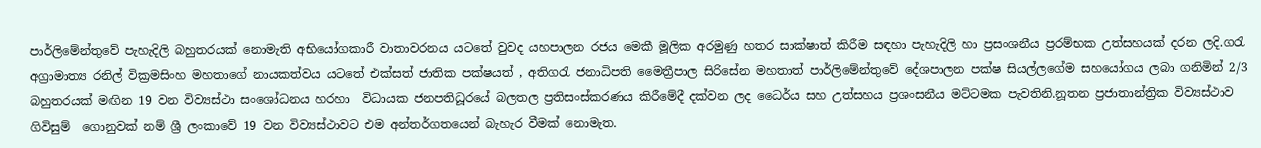පාර්ලිමේන්තුවේ පැහැදිලි බහුතරයක් නොමැති අභියෝගකාරී වාතාවරනය යටතේ වුවද යහපාලන රජය මෙකී මූලික අරමුණු හතර සාක්ෂාත් කිරීම සඳහා පැහැදිලි හා ප්‍රසංශනීය ප්‍රරම්භක උත්සහයක් දරන ලදි.ගරැ අග්‍රාමාත්‍ය රනිල් වික්‍රමසිංහ මහතාගේ නායකත්වය යටතේ එක්සත් ජාතික පක්ෂයත් , අතිගරැ ජනාධිපති මෛත්‍රීපාල සිරිසේන මහතාත් පාර්ලිමේන්තුවේ දේශපාලන පක්ෂ සියල්ලගේම සහයෝගය ලබා ගනිමින් 2/3 බහුතරයක් මඟින 19 වන විව්‍යස්ථා සංශෝධනය හරහා  විධායක ජනපතිධූරයේ බලතල ප්‍රතිසංස්කරණය කිරීමේදී දක්වන ලද ධෛර්ය සහ උත්සහය ප්‍රශංසනීය මට්ටමක පැවතිනි.නූතන ප්‍රජාතාන්ත්‍රික විව්‍යස්ථාව ගිවිසුම්  ගොනුවක් නම් ශ්‍රී ලංකාවේ 19 වන විව්‍යස්ථාවට එම අන්තර්ගතයෙන් බැහැර වීමක් නොමැත.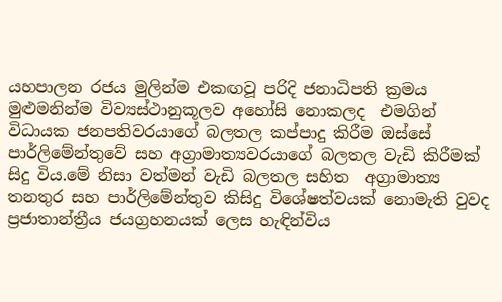යහපාලන රජය මුලින්ම එකඟවූ පරිදි ජනාධිපති ක්‍රමය මුළුමනින්ම විව්‍යස්ථානුකූලව අහෝසි නොකලද  එමගින් විධායක ජනපතිවරයාගේ බලතල කප්පාදු කිරීම ඔස්සේ පාර්ලිමේන්තුවේ සහ අග්‍රාමාත්‍යවරයාගේ බලතල වැඩි කිරීමක් සිදු විය.මේ නිසා වත්මන් වැඩි බලතල සහිත  අග්‍රාමාත්‍ය තනතුර සහ පාර්ලිමේන්තුව කිසිදු විශේෂත්වයක් නොමැති වුවද ප්‍රජාතාන්ත්‍රීය ජයග්‍රහනයක් ලෙස හැඳින්විය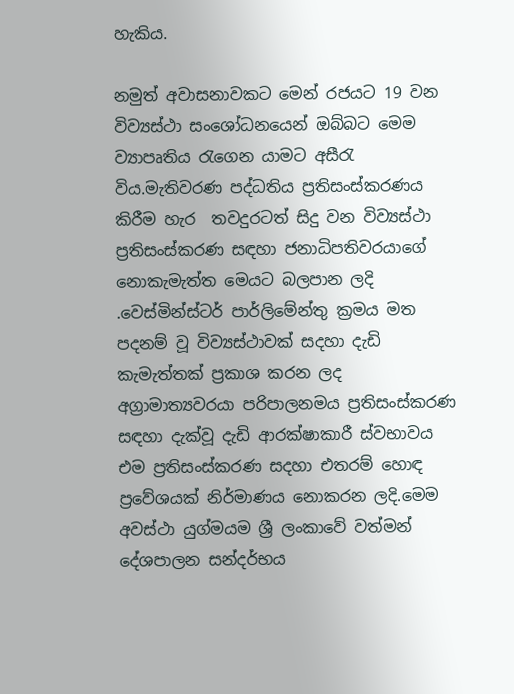හැකිය.

නමුත් අවාසනාවකට මෙන් රජයට 19 වන විව්‍යස්ථා සංශෝධනයෙන් ඔබ්බට මෙම ව්‍යාපෘතිය රැගෙන යාමට අසීරැ විය.මැතිවරණ පද්ධතිය ප්‍රතිසංස්කරණය කිරීම හැර  තවදුරටත් සිදු වන විව්‍යස්ථා ප්‍රතිසංස්කරණ සඳහා ජනාධිපතිවරයාගේ නොකැමැත්ත මෙයට බලපාන ලදි .වෙස්මින්ස්ටර් පාර්ලිමේන්තු ක්‍රමය මත පදනම් වූ විව්‍යස්ථාවක් සදහා දැඩි කැමැත්තක් ප්‍රකාශ කරන ලද අග්‍රාමාත්‍යවරයා පරිපාලනමය ප්‍රතිසංස්කරණ සඳහා දැක්වූ දැඩි ආරක්ෂාකාරී ස්වභාවය එම ප්‍රතිසංස්කරණ සදහා එතරම් හොඳ ප්‍රවේශයක් නිර්මාණය නොකරන ලදි.මෙම අවස්ථා යුග්මයම ශ්‍රී ලංකාවේ වත්මන් දේශපාලන සන්දර්භය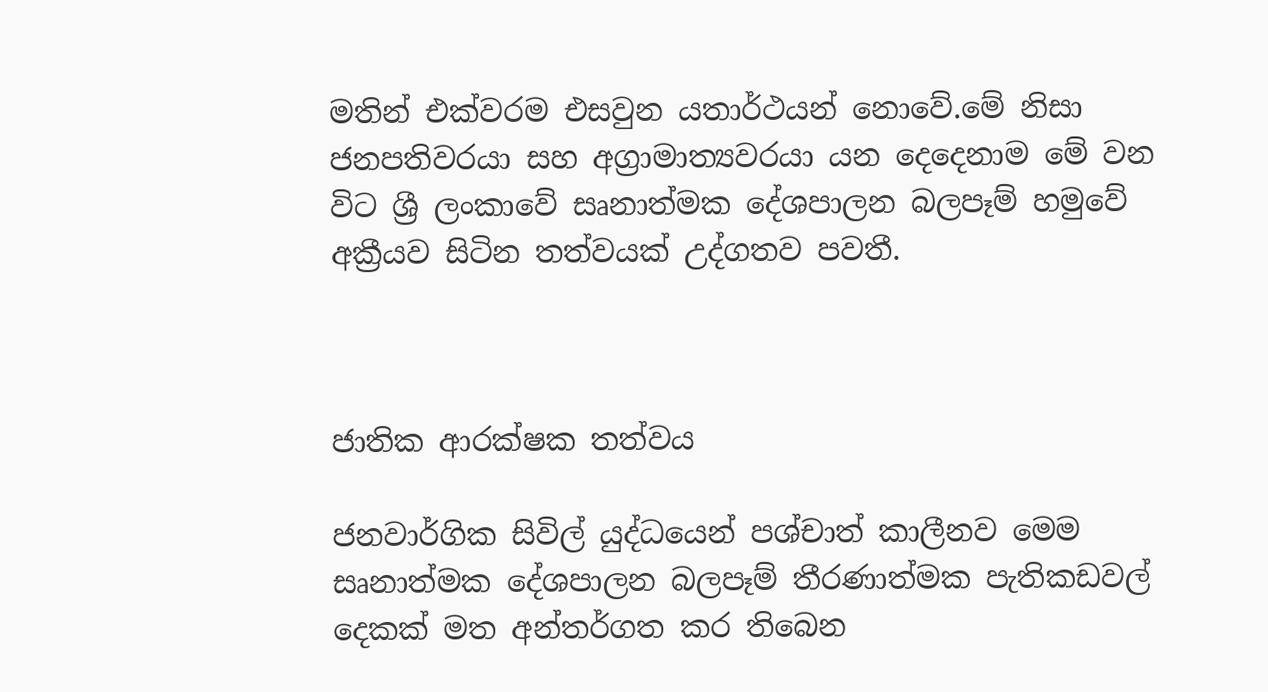මතින් එක්වරම එසවුන යතාර්ථයන් නොවේ.මේ නිසා ජනපතිවරයා සහ අග්‍රාමාත්‍යවරයා යන දෙදෙනාම මේ වන විට ශ්‍රී ලංකාවේ සෘනාත්මක දේශපාලන බලපෑම් හමුවේ අක්‍රීයව සිටින තත්වයක් උද්ගතව පවතී.



ජාතික ආරක්ෂක තත්වය

ජනවාර්ගික සිවිල් යුද්ධයෙන් පශ්චාත් කාලීනව මෙම සෘනාත්මක දේශපාලන බලපෑම් තීරණාත්මක පැතිකඩවල් දෙකක් මත අන්තර්ගත කර තිබෙන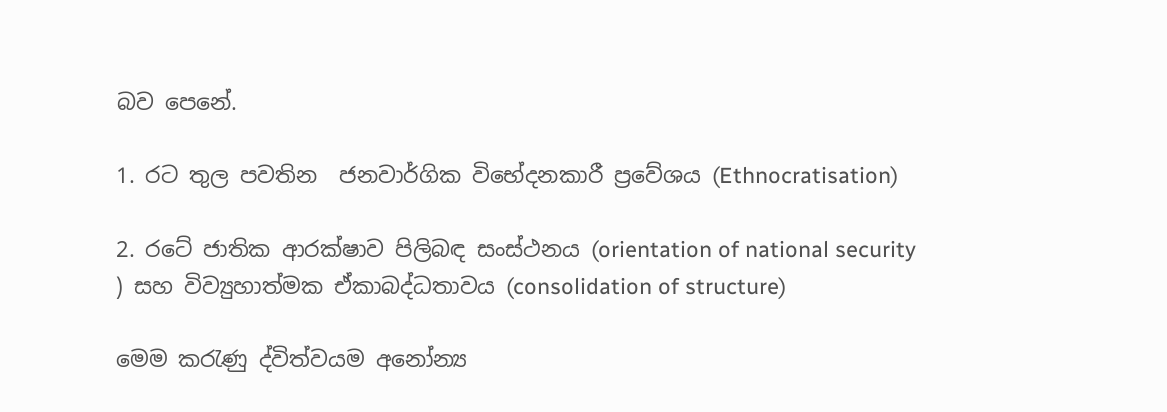බව පෙනේ.

1. රට තුල පවතින  ජනවාර්ගික විභේදනකාරී ප්‍රවේශය (Ethnocratisation)

2. රටේ ජාතික ආරක්ෂාව පිලිබඳ සංස්ථනය (orientation of national security ) සහ විව්‍යුහාත්මක ඒකාබද්ධතාවය (consolidation of structure)

මෙම කරැණු ද්විත්වයම අනෝන්‍ය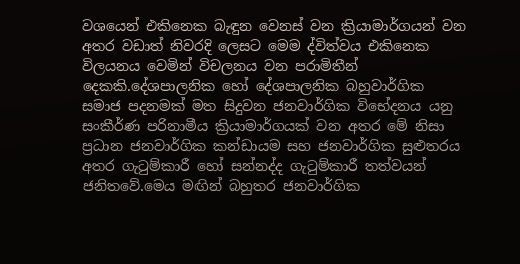වශයෙන් එකිනෙක බැඳුන වෙනස් වන ක්‍රියාමාර්ගයන් වන අතර වඩාත් නිවරදි ලෙසට මෙම ද්විත්වය එකිනෙක විලයනය වෙමින් විචලනය වන පරාමිතීන් දෙකකි.දේශපාලනික හෝ දේශපාලනික බහුවාර්ගික සමාජ පදනමක් මත සිදුවන ජනවාර්ගික විභේදනය යනු සංකීර්ණ පරිනාමීය ක්‍රියාමාර්ගයක් වන අතර මේ නිසා ප්‍රධාන ජනවාර්ගික කන්ඩායම සහ ජනවාර්ගික සුළුතරය අතර ගැටුම්කාරී හෝ සන්නද්ද ගැටුම්කාරී තත්වයන් ජනිතවේ.මෙය මඟින් බහුතර ජනවාර්ගික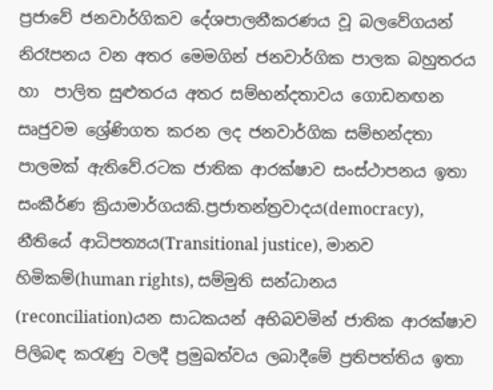ප්‍රජාවේ ජනවාර්ගිකව දේශපාලනීකරණය වූ බලවේගයන් නිරෑපනය වන අතර මෙමගින් ජනවාර්ගික පාලක බහුතරය හා  පාලිත සුළුතරය අතර සම්භන්දතාවය ගොඩනඟන සෘජුවම ශ්‍රේණිගත කරන ලද ජනවාර්ගික සම්භන්දතා පාලමක් ඇතිවේ.රටක ජාතික ආරක්ෂාව සංස්ථාපනය ඉතා සංකීර්ණ ක්‍රියාමාර්ගයකි.ප්‍රජාතන්ත්‍රවාදය(democracy), නීතියේ ආධිපත්‍යය(Transitional justice), මානව හිමිකම්(human rights), සම්මුති සන්ධානය (reconciliation)යන සාධකයන් අභිබවමින් ජාතික ආරක්ෂාව පිලිබඳ කරැණු වලදී ප්‍රමුඛත්වය ලබාදීමේ ප්‍රතිපත්තිය ඉතා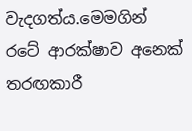වැදගත්ය.මෙමගින් රටේ ආරක්ෂාව අනෙක් තරඟකාරී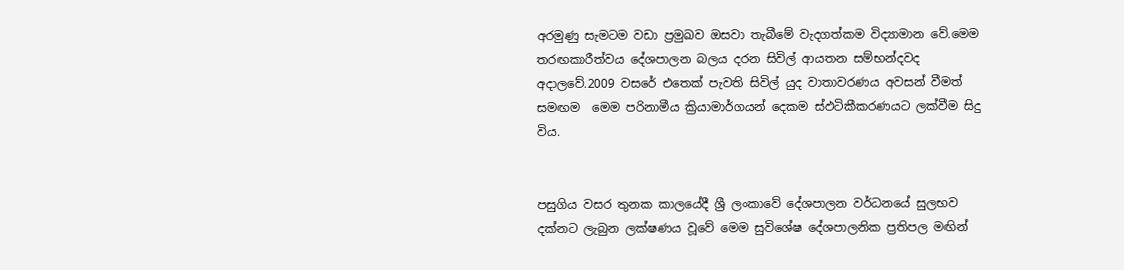අරමුණු සැමටම වඩා ප්‍රමුඛව ඔසවා තැබීමේ වැදගත්කම විද්‍යාමාන වේ.මෙම තරඟකාරීත්වය දේශපාලන බලය දරන සිවිල් ආයතන සම්භන්දවද අදාලවේ.2009 වසරේ එතෙක් පැවති සිවිල් යුද වාතාවරණය අවසන් වීමත් සමඟම  මෙම පරිනාමීය ක්‍රියාමාර්ගයන් දෙකම ස්ඵටිකීකරණයට ලක්වීම සිදු විය.


පසුගිය වසර තුනක කාලයේදී ශ්‍රී ලංකාවේ දේශපාලන වර්ධනයේ සුලභව දක්නට ලැබුන ලක්ෂණය වූවේ මෙම සුවිශේෂ දේශපාලනික ප්‍රතිපල මඟින්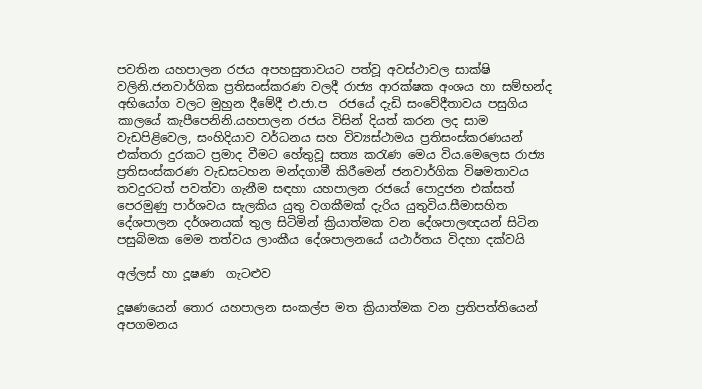පවතින යහපාලන රජය අපහසුතාවයට පත්වූ අවස්ථාවල සාක්ෂි වලිනි.ජනවාර්ගික ප්‍රතිසංස්කරණ වලදී රාජ්‍ය ආරක්ෂක අංශය හා සම්භන්ද අභියෝග වලට මුහුන දීමේදී එ.ජා.ප  රජයේ දැඩි සංවේදීතාවය පසුගිය කාලයේ කැපීපෙනිනි.යහපාලන රජය විසින් දියත් කරන ලද සාම වැඩපිළිවෙල, සංහිදියාව වර්ධනය සහ විව්‍යස්ථාමය ප්‍රතිසංස්කරණයන් එක්තරා දුරකට ප්‍රමාද වීමට හේතුවූ සත්‍ය කරැණ මෙය විය.මෙලෙස රාජ්‍ය ප්‍රතිසංස්කරණ වැඩසටහන මන්දගාමී කිරීමෙන් ජනවාර්ගික විෂමතාවය තවදුරටත් පවත්වා ගැනීම සඳහා යහපාලන රජයේ පොදුජන එක්සත් පෙරමුණු පාර්ශවය සැලකිය යුතු වගකීමක් දැරිය යුතුවිය.සීමාසහිත දේශපාලන දර්ශනයක් තුල සිටිමින් ක්‍රියාත්මක වන දේශපාලඥයන් සිටින පසුබිමක මෙම තත්වය ලාංකීය දේශපාලනයේ යථාර්තය විදහා දක්වයි

අල්ලස් හා දූෂණ  ගැටළුව

දූෂණයෙන් තොර යහපාලන සංකල්ප මත ක්‍රියාත්මක වන ප්‍රතිපත්තියෙන් අපගමනය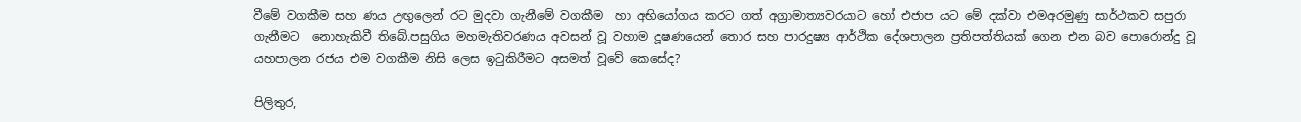වීමේ වගකීම සහ ණය උඟුලෙන් රට මුදවා ගැනීමේ වගකීම  හා අභියෝගය කරට ගත් අග්‍රාමාත්‍යවරයාට හෝ එජාප යට මේ දක්වා එමඅරමුණු සාර්ථකව සපුරා ගැනීමට  නොහැකිවී තිබේ.පසුගිය මහමැතිවරණය අවසන් වූ වහාම දූෂණයෙන් තොර සහ පාරදුෂ්‍ය ආර්ථික දේශපාලන ප්‍රතිපත්තියක් ගෙන එන බව පොරොන්දු වූ යහපාලන රජය එම වගකීම නිසි ලෙස ඉටුකිරීමට අසමත් වූවේ කෙසේද?

පිලිතුර,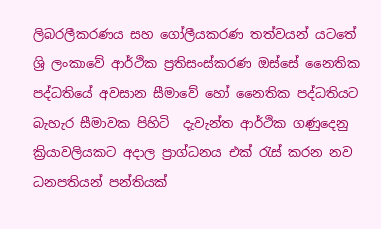ලිබරලීකරණය සහ ගෝලීයකරණ තත්වයන් යටතේ ශ්‍රි ලංකාවේ ආර්ථික ප්‍රතිසංස්කරණ ඔස්සේ නෛතික පද්ධතියේ අවසාන සීමාවේ හෝ නෛතික පද්ධතියට බැහැර සීමාවක පිහිටි  දැවැන්ත ආර්ථික ගණුදෙනු ක්‍රියාවලියකට අදාල ප්‍රාග්ධනය එක් රැස් කරන නව ධනපතියන් පන්තියක්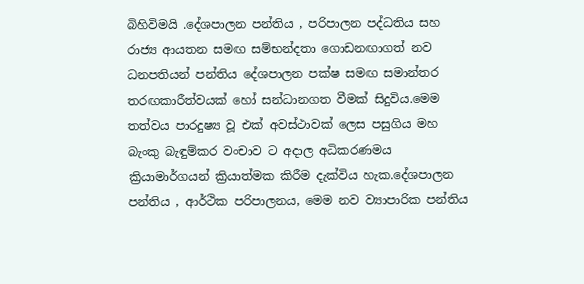බිහිවිමයි .දේශපාලන පන්තිය , පරිපාලන පද්ධතිය සහ රාජ්‍ය ආයතන සමඟ සම්භන්දතා ගොඩනඟාගත් නව ධනපතියන් පන්තිය දේශපාලන පක්ෂ සමඟ සමාන්තර තරඟකාරීත්වයක් හෝ සන්ධානගත වීමක් සිදුවිය.මෙම තත්වය පාරදුෂ්‍ය වූ එක් අවස්ථාවක් ලෙස පසුගිය මහ බැංකු බැඳුම්කර වංචාව ට අදාල අධිකරණමය ක්‍රියාමාර්ගයන් ක්‍රියාත්මක කිරීම දැක්විය හැක.දේශපාලන පන්තිය , ආර්ථික පරිපාලනය, මෙම නව ව්‍යාපාරික පන්තිය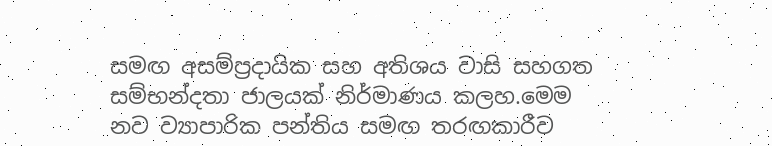සමඟ අසම්ප්‍රදායික සහ අතිශය වාසි සහගත සම්භන්දතා ජාලයක් නිර්මාණය කලහ.මෙම නව ව්‍යාපාරික පන්තිය සමඟ තරඟකාරීව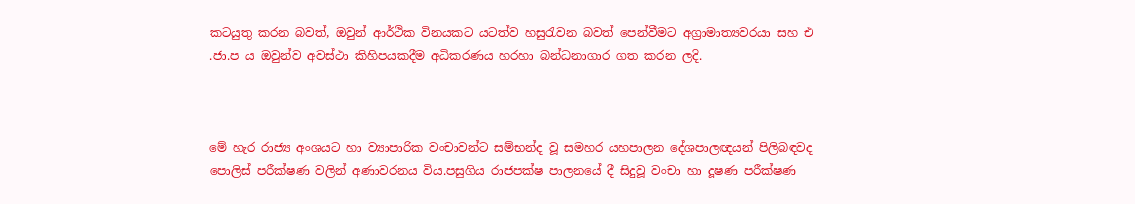කටයුතු කරන බවත්, ඔවුන් ආර්ථික විනයකට යටත්ව හසුරැවන බවත් පෙන්වීමට අග්‍රාමාත්‍යවරයා සහ එ .ජා.ප ය ඔවුන්ව අවස්ථා කිහිපයකදීම අධිකරණය හරහා බන්ධනාගාර ගත කරන ලදි.



මේ හැර රාජ්‍ය අංශයට හා ව්‍යාපාරික වංචාවන්ට සම්භන්ද වූ සමහර යහපාලන දේශපාලඥයන් පිලිබඳවද පොලිස් පරීක්ෂණ වලින් අණාවරනය විය.පසුගිය රාජපක්ෂ පාලනයේ දී සිදුවූ වංචා හා දූෂණ පරීක්ෂණ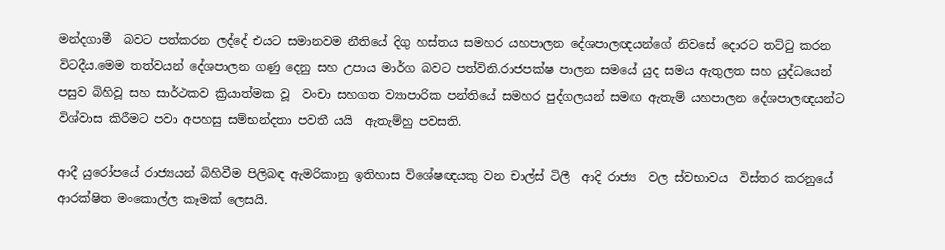මන්දගාමී  බවට පත්කරන ලද්දේ එයට සමානවම නීතියේ දිගු හස්තය සමහර යහපාලන දේශපාලඥයන්ගේ නිවසේ දොරට තට්ටු කරන විටදීය.මෙම තත්වයන් දේශපාලන ගණු දෙනු සහ උපාය මාර්ග බවට පත්විනි.රාජපක්ෂ පාලන සමයේ යුද සමය ඇතුලත සහ යුද්ධයෙන් පසුව බිහිවූ සහ සාර්ථකව ක්‍රියාත්මක වූ  වංචා සහගත ව්‍යාපාරික පන්තියේ සමහර පුද්ගලයන් සමඟ ඇතැම් යහපාලන දේශපාලඥයන්ට විශ්වාස කිරීමට පවා අපහසු සම්භන්දතා පවතී යයි  ඇතැම්හු පවසති.

ආදී යුරෝපයේ රාජ්‍යයන් බිහිවීම පිලිබඳ ඇමරිකානු ඉතිහාස විශේෂඥයකු වන චාල්ස් ටිලී  ආදි රාජ්‍ය  වල ස්වභාවය  විස්තර කරනුයේ ආරක්ෂිත මංකොල්ල කෑමක් ලෙසයි.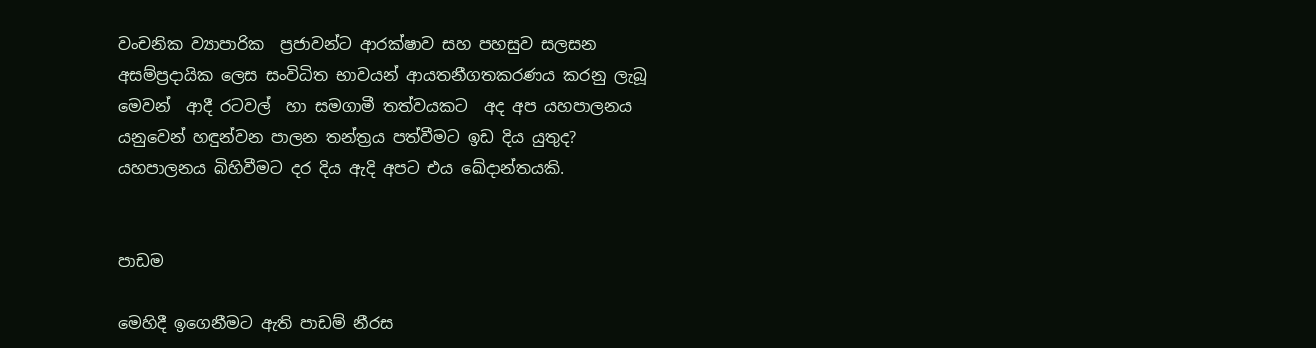වංචනික ව්‍යාපාරික  ප්‍රජාවන්ට ආරක්ෂාව සහ පහසුව සලසන අසම්ප්‍රදායික ලෙස සංවිධිත භාවයන් ආයතනීගතකරණය කරනු ලැබූ  මෙවන්  ආදී රටවල්  හා සමගාමී තත්වයකට  අද අප යහපාලනය යනුවෙන් හඳුන්වන පාලන තන්ත්‍රය පත්වීමට ඉඩ දිය යුතුද? යහපාලනය බිහිවීමට දර දිය ඇදි අපට එය ඛේදාන්තයකි.


පාඩම

මෙහිදී ඉගෙනීමට ඇති පාඩම් නීරස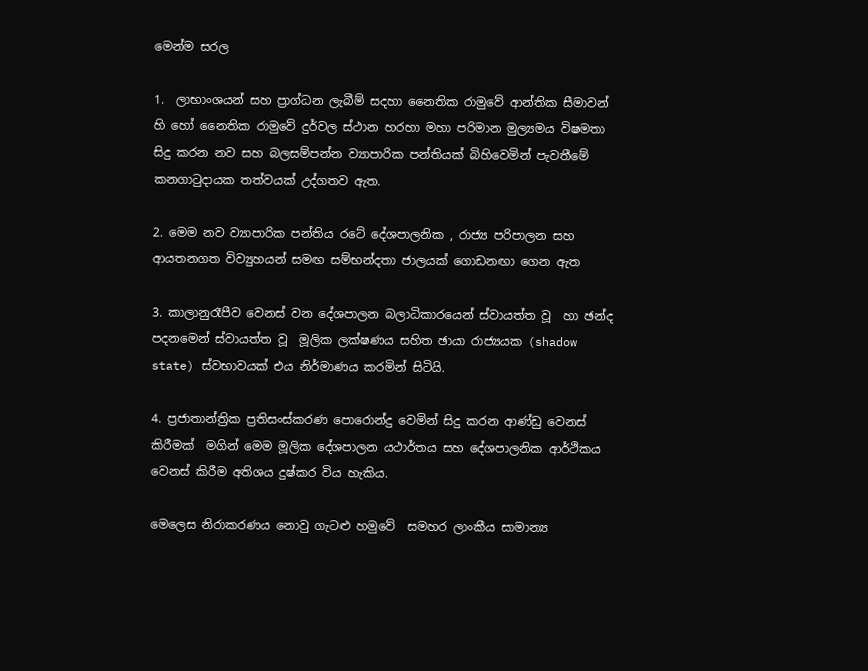මෙන්ම සරල

1.  ලාභාංශයන් සහ ප්‍රාග්ධන ලැබීම් සදහා නෛතික රාමුවේ ආන්තික සීමාවන් හි හෝ නෛතික රාමුවේ දුර්වල ස්ථාන හරහා මහා පරිමාන මුල්‍යමය විෂමතා සිදු කරන නව සහ බලසම්පන්න ව්‍යාපාරික පන්තියක් බිහිවෙමින් පැවතීමේ කනගාටුදායක තත්වයක් උද්ගතව ඇත.

2. මෙම නව ව්‍යාපාරික පන්තිය රටේ දේශපාලනික , රාජ්‍ය පරිපාලන සහ ආයතනගත විව්‍යුහයන් සමඟ සම්භන්දතා ජාලයක් ගොඩනඟා ගෙන ඇත

3. කාලානුරෑපීව වෙනස් වන දේශපාලන බලාධිකාරයෙන් ස්වායත්ත වූ  හා ඡන්ද පදනමෙන් ස්වායත්ත වූ  මූලික ලක්ෂණය සහිත ඡායා රාජ්‍යයක (shadow state) ස්වභාවයක් එය නිර්මාණය කරමින් සිටියි.

4. ප්‍රජාතාන්ත්‍රික ප්‍රතිසංස්කරණ පොරොන්දු වෙමින් සිදු කරන ආණ්ඩු වෙනස් කිරීමක්  මගින් මෙම මූලික දේශපාලන යථාර්තය සහ දේශපාලනික ආර්ථිකය වෙනස් කිරීම අතිශය දුෂ්කර විය හැකිය.

මෙලෙස නිරාකරණය නොවු ගැටළු හමුවේ  සමහර ලාංකීය සාමාන්‍ය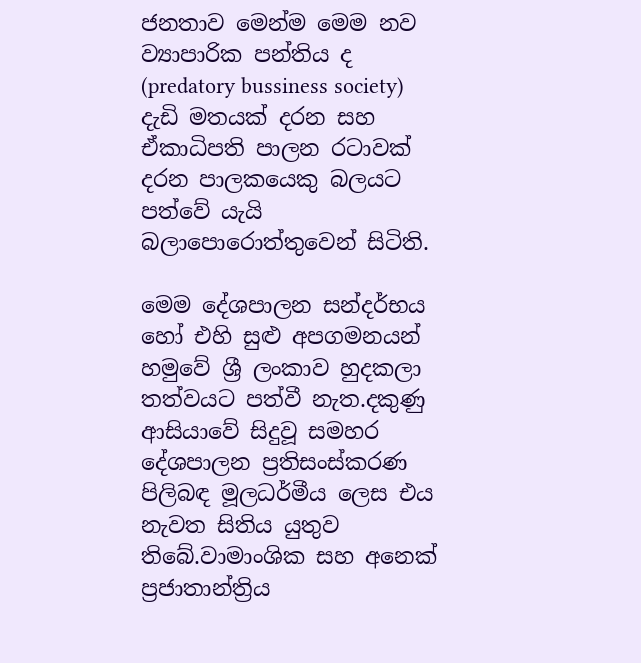ජනතාව මෙන්ම මෙම නව ව්‍යාපාරික පන්තිය ද  (predatory bussiness society) දැඩි මතයක් දරන සහ ඒකාධිපති පාලන රටාවක් දරන පාලකයෙකු බලයට පත්වේ යැයි බලාපොරොත්තුවෙන් සිටිති.

මෙම දේශපාලන සන්දර්භය හෝ එහි සුළු අපගමනයන් හමුවේ ශ්‍රී ලංකාව හුදකලා තත්වයට පත්වී නැත.දකුණු ආසියාවේ සිදුවූ සමහර දේශපාලන ප්‍රතිසංස්කරණ  පිලිබඳ මූලධර්මීය ලෙස එය නැවත සිතිය යුතුව තිබේ.වාමාංශික සහ අනෙක් ප්‍රජාතාන්ත්‍රිය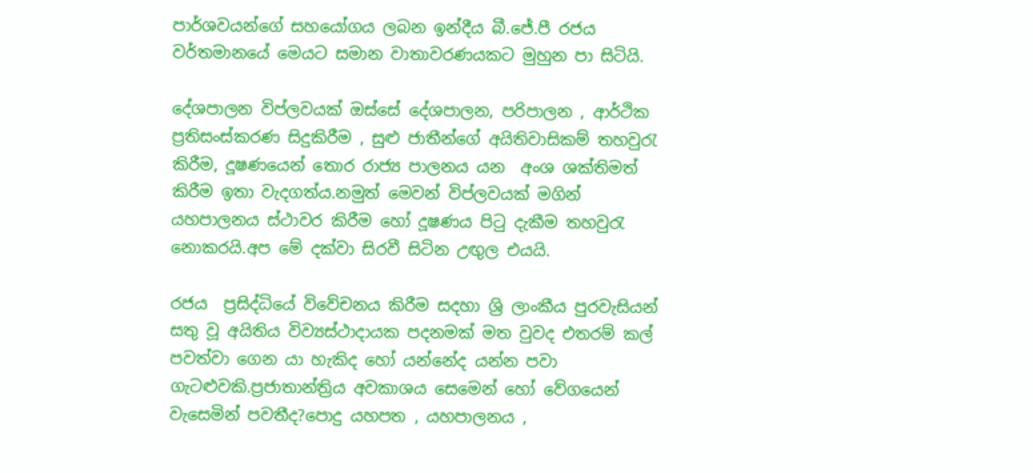පාර්ශවයන්ගේ සහයෝගය ලබන ඉන්දීය බී.ජේ.පී රජය වර්තමානයේ මෙයට සමාන වාතාවරණයකට මුහුන පා සිටියි.

දේශපාලන විප්ලවයක් ඔස්සේ දේශපාලන, පරිපාලන , ආර්ථික ප්‍රතිසංස්කරණ සිදුකිරීම , සුළු ජාතීන්ගේ අයිතිවාසිකම් තහවුරැ කිරීම, දූෂණයෙන් තොර රාජ්‍ය පාලනය යන  අංශ ශක්තිමත් කිරීම ඉතා වැදගත්ය.නමුත් මෙවන් විප්ලවයක් මගින් යහපාලනය ස්ථාවර කිරීම හෝ දූෂණය පිටු දැකීම තහවුරැ නොකරයි.අප මේ දක්වා සිරවී සිටින උඟුල එයයි.

රජය  ප්‍රසිද්ධියේ විවේචනය කිරීම සදහා ශ්‍රි ලාංකීය පුරවැසියන් සතු වූ අයිතිය විව්‍යස්ථාදායක පදනමක් මත වුවද එතරම් කල් පවත්වා ගෙන යා හැකිද හෝ යන්නේද යන්න පවා ගැටළුවකි.ප්‍රජාතාන්ත්‍රිය අවකාශය සෙමෙන් හෝ වේගයෙන් වැසෙමින් පවතීද?පොදු යහපත , යහපාලනය ,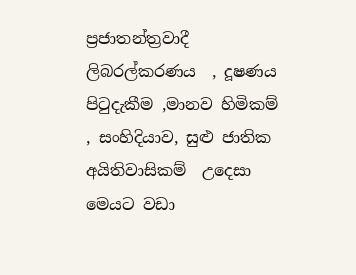ප්‍රජාතන්ත්‍රවාදී ලිබරල්කරණය  , දූෂණය පිටුදැකීම ,මානව හිමිකම් , සංහිදියාව, සුළු ජාතික අයිතිවාසිකම්  උදෙසා මෙයට වඩා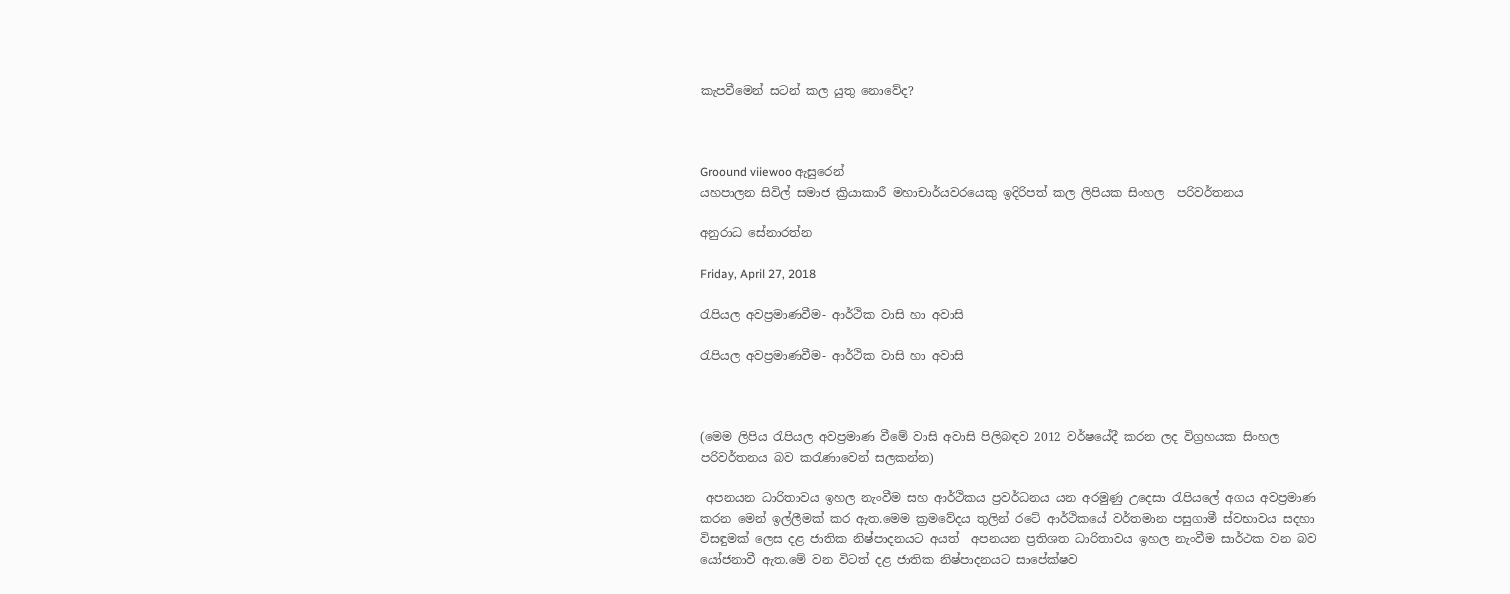කැපවීමෙන් සටන් කල යුතු නොවේද?



Groound viiewoo ඇසුරෙන්
යහපාලන සිවිල් සමාජ ක්‍රියාකාරී මහාචාර්යවරයෙකු ඉදිරිපත් කල ලිපියක සිංහල  පරිවර්තනය

අනුරාධ සේනාරත්න

Friday, April 27, 2018

රැපියල අවප්‍රමාණවීම- ආර්ථික වාසි හා අවාසි

රැපියල අවප්‍රමාණවීම- ආර්ථික වාසි හා අවාසි



(මෙම ලිපිය රැපියල අවප්‍රමාණ වීමේ වාසි අවාසි පිලිබඳව 2012 වර්ෂයේදී කරන ලද විග්‍රහයක සිංහල පරිවර්තනය බව කරැණාවෙන් සලකන්න)

 අපනයන ධාරිතාවය ඉහල නැංවීම සහ ආර්ථිකය ප්‍රවර්ධනය යන අරමුණු උදෙසා රැපියලේ අගය අවප්‍රමාණ කරන මෙන් ඉල්ලීමක් කර ඇත.මෙම ක්‍රමවේදය තුලින් රටේ ආර්ථිකයේ වර්තමාන පසුගාමී ස්වභාවය සදහා  විසඳුමක් ලෙස දළ ජාතික නිෂ්පාදනයට අයත්  අපනයන ප්‍රතිශත ධාරිතාවය ඉහල නැංවීම සාර්ථක වන බව යෝජනාවී ඇත.මේ වන විටත් දළ ජාතික නිෂ්පාදනයට සාපේක්ෂව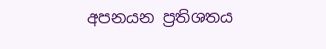අපනයන ප්‍රතිශතය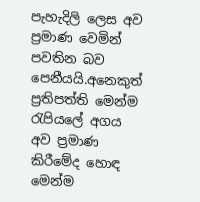පැහැදිලි ලෙස අව ප්‍රමාණ වෙමින් පවතින බව පෙනීයයි.අනෙකුත් ප්‍රතිපත්ති මෙන්ම රැපියලේ අගය අව ප්‍රමාණ කිරීමේද හොඳ මෙන්ම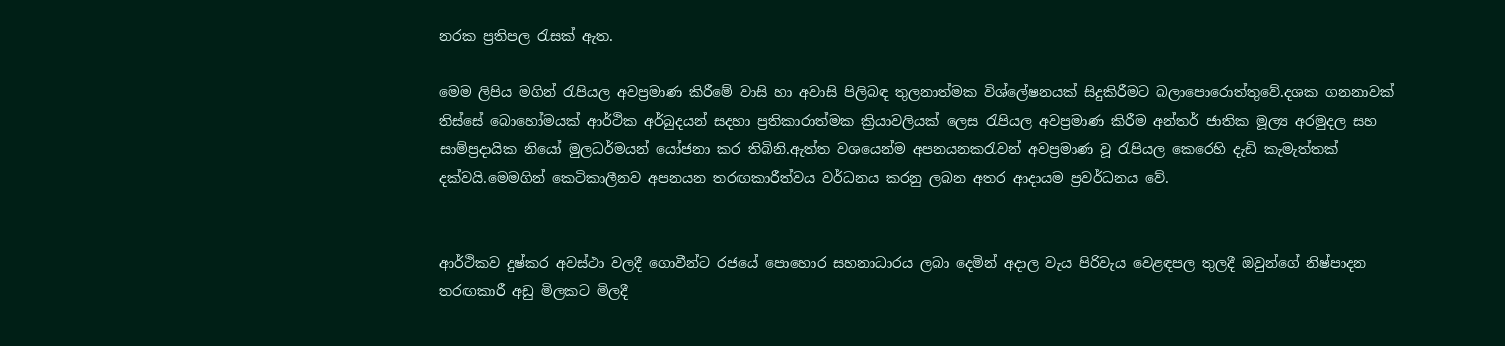නරක ප්‍රතිපල රැසක් ඇත.

මෙම ලිපිය මගින් රැපියල අවප්‍රමාණ කිරීමේ වාසි හා අවාසි පිලිබඳ තුලනාත්මක විශ්ලේෂනයක් සිදුකිරීමට බලාපොරොත්තුවේ.දශක ගනනාවක් තිස්සේ බොහෝමයක් ආර්ථික අර්බුදයන් සදහා ප්‍රතිකාරාත්මක ක්‍රියාවලියක් ලෙස රැපියල අවප්‍රමාණ කිරීම අන්තර් ජාතික මූල්‍ය අරමුදල සහ සාම්ප්‍රදායික නියෝ මුලධර්මයන් යෝජනා කර තිබිනි.ඇත්ත වශයෙන්ම අපනයනකරැවන් අවප්‍රමාණ වූ රැපියල කෙරෙහි දැඩි කැමැත්තක් දක්වයි.මෙමගින් කෙටිකාලීනව අපනයන තරඟකාරීත්වය වර්ධනය කරනු ලබන අතර ආදායම ප්‍රවර්ධනය වේ.


ආර්ථිකව දුෂ්කර අවස්ථා වලදී ගොවීන්ට රජයේ පොහොර සහනාධාරය ලබා දෙමින් අදාල වැය පිරිවැය වෙළඳපල තුලදී ඔවුන්ගේ නිෂ්පාදන  තරඟකාරී අඩු මිලකට මිලදී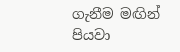ගැනීම මඟින් පියවා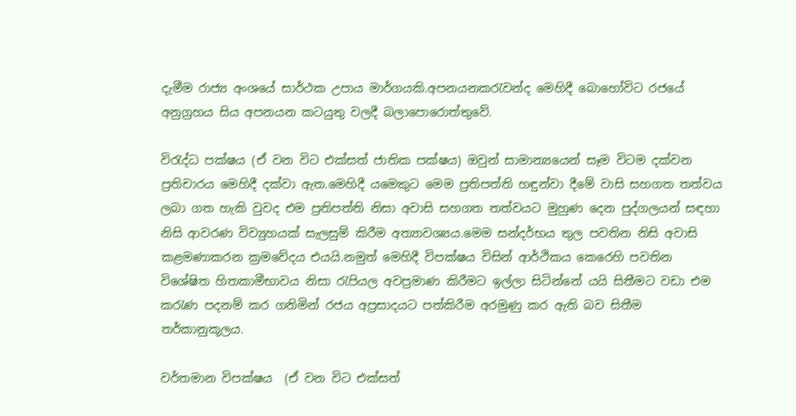දැමීම රාජ්‍ය අංශයේ සාර්ථක උපාය මාර්ගයකි.අපනයනකරැවන්ද මෙහිදී බොහෝවිට රජයේ අනුග්‍රහය සිය අපනයන කටයුතු වලදී බලාපොරොත්තුවේ.

විරැද්ධ පක්ෂය (ඒ වන විට එක්සත් ජාතික පක්ෂය) ඔවුන් සාමාන්‍යයෙන් සෑම විටම දක්වන ප්‍රතිචාරය මෙහිදී දක්වා ඇත.මෙහිදී යමෙකුට මෙම ප්‍රතිපත්ති හඳුන්වා දීමේ වාසි සහගත තත්වය ලබා ගත හැකි වුවද එම ප්‍රතිපත්ති නිසා අවාසි සහගත තත්වයට මුහුණ දෙන පුද්ගලයන් සඳහා නිසි ආවරණ විව්‍යුහයක් සැලසුම් කිරීම අත්‍යාවශ්‍යය.මෙම සන්දර්භය තුල පවතින නිසි අවාසි කළමණාකරන ක්‍රමවේදය එයයි.නමුත් මෙහිදී විපක්ෂය විසින් ආර්ථිකය කෙරෙහි පවතින විශේෂිත හිතකාමීභාවය නිසා රැපියල අවප්‍රමාණ කිරීමට ඉල්ලා සිටින්නේ යයි සිතීමට වඩා එම කරැණ පදනම් කර ගනිමින් රජය අප්‍රසාදයට පත්කිරීම අරමුණු කර ඇති බව සිතීම තර්කානුකූලය.

වර්තමාන විපක්ෂය  (ඒ වන විට එක්සත්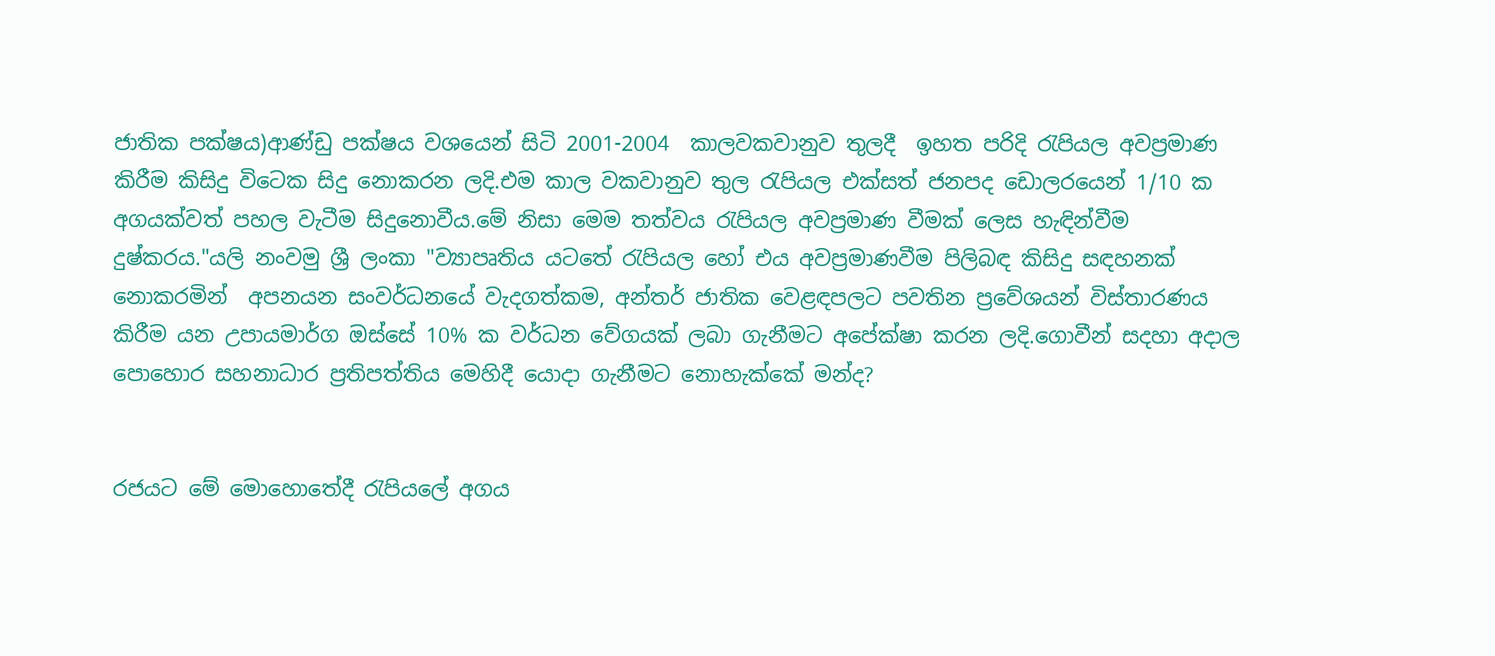ජාතික පක්ෂය)ආණ්ඩු පක්ෂය වශයෙන් සිටි 2001-2004  කාලවකවානුව තුලදී  ඉහත පරිදි රැපියල අවප්‍රමාණ කිරීම කිසිදු විටෙක සිදු නොකරන ලදි.එම කාල වකවානුව තුල රැපියල එක්සත් ජනපද ඩොලරයෙන් 1/10 ක අගයක්වත් පහල වැටීම සිදුනොවීය.මේ නිසා මෙම තත්වය රැපියල අවප්‍රමාණ වීමක් ලෙස හැඳින්වීම දුෂ්කරය."යලි නංවමු ශ්‍රී ලංකා "ව්‍යාපෘතිය යටතේ රැපියල හෝ එය අවප්‍රමාණවීම පිලිබඳ කිසිදු සඳහනක් නොකරමින්  අපනයන සංවර්ධනයේ වැදගත්කම, අන්තර් ජාතික වෙළඳපලට පවතින ප්‍රවේශයන් විස්තාරණය කිරීම යන උපායමාර්ග ඔස්සේ 10% ක වර්ධන වේගයක් ලබා ගැනීමට අපේක්ෂා කරන ලදි.ගොවීන් සදහා අදාල පොහොර සහනාධාර ප්‍රතිපත්තිය මෙහිදී යොදා ගැනීමට නොහැක්කේ මන්ද?


රජයට මේ මොහොතේදී රැපියලේ අගය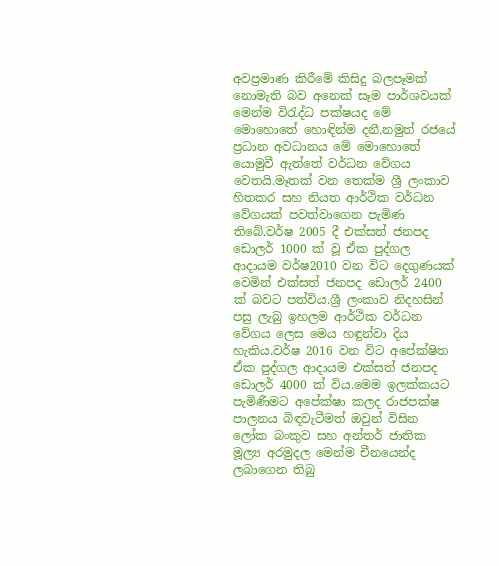අවප්‍රමාණ කිරීමේ කිසිදු බලපෑමක් නොමැති බව අනෙක් සෑම පාර්ශවයක් මෙන්ම විරැද්ධ පක්ෂයද මේ මොහොතේ හොඳින්ම දනී.නමුත් රජයේ ප්‍රධාන අවධානය මේ මොහොතේ යොමුවී ඇත්තේ වර්ධන වේගය වෙතයි.මෑතක් වන තෙක්ම ශ්‍රී ලංකාව  හිතකර සහ නියත ආර්ථික වර්ධන වේගයක් පවත්වාගෙන පැමිණ තිබේ.වර්ෂ 2005 දී එක්සත් ජනපද ඩොලර් 1000 ක් වූ ඒක පුද්ගල ආදායම වර්ෂ2010 වන විට දෙගුණයක් වෙමින් එක්සත් ජනපද ඩොලර් 2400 ක් බවට පත්විය.ශ්‍රී ලංකාව නිදහසින් පසු ලැබු ඉහලම ආර්ථික වර්ධන වේගය ලෙස මෙය හඳුන්වා දිය හැකිය.වර්ෂ 2016 වන විට අපේක්ෂිත ඒක පුද්ගල ආදායම එක්සත් ජනපද ඩොලර් 4000 ක් විය.මෙම ඉලක්කයට පැමිණීමට අපේක්ෂා කලද රාජපක්ෂ පාලනය බිඳවැටීමත් ඔවුන් විසින ලෝක බංකුව සහ අන්තර් ජාතික මූල්‍ය අරමුදල මෙන්ම චීනයෙන්ද  ලබාගෙන තිබු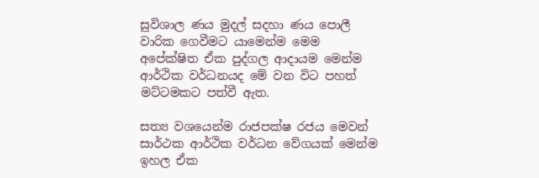සුවිශාල ණය මුදල් සදහා ණය පොලී වාරික ගෙවීමට යාමෙන්ම මෙම අපේක්ෂිත ඒක පුද්ගල ආදායම මෙන්ම ආර්ථික වර්ධනයද මේ වන විට පහත් මට්ටමකට පත්වී ඇත.

සත්‍ය වශයෙන්ම රාජපක්ෂ රජය මෙවන් සාර්ථක ආර්ථික වර්ධන වේගයක් මෙන්ම ඉහල ඒක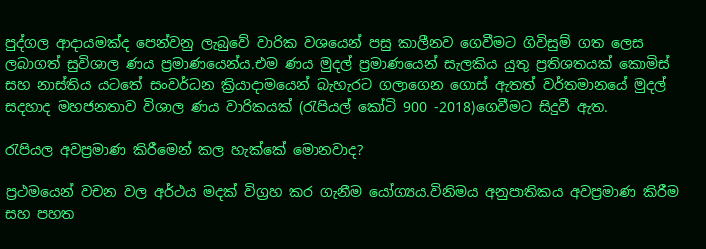පුද්ගල ආදායමක්ද පෙන්වනු ලැබුවේ වාරික වශයෙන් පසු කාලීනව ගෙවීමට ගිවිසුම් ගත ලෙස ලබාගත් සුවිශාල ණය ප්‍රමාණයෙන්ය.එම ණය මුදල් ප්‍රමාණයෙන් සැලකිය යුතු ප්‍රතිශතයක් කොමිස් සහ නාස්තිය යටතේ සංවර්ධන ක්‍රියාදාමයෙන් බැහැරට ගලාගෙන ගොස් ඇතත් වර්තමානයේ මුදල් සදහාද මහජනතාව විශාල ණය වාරිකයක් (රැපියල් කෝටි 900 -2018)ගෙවීමට සිදුවී ඇත.

රැපියල අවප්‍රමාණ කිරීමෙන් කල හැක්කේ මොනවාද?

ප්‍රථමයෙන් වචන වල අර්ථය මදක් විග්‍රහ කර ගැනීම යෝග්‍යය.විනිමය අනුපාතිකය අවප්‍රමාණ කිරීම සහ පහත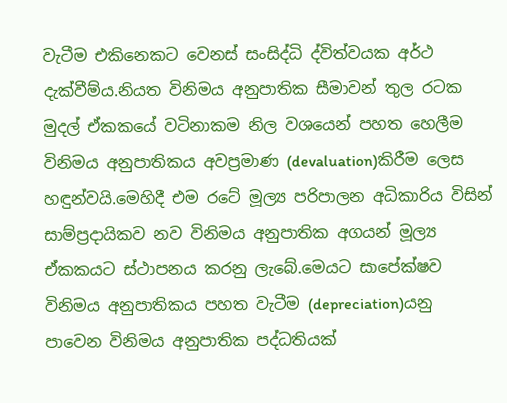වැටීම එකිනෙකට වෙනස් සංසිද්ධි ද්විත්වයක අර්ථ දැක්වීම්ය.නියත විනිමය අනුපාතික සීමාවන් තුල රටක මුදල් ඒකකයේ වටිනාකම නිල වශයෙන් පහත හෙලීම විනිමය අනුපාතිකය අවප්‍රමාණ (devaluation)කිරීම ලෙස හඳුන්වයි.මෙහිදී එම රටේ මූල්‍ය පරිපාලන අධිකාරිය විසින් සාම්ප්‍රදායිකව නව විනිමය අනුපාතික අගයන් මූල්‍ය ඒකකයට ස්ථාපනය කරනු ලැබේ.මෙයට සාපේක්ෂව විනිමය අනුපාතිකය පහත වැටීම (depreciation)යනු  පාවෙන විනිමය අනුපාතික පද්ධතියක්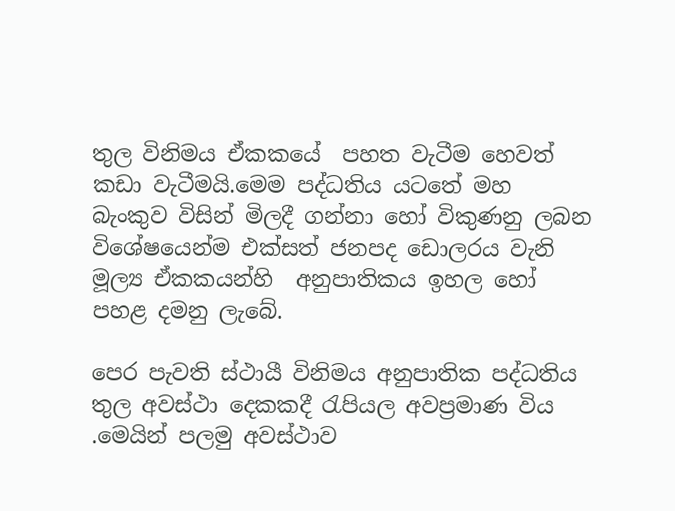තුල විනිමය ඒකකයේ  පහත වැටීම හෙවත් කඩා වැටීමයි.මෙම පද්ධතිය යටතේ මහ බැංකුව විසින් මිලදී ගන්නා හෝ විකුණනු ලබන විශේෂයෙන්ම එක්සත් ජනපද ඩොලරය වැනි මූල්‍ය ඒකකයන්හි  අනුපාතිකය ඉහල හෝ පහළ දමනු ලැබේ.

පෙර පැවති ස්ථායී විනිමය අනුපාතික පද්ධතිය තුල අවස්ථා දෙකකදී රැපියල අවප්‍රමාණ විය .මෙයින් පලමු අවස්ථාව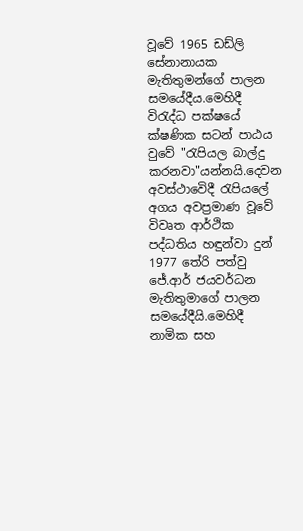වූවේ 1965 ඩඩ්ලි සේනානායක මැතිතුමන්ගේ පාලන සමයේදීය.මෙහිදී විරැද්ධ පක්ෂයේ ක්ෂණික සටන් පාඨය වුවේ "රැපියල බාල්දු කරනවා"යන්නයි.දෙවන අවස්ථාවෙිදී රැපියලේ අගය අවප්‍රමාණ වූවේ  විවෘත ආර්ථික පද්ධතිය හඳුන්වා දුන් 1977 තේරි පත්වු ජේ.ආර් ජයවර්ධන මැතිතුමාගේ පාලන සමයේදීයි.මෙහිදී නාමික සහ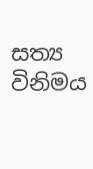සත්‍ය විනිමය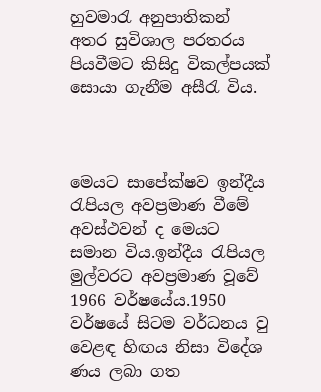හුවමාරැ අනුපාතිකන් අතර සුවිශාල පරතරය පියවීමට කිසිදු විකල්පයක් සොයා ගැනීම අසීරැ විය.



මෙයට සාපේක්ෂව ඉන්දීය රැපියල අවප්‍රමාණ වීමේ අවස්ථවන් ද මෙයට සමාන විය.ඉන්දීය රැපියල මුල්වරට අවප්‍රමාණ වූවේ 1966 වර්ෂයේය.1950 වර්ෂයේ සිටම වර්ධනය වු වෙළඳ හිඟය නිසා විදේශ ණය ලබා ගත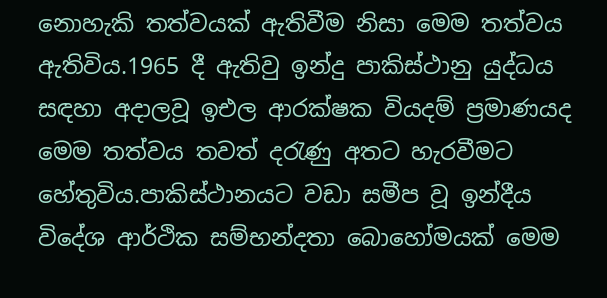නොහැකි තත්වයක් ඇතිවීම නිසා මෙම තත්වය ඇතිවිය.1965 දී ඇතිවු ඉන්දු පාකිස්ථානු යුද්ධය සඳහා අදාලවූ ඉඑල ආරක්ෂක වියදම් ප්‍රමාණයද මෙම තත්වය තවත් දරැණු අතට හැරවීමට හේතුවිය.පාකිස්ථානයට වඩා සමීප වූ ඉන්දීය විදේශ ආර්ථික සම්භන්දතා බොහෝමයක් මෙම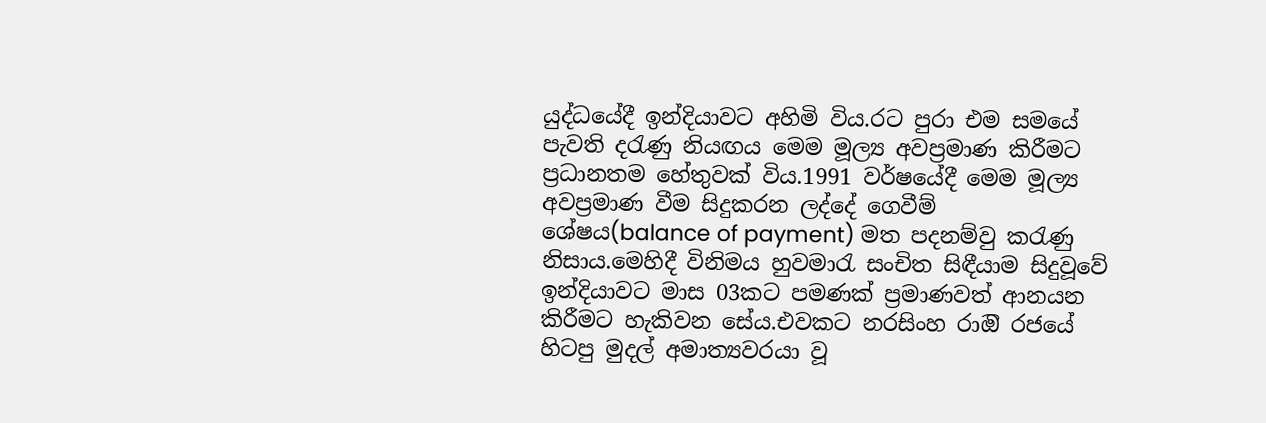යුද්ධයේදී ඉන්දියාවට අහිමි විය.රට පුරා එම සමයේ පැවති දරැණු නියඟය මෙම මූල්‍ය අවප්‍රමාණ කිරීමට ප්‍රධානතම හේතුවක් විය.1991 වර්ෂයේදී මෙම මූල්‍ය අවප්‍රමාණ වීම සිදුකරන ලද්දේ ගෙවීම් ශේෂය(balance of payment) මත පදනම්වු කරැණු නිසාය.මෙහිදී විනිමය හුවමාරැ සංචිත සිඳීයාම සිදුවූවේ ඉන්දියාවට මාස 03කට පමණක් ප්‍රමාණවත් ආනයන කිරීමට හැකිවන සේය.එවකට නරසිංහ රාඔි රජයේ හිටපු මුදල් අමාත්‍යවරයා වූ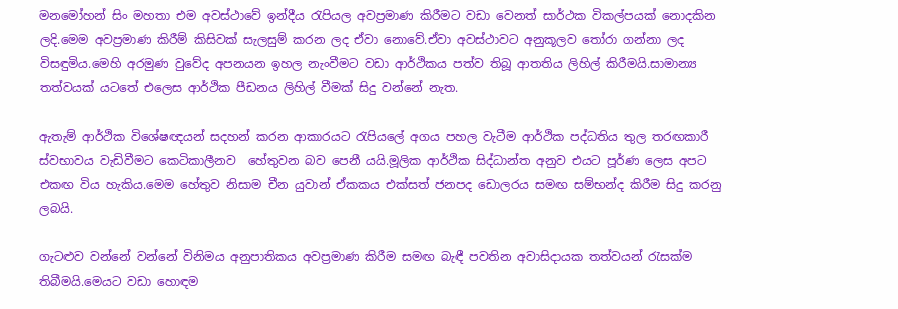මනමෝහන් සිං මහතා එම අවස්ථාවේ ඉන්දීය රැපියල අවප්‍රමාණ කිරීමට වඩා වෙනත් සාර්ථක විකල්පයක් නොදකින ලදි.මෙම අවප්‍රමාණ කිරීම් කිසිවක් සැලසුම් කරන ලද ඒවා නොවේ.ඒවා අවස්ථාවට අනුකූලව තෝරා ගන්නා ලද විසඳුමිය.මෙහි අරමුණ වුවේද අපනයන ඉහල නැංවීමට වඩා ආර්ථිකය පත්ව තිබූ ආතතිය ලිහිල් කිරීමයි.සාමාන්‍ය තත්වයක් යටතේ එලෙස ආර්ථික පීඩනය ලිහිල් වීමක් සිදු වන්නේ නැත.

ඇතැම් ආර්ථික විශේෂඥයන් සදහන් කරන ආකාරයට රැපියලේ අගය පහල වැටීම ආර්ථික පද්ධතිය තුල තරඟකාරී ස්වභාවය වැඩිවීමට කෙටිකාලීනව  හේතුවන බව පෙනී යයි.මූලික ආර්ථික සිද්ධාන්ත අනුව එයට පූර්ණ ලෙස අපට එකඟ විය හැකිය.මෙම හේතුව නිසාම චීන යුවාන් ඒකකය එක්සත් ජනපද ඩොලරය සමඟ සම්භන්ද කිරීම සිදු කරනු ලබයි.

ගැටළුව වන්නේ වන්නේ විනිමය අනුපාතිකය අවප්‍රමාණ කිරීම සමඟ බැඳී පවතින අවාසිදායක තත්වයන් රැසක්ම තිබීමයි.මෙයට වඩා හොඳම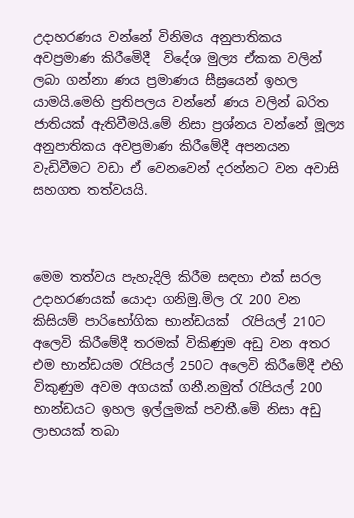උදාහරණය වන්නේ විනිමය අනුපාතිකය අවප්‍රමාණ කිරීමෙිදී  විදේශ මුල්‍ය ඒකක වලින් ලබා ගන්නා ණය ප්‍රමාණය සීඝ්‍රයෙන් ඉහල යාමයි.මෙහි ප්‍රතිපලය වන්නේ ණය වලින් බරිත ජාතියක් ඇතිවීමයි.මේ නිසා ප්‍රශ්නය වන්නේ මූල්‍ය අනුපාතිකය අවප්‍රමාණ කිරීමේදී අපනයන වැඩිවීමට වඩා ඒ වෙනවෙන් දරන්නට වන අවාසි සහගත තත්වයයි.



මෙම තත්වය පැහැදිලි කිරීම සඳහා එක් සරල උදාහරණයක් යොදා ගනිමු.මිල රැ 200 වන කිසියම් පාරිභෝගික භාන්ඩයක්  රැපියල් 210ට අලෙවි කිරීමේදී තරමක් විකිණුම අඩු වන අතර එම භාන්ඩයම රැපියල් 250ට අලෙවි කිරීමේදී එහි විකුණුම අවම අගයක් ගනී.නමුත් රැපියල් 200 භාන්ඩයට ඉහල ඉල්ලුමක් පවතී.මෙි නිසා අඩු ලාභයක් තබා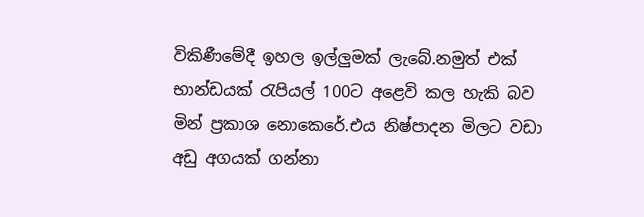විකිණීමේදී ඉහල ඉල්ලුමක් ලැබේ.නමුත් එක් භාන්ඩයක් රැපියල් 100ට අළෙවි කල හැකි බව මින් ප්‍රකාශ නොකෙරේ.එය නිෂ්පාදන මිලට වඩා අඩු අගයක් ගන්නා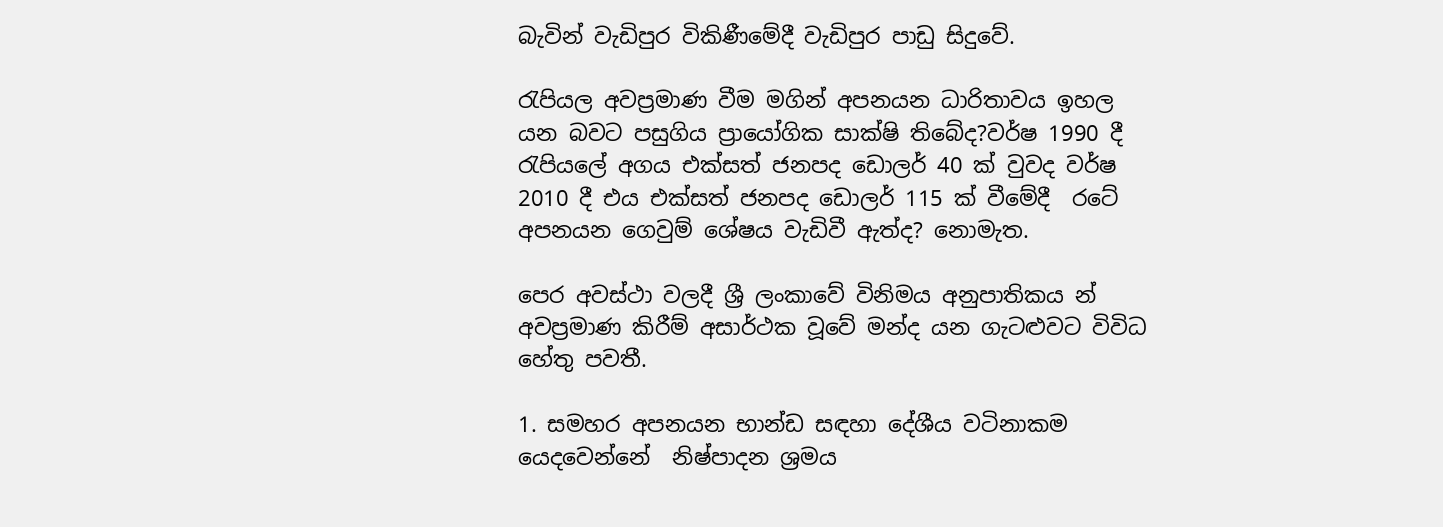බැවින් වැඩිපුර විකිණීමේදී වැඩිපුර පාඩු සිදුවේ.

රැපියල අවප්‍රමාණ වීම මගින් අපනයන ධාරිතාවය ඉහල යන බවට පසුගිය ප්‍රායෝගික සාක්ෂි තිබේද?වර්ෂ 1990 දී රැපියලේ අගය එක්සත් ජනපද ඩොලර් 40 ක් වුවද වර්ෂ  2010 දී එය එක්සත් ජනපද ඩොලර් 115 ක් වීමේදී  රටේ අපනයන ගෙවුම් ශේෂය වැඩිවී ඇත්ද? නොමැත.

පෙර අවස්ථා වලදී ශ්‍රී ලංකාවේ විනිමය අනුපාතිකය න් අවප්‍රමාණ කිරීම් අසාර්ථක වූවේ මන්ද යන ගැටළුවට විවිධ හේතු පවතී.

1. සමහර අපනයන භාන්ඩ සඳහා දේශීය වටිනාකම යෙදවෙන්නේ  නිෂ්පාදන ශ්‍රමය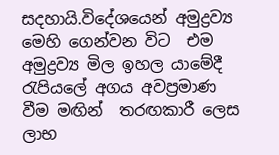සදහායි.විදේශයෙන් අමුද්‍රව්‍ය මෙහි ගෙන්වන විට  එම අමුද්‍රව්‍ය මිල ඉහල යාමේදී රැපියලේ අගය අවප්‍රමාණ වීම මඟින්  තරඟකාරී ලෙස ලාභ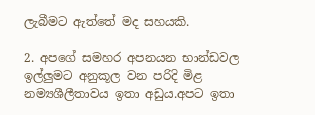ලැබීමට ඇත්තේ මද සහයකි.

2. අපගේ සමහර අපනයන භාන්ඩවල ඉල්ලුමට අනුකූල වන පරිදි මිළ නම්‍යශීලීතාවය ඉතා අඩුය.අපට ඉතා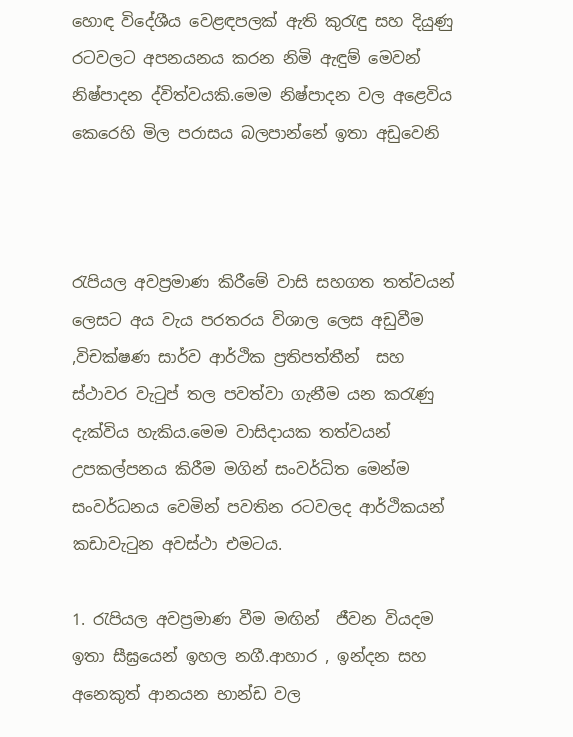හොඳ විදේශීය වෙළඳපලක් ඇති කුරැඳු සහ දියුණු රටවලට අපනයනය කරන නිමි ඇඳුම් මෙවන් නිෂ්පාදන ද්විත්වයකි.මෙම නිෂ්පාදන වල අළෙවිය කෙරෙහි මිල පරාසය බලපාන්නේ ඉතා අඩුවෙනි



රැපියල අවප්‍රමාණ කිරීමේ වාසි සහගත තත්වයන් ලෙසට අය වැය පරතරය විශාල ලෙස අඩුවීම ,විචක්ෂණ සාර්ව ආර්ථික ප්‍රතිපත්තීන්  සහ ස්ථාවර වැටුප් තල පවත්වා ගැනීම යන කරැණු දැක්විය හැකිය.මෙම වාසිදායක තත්වයන් උපකල්පනය කිරීම මගින් සංවර්ධිත මෙන්ම සංවර්ධනය වෙමින් පවතින රටවලද ආර්ථිකයන් කඩාවැටුන අවස්ථා එමටය.

1. රැපියල අවප්‍රමාණ වීම මඟින්  ජීවන වියදම ඉතා සීඝ්‍රයෙන් ඉහල නගී.ආහාර , ඉන්දන සහ අනෙකුත් ආනයන භාන්ඩ වල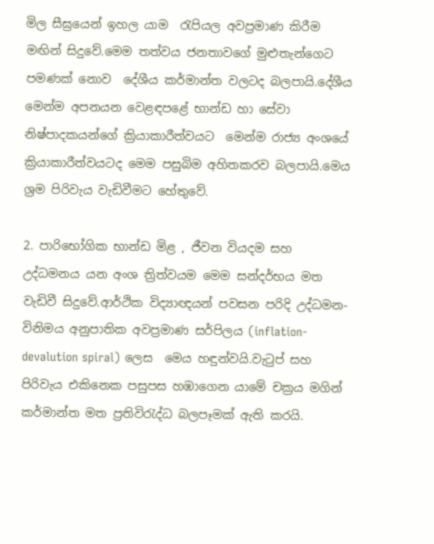මිල සීඝ්‍රයෙන් ඉහල යාම  රැපියල අවප්‍රමාණ කිරීම මඟින් සිදුවේ.මෙම තත්වය ජනතාවගේ මුළුතැන්ගෙට පමණක් නොව  දේශීය කර්මාන්ත වලටද බලපායි.දේශීය මෙන්ම අපනයන වෙළඳපළේ භාන්ඩ හා සේවා නිෂ්පාදකයන්ගේ ක්‍රියාකාරීත්වයට  මෙන්ම රාජ්‍ය අංශයේ ක්‍රියාකාරීත්වයටද මෙම පසුබිම අහිතකරව බලපායි.මෙය ශ්‍රම පිරිවැය වැඩිවීමට හේතුවේ.

2. පාරිභෝගික භාන්ඩ මිළ , ජීවන වියදම සහ  උද්ධමනය යන අංශ ත්‍රිත්වයම මෙම සන්දර්භය මත වැඩිවී සිදුවේ.ආර්ථික විද්‍යාඥයන් පවසන පරිදි උද්ධමන- විනිමය අනුපාතික අවප්‍රමාණ සර්පිලය (inflation- devalution spiral) ලෙස  මෙය හඳුන්වයි.වැටුප් සහ පිරිවැය එකිනෙක පසුපස හඹාගෙන යාමේ චක්‍රය මගින් කර්මාන්ත මත ප්‍රතිවිරැද්ධ බලපෑමක් ඇති කරයි.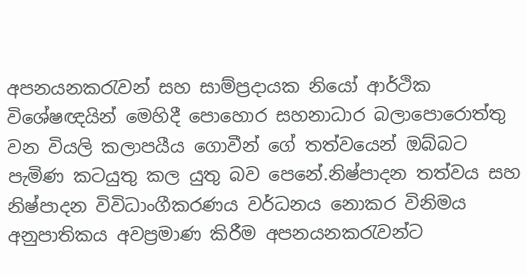අපනයනකරැවන් සහ සාම්ප්‍රදායක නියෝ ආර්ථික විශේෂඥයින් මෙහිදී පොහොර සහනාධාර බලාපොරොත්තු වන වියලි කලාපයීය ගොවීන් ගේ තත්වයෙන් ඔබ්බට පැමිණ කටයුතු කල යුතු බව පෙනේ.නිෂ්පාදන තත්වය සහ නිෂ්පාදන විවිධාංගීකරණය වර්ධනය නොකර විනිමය අනුපාතිකය අවප්‍රමාණ කිරීම අපනයනකරැවන්ට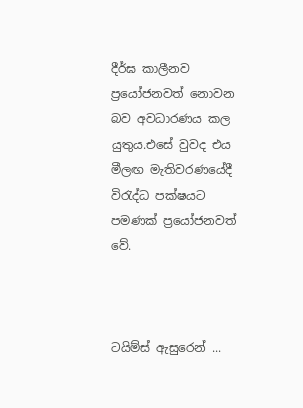දීර්ඝ කාලීනව  ප්‍රයෝජනවත් නොවන බව අවධාරණය කල යුතුය.එසේ වුවද එය මීලඟ මැතිවරණයේදී විරැද්ධ පක්ෂයට පමණක් ප්‍රයෝජනවත් වේ.



ටයිම්ස් ඇසුරෙන් ...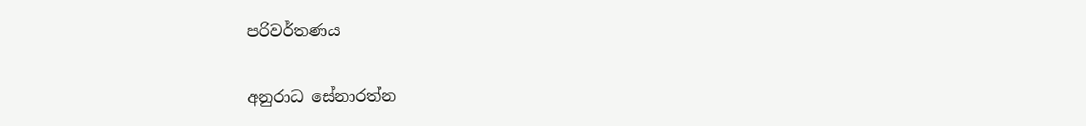පරිවර්තණය

අනුරාධ සේනාරත්න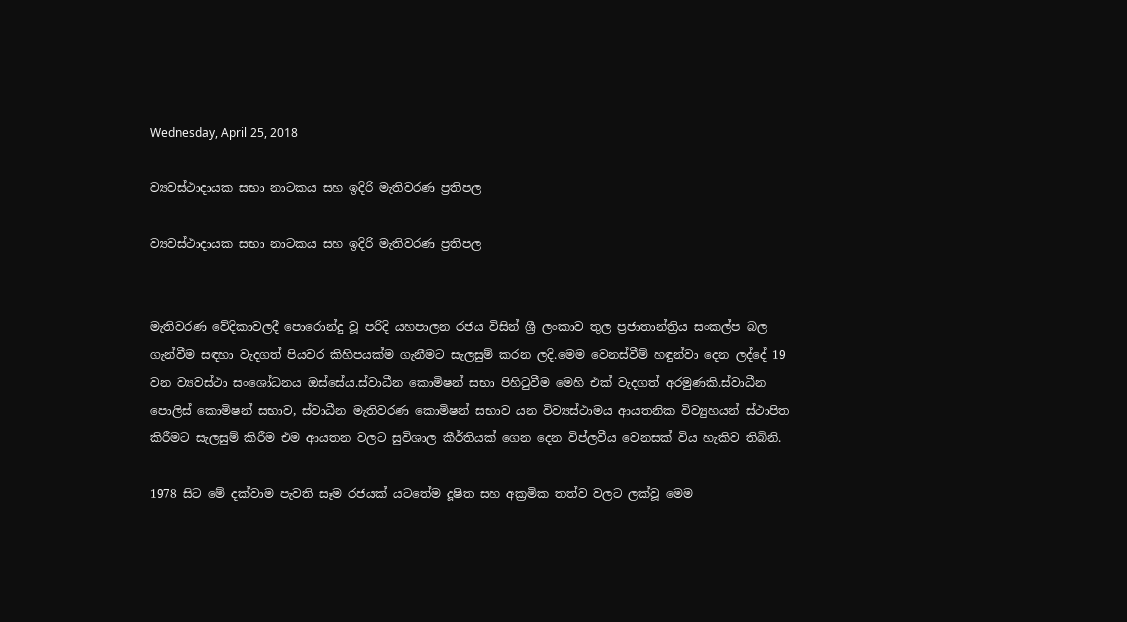Wednesday, April 25, 2018

ව්‍යවස්ථාදායක සභා නාටකය සහ ඉදිරි මැතිවරණ ප්‍රතිපල

ව්‍යවස්ථාදායක සභා නාටකය සහ ඉදිරි මැතිවරණ ප්‍රතිපල


මැතිවරණ වේදිකාවලදී පොරොන්දු වූ පරිදි යහපාලන රජය විසින් ශ්‍රී ලංකාව තුල ප්‍රජාතාන්ත්‍රිය සංකල්ප බල ගැන්වීම සඳහා වැදගත් පියවර කිහිපයක්ම ගැනීමට සැලසුම් කරන ලදි.මෙම වෙනස්වීම් හඳුන්වා දෙන ලද්දේ 19 වන ව්‍යවස්ථා සංශෝධනය ඔස්සේය.ස්වාධීන කොමිෂන් සභා පිහිටුවීම මෙහි එක් වැදගත් අරමුණකි.ස්වාධීන පොලිස් කොමිෂන් සභාව, ස්වාධීන මැතිවරණ කොමිෂන් සභාව යන විව්‍යස්ථාමය ආයතනික විව්‍යුහයන් ස්ථාපිත කිරීමට සැලසුම් කිරීම එම ආයතන වලට සුවිශාල කීර්තියක් ගෙන දෙන විප්ලවීය වෙනසක් විය හැකිව තිබිනි.

1978 සිට මේ දක්වාම පැවති සෑම රජයක් යටතේම දූෂිත සහ අක්‍රමික තත්ව වලට ලක්වූ මෙම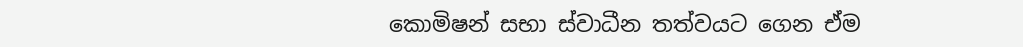කොමිෂන් සභා ස්වාධීන තත්වයට ගෙන ඒම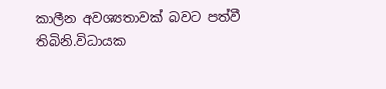කාලීන අවශ්‍යතාවක් බවට පත්වී තිබිනි.විධායක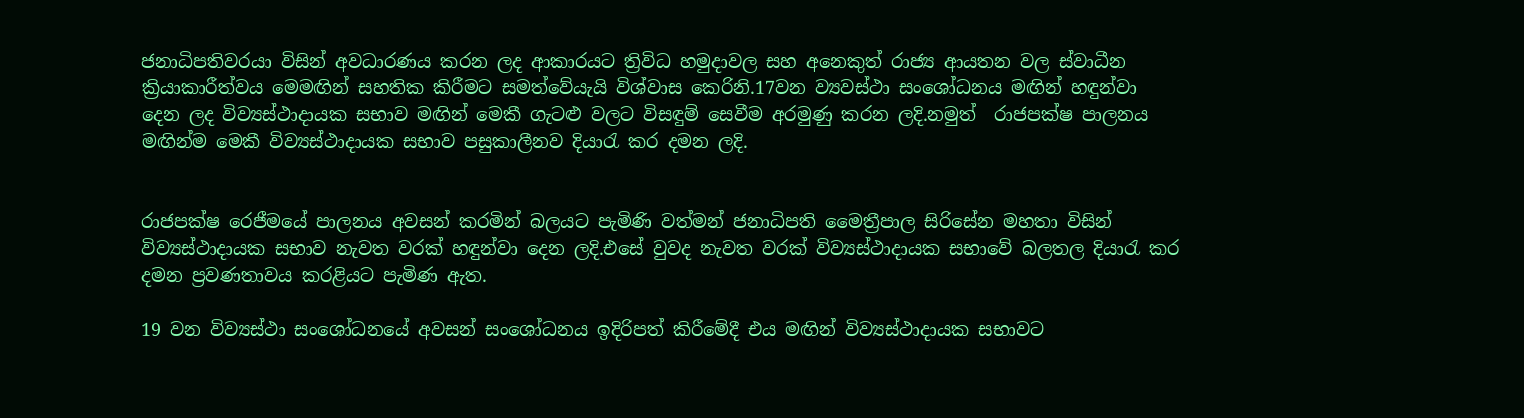ජනාධිපතිවරයා විසින් අවධාරණය කරන ලද ආකාරයට ත්‍රිවිධ හමුදාවල සහ අනෙකුත් රාජ්‍ය ආයතන වල ස්වාධීන ක්‍රියාකාරීත්වය මෙමඟින් සහතික කිරීමට සමත්වේයැයි විශ්වාස කෙරිනි.17වන ව්‍යවස්ථා සංශෝධනය මඟින් හඳුන්වා දෙන ලද විව්‍යස්ථාදායක සභාව මඟින් මෙකී ගැටළු වලට විසඳුම් සෙවීම අරමුණු කරන ලදි.නමුත්  රාජපක්ෂ පාලනය මඟින්ම මෙකී විව්‍යස්ථාදායක සභාව පසුකාලීනව දියාරැ කර දමන ලදි.


රාජපක්ෂ රෙජීමයේ පාලනය අවසන් කරමින් බලයට පැමිණි වත්මන් ජනාධිපති මෛත්‍රීපාල සිරිසේන මහතා විසින් විව්‍යස්ථාදායක සභාව නැවත වරක් හඳුන්වා දෙන ලදි.එසේ වුවද නැවත වරක් විව්‍යස්ථාදායක සභාවේ බලතල දියාරැ කර දමන ප්‍රවණතාවය කරළියට පැමිණ ඇත.

19 වන විව්‍යස්ථා සංශෝධනයේ අවසන් සංශෝධනය ඉදිරිපත් කිරීමේදී එය මඟින් විව්‍යස්ථාදායක සභාවට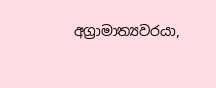අග්‍රාමාත්‍යවරයා,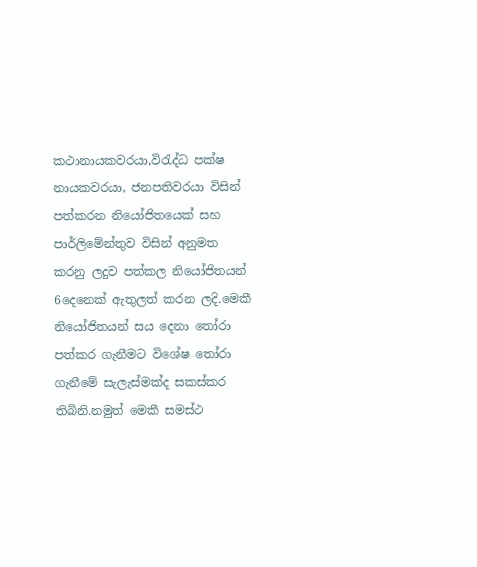කථානායකවරයා,විරැද්ධ පක්ෂ නායකවරයා, ජනපතිවරයා විසින් පත්කරන නියෝජිතයෙක් සහ පාර්ලිමේන්තුව විසින් අනුමත කරනු ලදුව පත්කල නියෝජිතයන් 6දෙනෙක් ඇතුලත් කරන ලදි.මෙකී නියෝජිතයන් සය දෙනා තෝරා පත්කර ගැනීමට විශේෂ තෝරා ගැනීමේ සැලැස්මක්ද සකස්කර තිබිනි.නමුත් මෙකී සමස්ථ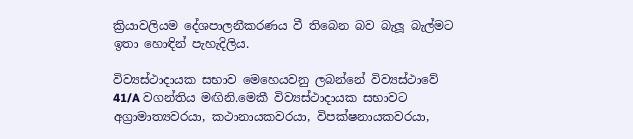ක්‍රියාවලියම දේශපාලනීකරණය වී තිබෙන බව බැලූ බැල්මට ඉතා හොඳින් පැහැදිලිය.

විව්‍යස්ථාදායක සභාව මෙහෙයවනු ලබන්නේ විව්‍යස්ථාවේ 41/A වගන්තිය මඟිනි.මෙකී විව්‍යස්ථාදායක සභාවට අග්‍රාමාත්‍යවරයා, කථානායකවරයා, විපක්ෂනායකවරයා,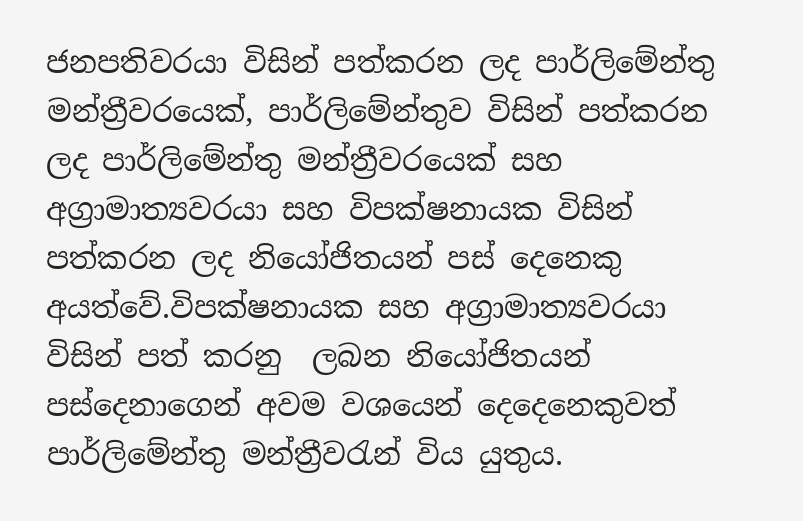ජනපතිවරයා විසින් පත්කරන ලද පාර්ලිමේන්තු මන්ත්‍රීවරයෙක්, පාර්ලිමේන්තුව විසින් පත්කරන ලද පාර්ලිමේන්තු මන්ත්‍රීවරයෙක් සහ අග්‍රාමාත්‍යවරයා සහ විපක්ෂනායක විසින් පත්කරන ලද නියෝජිතයන් පස් දෙනෙකු අයත්වේ.විපක්ෂනායක සහ අග්‍රාමාත්‍යවරයා විසින් පත් කරනු  ලබන නියෝජිතයන් පස්දෙනාගෙන් අවම වශයෙන් දෙදෙනෙකුවත්  පාර්ලිමේන්තු මන්ත්‍රීවරැන් විය යුතුය.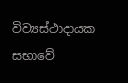විව්‍යස්ථාදායක සභාවේ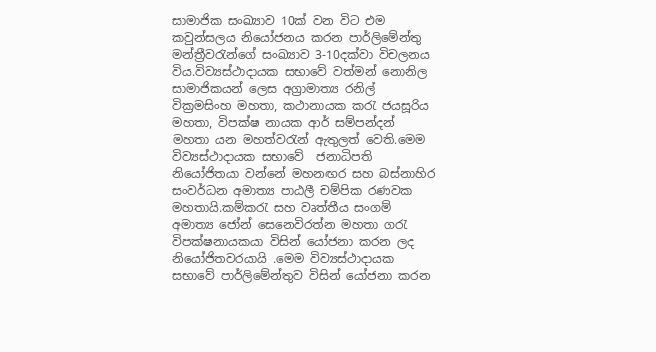සාමාජික සංඛ්‍යාව 10ක් වන විට එම කවුන්සලය නියෝජනය කරන පාර්ලිමේන්තු මන්ත්‍රීවරැන්ගේ සංඛ්‍යාව 3-10දක්වා විචලනය විය.විව්‍යස්ථාදායක සභාවේ වත්මන් නොනිල සාමාජිකයන් ලෙස අග්‍රාමාත්‍ය රනිල් වික්‍රමසිංහ මහතා, කථානායක කරැ ජයසූරිය මහතා, විපක්ෂ නායක ආර් සම්පන්දන් මහතා යන මහත්වරැන් ඇතුලත් වෙති.මෙම විව්‍යස්ථාදායක සභාවේ  ජනාධිපති නියෝජිතයා වන්නේ මහනඟර සහ බස්නාහිර සංවර්ධන අමාත්‍ය පාඨලී චම්පික රණවක මහතායි.කම්කරැ සහ වෘත්තීය සංගම් අමාත්‍ය ජෝන් සෙනෙවිරත්න මහතා ගරැ විපක්ෂනායකයා විසින් යෝජනා කරන ලද නියෝජිතවරයායි .මෙම විව්‍යස්ථාදායක සභාවේ පාර්ලිමේන්තුව විසින් යෝජනා කරන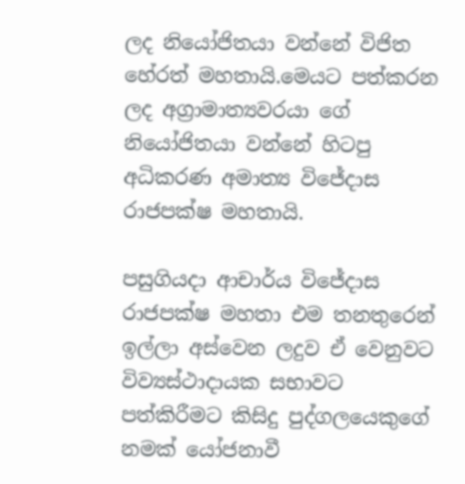ලද නියෝජිතයා වන්නේ විජිත හේරත් මහතායි.මෙයට පත්කරන ලද අග්‍රාමාත්‍යවරයා ගේ නියෝජිතයා වන්නේ හිටපු අධිකරණ අමාත්‍ය විජේදාස රාජපක්ෂ මහතායි.

පසුගියදා ආචාර්ය විජේදාස රාජපක්ෂ මහතා එම තනතුරෙන් ඉල්ලා අස්වෙන ලදුව ඒ වෙනුවට විව්‍යස්ථාදායක සභාවට පත්කිරීමට කිසිදු පුද්ගලයෙකුගේ නමක් යෝජනාවී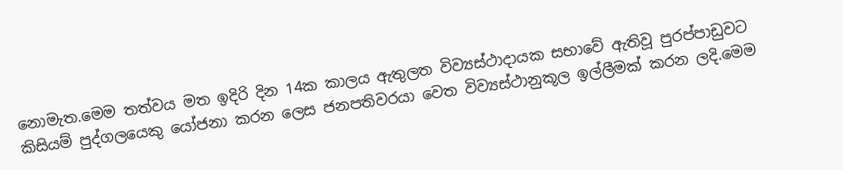නොමැත.මෙම තත්වය මත ඉදිරි දින 14ක කාලය ඇතුලත විව්‍යස්ථාදායක සභාවේ ඇතිවූ පුරප්පාඩුවට කිසියම් පුද්ගලයෙකු යෝජනා කරන ලෙස ජනපතිවරයා වෙත විව්‍යස්ථානුකූල ඉල්ලීමක් කරන ලදි.මෙම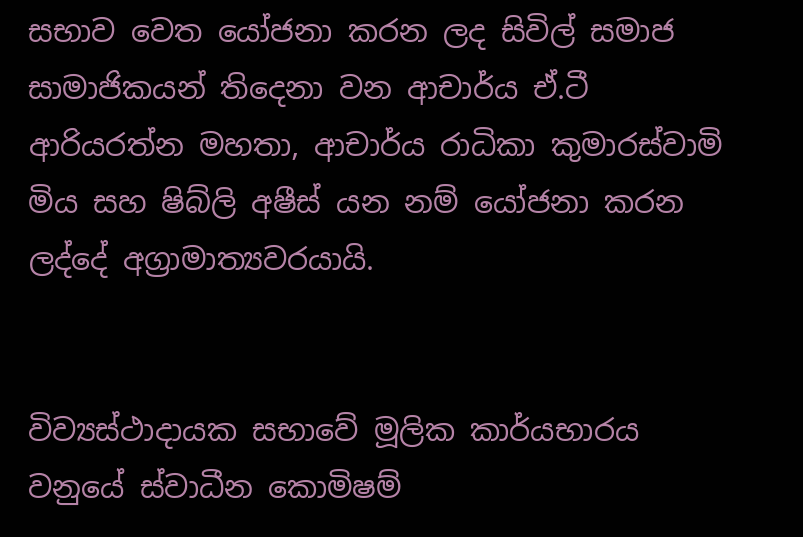සභාව වෙත යෝජනා කරන ලද සිවිල් සමාජ සාමාජිකයන් තිදෙනා වන ආචාර්ය ඒ.ටී ආරියරත්න මහතා, ආචාර්ය රාධිකා කුමාරස්වාමි මිය සහ ෂිබ්ලි අෂීස් යන නම් යෝජනා කරන ලද්දේ අග්‍රාමාත්‍යවරයායි.


විව්‍යස්ථාදායක සභාවේ මූලික කාර්යභාරය වනුයේ ස්වාධීන කොමිෂම්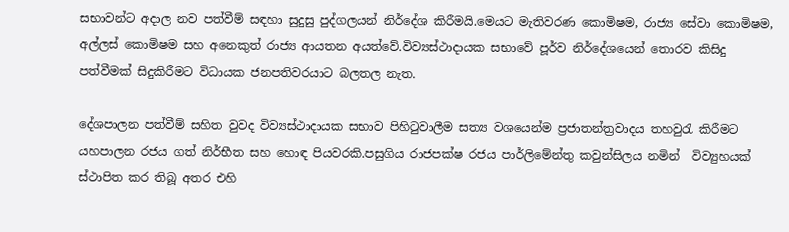සභාවන්ට අදාල නව පත්වීම් සඳහා සුදුසු පුද්ගලයන් නිර්දේශ කිරීමයි.මෙයට මැතිවරණ කොමිෂම, රාජ්‍ය සේවා කොමිෂම, අල්ලස් කොමිෂම සහ අනෙකුත් රාජ්‍ය ආයතන අයත්වේ.විව්‍යස්ථාදායක සභාවේ පූර්ව නිර්දේශයෙන් තොරව කිසිදු පත්වීමක් සිදුකිරීමට විධායක ජනපතිවරයාට බලතල නැත.

දේශපාලන පත්වීම් සහිත වුවද විව්‍යස්ථාදායක සභාව පිහිටුවාලීම සත්‍ය වශයෙන්ම ප්‍රජාතන්ත්‍රවාදය තහවුරැ කිරීමට යහපාලන රජය ගත් නිර්භීත සහ හොඳ පියවරකි.පසුගිය රාජපක්ෂ රජය පාර්ලිමේන්තු කවුන්සිලය නමින්  විව්‍යුහයක් ස්ථාපිත කර තිබූ අතර එහි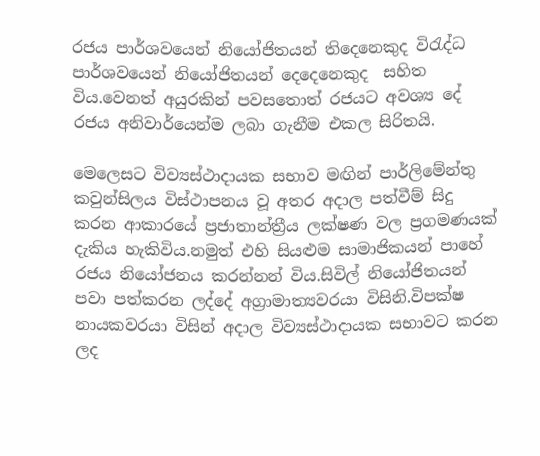රජය පාර්ශවයෙන් නියෝජිතයන් තිදෙනෙකුද විරැද්ධ පාර්ශවයෙන් නියෝජිතයන් දෙදෙනෙකුද  සහිත විය.වෙනත් අයුරකින් පවසතොත් රජයට අවශ්‍ය දේ රජය අනිවාර්යෙන්ම ලබා ගැනීම එකල සිරිතයි.

මෙලෙසට විව්‍යස්ථාදායක සභාව මඟින් පාර්ලිමේන්තු කවුන්සිලය විස්ථාපනය වූ අතර අදාල පත්වීම් සිදු කරන ආකාරයේ ප්‍රජාතාන්ත්‍රීය ලක්ෂණ වල ප්‍රගමණයක් දැකිය හැකිවිය.නමුත් එහි සියළුම සාමාජිකයන් පාහේ රජය නියෝජනය කරන්නන් විය.සිවිල් නියෝජිතයන් පවා පත්කරන ලද්දේ අග්‍රාමාත්‍යවරයා විසිනි.විපක්ෂ නායකවරයා විසින් අදාල විව්‍යස්ථාදායක සභාවට කරන ලද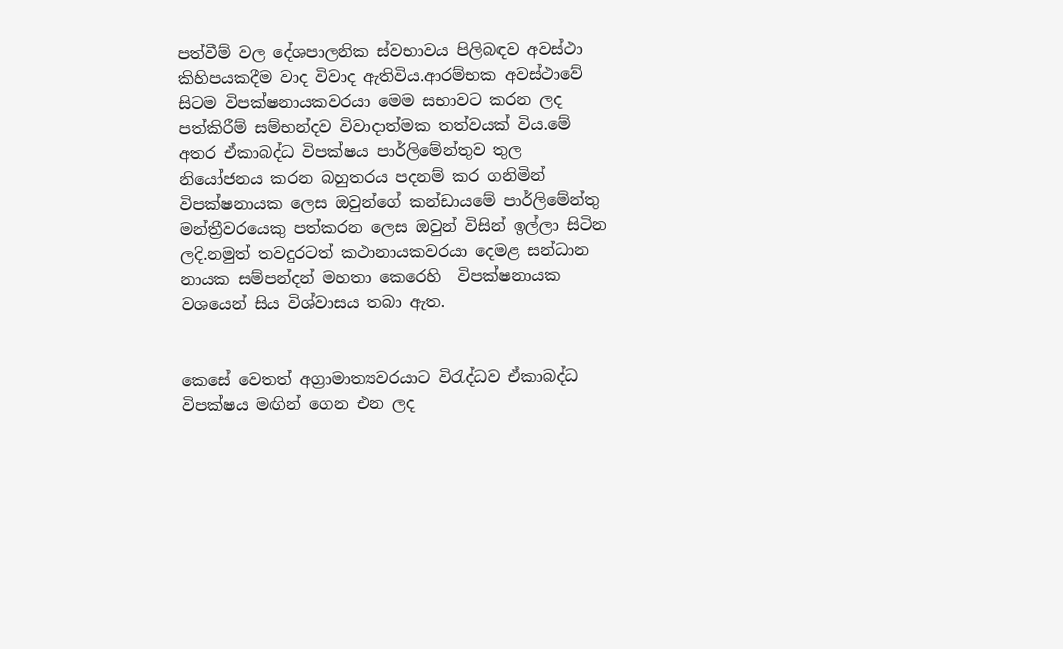පත්වීම් වල දේශපාලනික ස්වභාවය පිලිබඳව අවස්ථා කිහිපයකදීම වාද විවාද ඇතිවිය.ආරම්භක අවස්ථාවේ සිටම විපක්ෂනායකවරයා මෙම සභාවට කරන ලද පත්කිරීම් සම්භන්දව විවාදාත්මක තත්වයක් විය.මේ අතර ඒකාබද්ධ විපක්ෂය පාර්ලිමේන්තුව තුල නියෝජනය කරන බහුතරය පදනම් කර ගනිමින් විපක්ෂනායක ලෙස ඔවුන්ගේ කන්ඩායමේ පාර්ලිමේන්තු මන්ත්‍රීවරයෙකු පත්කරන ලෙස ඔවුන් විසින් ඉල්ලා සිටින ලදි.නමුත් තවදුරටත් කථානායකවරයා දෙමළ සන්ධාන නායක සම්පන්දන් මහතා කෙරෙහි  විපක්ෂනායක වශයෙන් සිය විශ්වාසය තබා ඇත.


කෙසේ වෙතත් අග්‍රාමාත්‍යවරයාට විරැද්ධව ඒකාබද්ධ විපක්ෂය මඟින් ගෙන එන ලද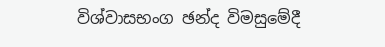විශ්වාසභංග ඡන්ද විමසුමේදී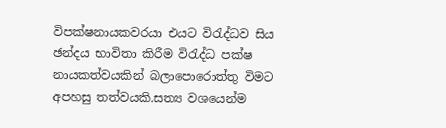විපක්ෂනායකවරයා එයට විරැද්ධව සිය ඡන්දය භාවිතා කිරීම විරැද්ධ පක්ෂ නායකත්වයකින් බලාපොරොත්තු විමට අපහසු තත්වයකි.සත්‍ය වශයෙන්ම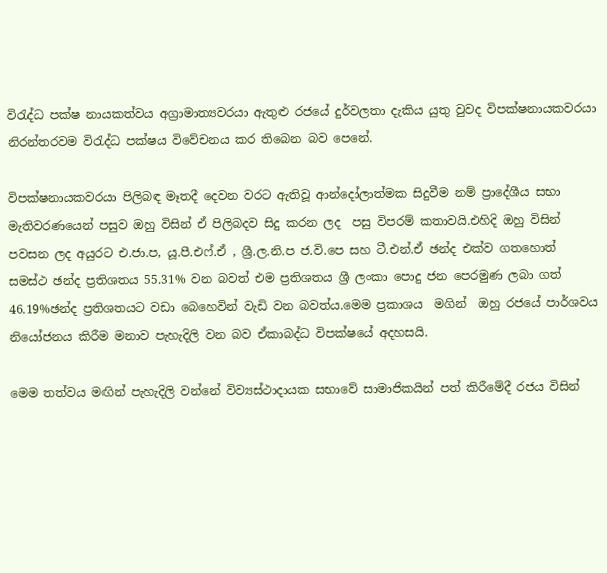විරැද්ධ පක්ෂ නායකත්වය අග්‍රාමාත්‍යවරයා ඇතුළු රජයේ දුර්වලතා දැකිය යුතු වුවද විපක්ෂනායකවරයා නිරන්තරවම විරැද්ධ පක්ෂය විවේචනය කර තිබෙන බව පෙනේ.

විපක්ෂනායකවරයා පිලිබඳ මෑතදී දෙවන වරට ඇතිවූ ආන්දෝලාත්මක සිදුවීම නම් ප්‍රාදේශීය සභා මැතිවරණයෙන් පසුව ඔහු විසින් ඒ පිලිබදව සිදු කරන ලද  පසු විපරම් කතාවයි.එහිදි ඔහු විසින් පවසන ලද අයුරට එ.ජා.ප, යූ.පී.එෆ්.ඒ , ශ්‍රී.ල.නි.ප ජ.වි.පෙ සහ ටී.එන්.ඒ ඡන්ද එක්ව ගතහොත් සමස්ථ ඡන්ද ප්‍රතිශතය 55.31% වන බවත් එම ප්‍රතිශතය ශ්‍රී ලංකා පොදු ජන පෙරමුණ ලබා ගත් 46.19%ඡන්ද ප්‍රතිශතයට වඩා බෙහෙවින් වැඩි වන බවත්ය.මෙම ප්‍රකාශය  මගින්  ඔහු රජයේ පාර්ශවය නියෝජනය කිරීම මනාව පැහැදිලි වන බව ඒකාබද්ධ විපක්ෂයේ අදහසයි.

මෙම තත්වය මඟින් පැහැදිලි වන්නේ විව්‍යස්ථාදායක සභාවේ සාමාජිකයින් පත් කිරීමේදී රජය විසින්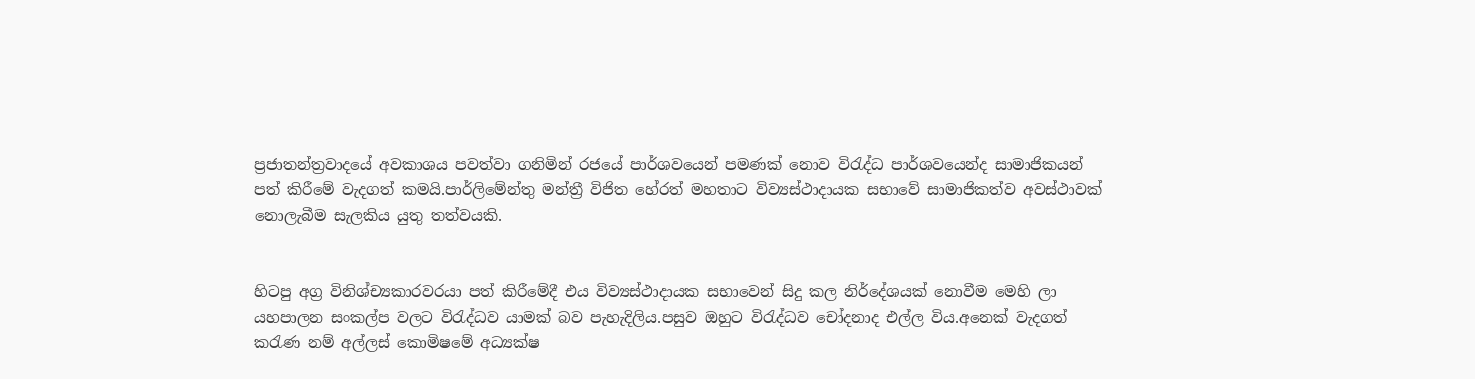ප්‍රජාතන්ත්‍රවාදයේ අවකාශය පවත්වා ගනිමින් රජයේ පාර්ශවයෙන් පමණක් නොව විරැද්ධ පාර්ශවයෙන්ද සාමාජිකයන් පත් කිරීමේ වැදගත් කමයි.පාර්ලිමේන්තු මන්ත්‍රී විජිත හේරත් මහතාට විව්‍යස්ථාදායක සභාවේ සාමාජිකත්ව අවස්ථාවක් නොලැබීම සැලකිය යුතු තත්වයකි.


හිටපු අග්‍ර විනිශ්ච්‍යකාරවරයා පත් කිරීමේදී එය විව්‍යස්ථාදායක සභාවෙන් සිදු කල නිර්දේශයක් නොවීම මෙහි ලා යහපාලන සංකල්ප වලට විරැද්ධව යාමක් බව පැහැදිලිය.පසුව ඔහුට විරැද්ධව චෝදනාද එල්ල විය.අනෙක් වැදගත් කරැණ නම් අල්ලස් කොමිෂමේ අධ්‍යක්ෂ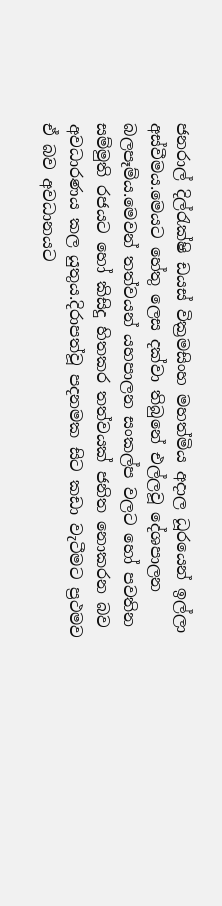ජනරාල් දිල්රැක්ෂි ඩයස් වික්‍රමසිංහ මහත්මිය අදාල ධූරයෙන් ඉල්ලා අස්වීමය.මෙයට හේතු ලෙස දක්වා තිබුනේ එල්ලවූ දේශපාලන බලපෑම්ය.මෙවන් තත්වයන් යහපාලන සංකල්ප වලට හෝ පවතින සම්මුති රජයට හෝ කිසිදු හිතකර තත්වයක් ජනිත නොකරන බව අවධාරණය කල යුතුය.දිරාපත්වූ පදනමක සිට කඩා වැටීමට ප්‍රථමව ඒ බව අවධානයට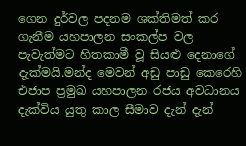ගෙන දුර්වල පදනම ශක්තිමත් කර ගැනීම යහපාලන සංකල්ප වල පැවැත්මට හිතකාමී වූ සියළු දෙනාගේ  දැක්මයි.මන්ද මෙවන් අඩු පාඩු කෙරෙහි එජාප ප්‍රමුඛ යහපාලන රජය අවධානය දැක්විය යුතු කාල සීමාව දැන් දැන්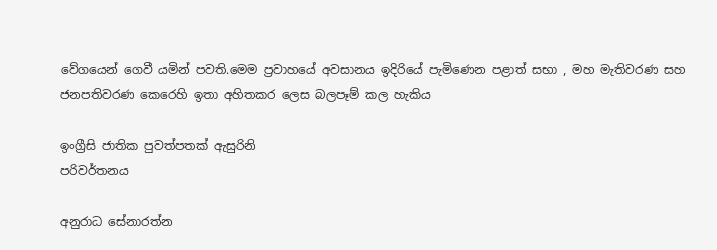වේගයෙන් ගෙවී යමින් පවති.මෙම ප්‍රවාහයේ අවසානය ඉදිරියේ පැමිණෙන පළාත් සභා , මහ මැතිවරණ සහ ජනපතිවරණ කෙරෙහි ඉතා අහිතකර ලෙස බලපෑම් කල හැකිය

ඉංග්‍රීසි ජාතික පුවත්පතක් ඇසුරිනි
පරිවර්තනය

අනුරාධ සේනාරත්න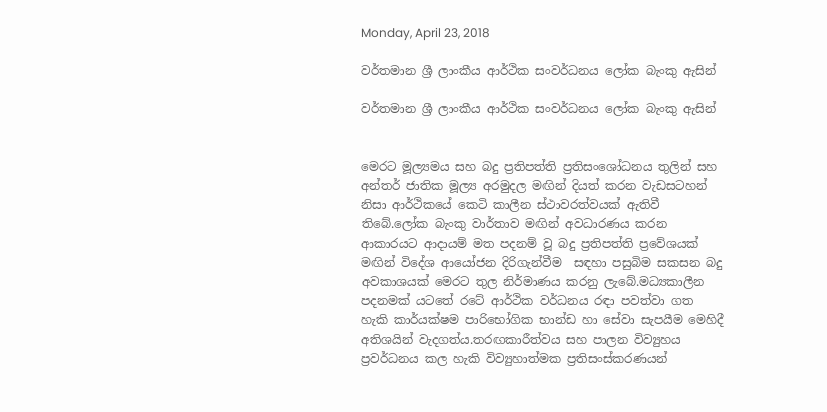Monday, April 23, 2018

වර්තමාන ශ්‍රී ලාංකීය ආර්ථික සංවර්ධනය ලෝක බැංකු ඇසින්

වර්තමාන ශ්‍රී ලාංකීය ආර්ථික සංවර්ධනය ලෝක බැංකු ඇසින්


මෙරට මූල්‍යමය සහ බදු ප්‍රතිපත්ති ප්‍රතිසංශෝධනය තුලින් සහ අන්තර් ජාතික මූල්‍ය අරමුදල මඟින් දියත් කරන වැඩසටහන් නිසා ආර්ථිකයේ කෙටි කාලීන ස්ථාවරත්වයක් ඇතිවී තිබේ.ලෝක බැංකු වාර්තාව මඟින් අවධාරණය කරන ආකාරයට ආදායම් මත පදනම් වූ බදු ප්‍රතිපත්ති ප්‍රවේශයක් මඟින් විදේශ ආයෝජන දිරිගැන්වීම  සඳහා පසුබිම සකසන බදු අවකාශයක් මෙරට තුල නිර්මාණය කරනු ලැබේ.මධ්‍යකාලීන පදනමක් යටතේ රටේ ආර්ථික වර්ධනය රඳා පවත්වා ගත හැකි කාර්යක්ෂම පාරිභෝගික භාන්ඩ හා සේවා සැපයීම මෙහිදී අතිශයින් වැදගත්ය.තරඟකාරීත්වය සහ පාලන විව්‍යුහය ප්‍රවර්ධනය කල හැකි විව්‍යුහාත්මක ප්‍රතිසංස්කරණයන්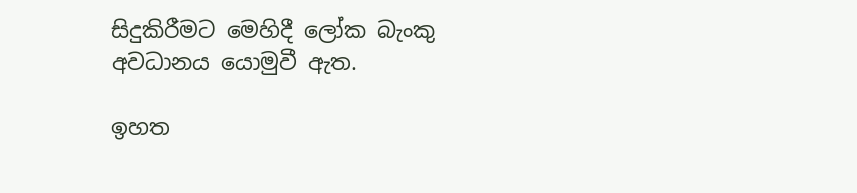සිදුකිරීමට මෙහිදී ලෝක බැංකු අවධානය යොමුවී ඇත.

ඉහත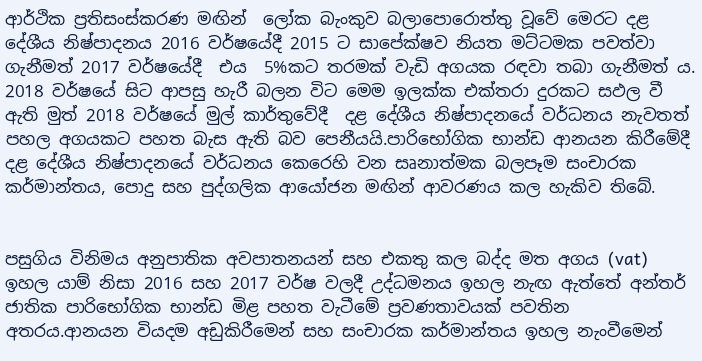ආර්ථික ප්‍රතිසංස්කරණ මඟින්  ලෝක බැංකුව බලාපොරොත්තු වූවේ මෙරට දළ දේශීය නිෂ්පාදනය 2016 වර්ෂයේදී 2015 ට සාපේක්ෂව නියත මට්ටමක පවත්වා ගැනීමත් 2017 වර්ෂයේදී  එය  5%කට තරමක් වැඩි අගයක රඳවා තබා ගැනීමත් ය. 2018 වර්ෂයේ සිට ආපසු හැරී බලන විට මෙම ඉලක්ක එක්තරා දුරකට සඵල වී ඇති මුත් 2018 වර්ෂයේ මුල් කාර්තුවේදී  දළ දේශීය නිෂ්පාදනයේ වර්ධනය නැවතත් පහල අගයකට පහත බැස ඇති බව පෙනීයයි.පාරිභෝගික භාන්ඩ ආනයන කිරීමේදී දළ දේශීය නිෂ්පාදනයේ වර්ධනය කෙරෙහි වන සෘනාත්මක බලපෑම සංචාරක කර්මාන්තය, පොදු සහ පුද්ගලික ආයෝජන මඟින් ආවරණය කල හැකිව තිබේ.


පසුගිය විනිමය අනුපාතික අවපාතනයන් සහ එකතු කල බද්ද මත අගය (vat) ඉහල යාම් නිසා 2016 සහ 2017 වර්ෂ වලදී උද්ධමනය ඉහල නැඟ ඇත්තේ අන්තර් ජාතික පාරිභෝගික භාන්ඩ මිළ පහත වැටීමේ ප්‍රවණතාවයක් පවතින අතරය.ආනයන වියදම අඩුකිරීමෙන් සහ සංචාරක කර්මාන්තය ඉහල නැංවීමෙන්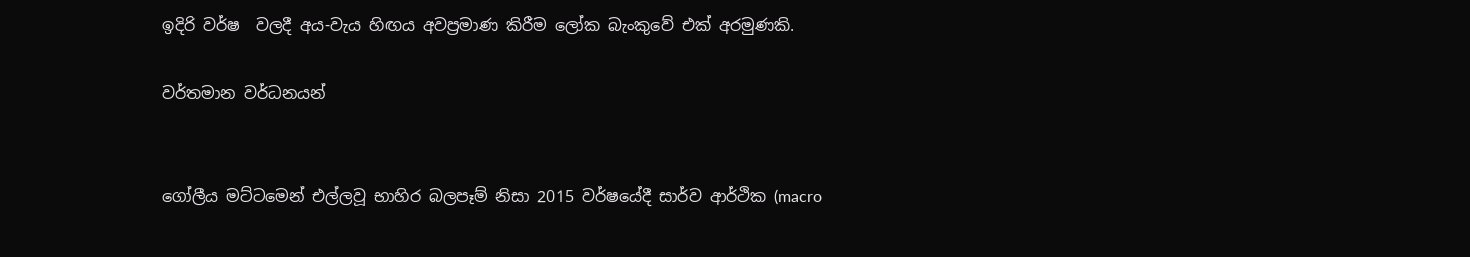ඉදිරි වර්ෂ  වලදී අය-වැය හිඟය අවප්‍රමාණ කිරීම ලෝක බැංකුවේ එක් අරමුණකි.

වර්තමාන වර්ධනයන්


ගෝලීය මට්ටමෙන් එල්ලවූ භාහිර බලපෑම් නිසා 2015 වර්ෂයේදී සාර්ව ආර්ථික (macro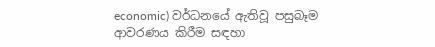economic) වර්ධනයේ ඇතිවූ පසුබෑම  ආවරණය කිරීම සඳහා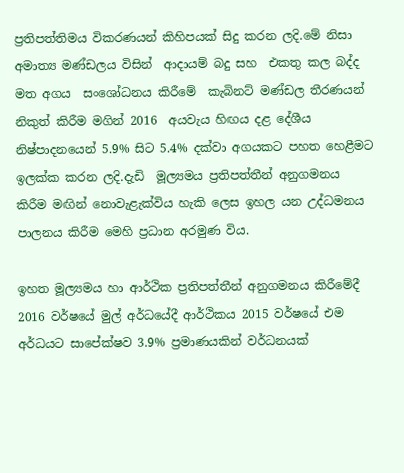ප්‍රතිපත්තිමය විකරණයන් කිහිපයක් සිදු කරන ලදි.මේ නිසා අමාත්‍ය මණ්ඩලය විසින්  ආදායම් බදු සහ  එකතු කල බද්ද මත අගය  සංශෝධනය කිරීමේ  කැබිනට් මණ්ඩල තීරණයන් නිකුත් කිරීම මගින් 2016  අයවැය හිඟය දළ දේශීය නිෂ්පාදනයෙන් 5.9% සිට 5.4% දක්වා අගයකට පහත හෙළීමට ඉලක්ක කරන ලදි.දැඩි  මූල්‍යමය ප්‍රතිපත්තීන් අනුගමනය කිරීම මඟින් නොවැළැක්විය හැකි ලෙස ඉහල යන උද්ධමනය පාලනය කිරීම මෙහි ප්‍රධාන අරමුණ විය.

ඉහත මූල්‍යමය හා ආර්ථික ප්‍රතිපත්තීන් අනුගමනය කිරීමේදී 2016 වර්ෂයේ මුල් අර්ධයේදී ආර්ථිකය 2015 වර්ෂයේ එම අර්ධයට සාපේක්ෂව 3.9% ප්‍රමාණයකින් වර්ධනයක්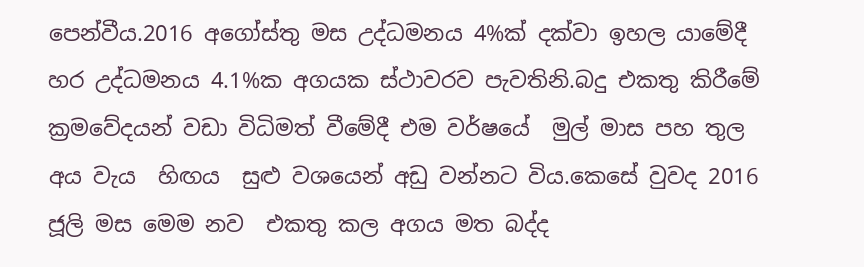පෙන්වීය.2016 අගෝස්තු මස උද්ධමනය 4%ක් දක්වා ඉහල යාමේදී හර උද්ධමනය 4.1%ක අගයක ස්ථාවරව පැවතිනි.බදු එකතු කිරීමේ ක්‍රමවේදයන් වඩා විධිමත් වීමේදී එම වර්ෂයේ  මුල් මාස පහ තුල අය වැය  හිඟය  සුළු වශයෙන් අඩු වන්නට විය.කෙසේ වුවද 2016 ජූලි මස මෙම නව  එකතු කල අගය මත බද්ද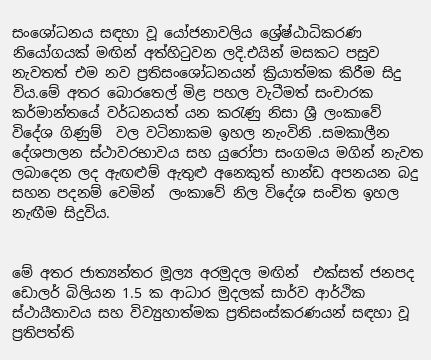සංශෝධනය සඳහා වූ යෝජනාවලිය ශ්‍රේෂ්ඨාධිකරණ නියෝගයක් මඟින් අත්හිටුවන ලදි.එයින් මසකට පසුව නැවතත් එම නව ප්‍රතිසංශෝධනයන් ක්‍රියාත්මක කිරීම සිදු විය.මේ අතර බොරතෙල් මිළ පහල වැටීමත් සංචාරක කර්මාන්තයේ වර්ධනයත් යන කරැණු නිසා ශ්‍රී ලංකාවේ විදේශ ගිණුම්  වල වටිනාකම ඉහල නැංවිනි .සමකාලීන  දේශපාලන ස්ථාවරභාවය සහ යුරෝපා සංගමය මගින් නැවත ලබාදෙන ලද ඇඟළුම් ඇතුළු අනෙකුත් භාන්ඩ අපනයන බදු සහන පදනම් වෙමින්  ලංකාවේ නිල විදේශ සංචිත ඉහල නැඟීම සිදුවිය.


මේ අතර ජාත්‍යන්තර මූල්‍ය අරමුදල මඟින්  එක්සත් ජනපද ඩොලර් බිලියන 1.5 ක ආධාර මුදලක් සාර්ව ආර්ථික ස්ථායීතාවය සහ විව්‍යුහාත්මක ප්‍රතිසංස්කරණයන් සඳහා වූ ප්‍රතිපත්ති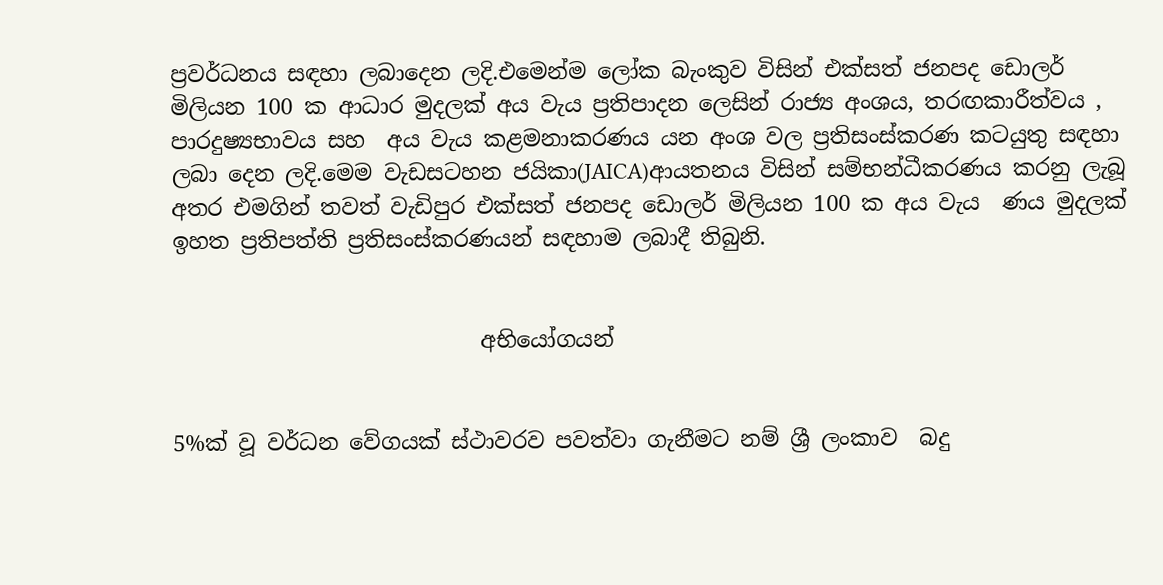ප්‍රවර්ධනය සඳහා ලබාදෙන ලදි.එමෙන්ම ලෝක බැංකුව විසින් එක්සත් ජනපද ඩොලර් මිලියන 100 ක ආධාර මුදලක් අය වැය ප්‍රතිපාදන ලෙසින් රාජ්‍ය අංශය, තරඟකාරීත්වය , පාරදුෂ්‍යභාවය සහ  අය වැය කළමනාකරණය යන අංශ වල ප්‍රතිසංස්කරණ කටයුතු සඳහා ලබා දෙන ලදි.මෙම වැඩසටහන ජයිකා(JAICA)ආයතනය විසින් සම්භන්ධීකරණය කරනු ලැබූ අතර එමගින් තවත් වැඩිපුර එක්සත් ජනපද ඩොලර් මිලියන 100 ක අය වැය  ණය මුදලක්  ඉහත ප්‍රතිපත්ති ප්‍රතිසංස්කරණයන් සඳහාම ලබාදී තිබුනි.


                            අභියෝගයන්


5%ක් වූ වර්ධන වේගයක් ස්ථාවරව පවත්වා ගැනීමට නම් ශ්‍රී ලංකාව  බදු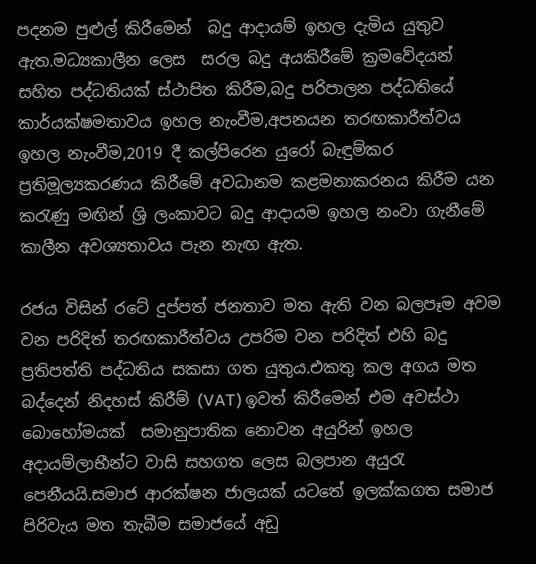පදනම පුළුල් කිරීමෙන්  බදු ආදායම් ඉහල දැමිය යුතුව ඇත.මධ්‍යකාලීන ලෙස  සරල බදු අයකිරීමේ ක්‍රමවේදයන් සහිත පද්ධතියක් ස්ථාපිත කිරීම,බදු පරිපාලන පද්ධතියේ කාර්යක්ෂමතාවය ඉහල නැංවීම,අපනයන තරඟකාරීත්වය ඉහල නැංවීම,2019 දී කල්පිරෙන යුරෝ බැඳුම්කර ප්‍රතිමූල්‍යකරණය කිරීමේ අවධානම කළමනාකරනය කිරීම යන කරැණු මඟින් ශ්‍රි ලංකාවට බදු ආදායම ඉහල නංවා ගැනීමේ කාලීන අවශ්‍යතාවය පැන නැඟ ඇත.

රජය විසින් රටේ දුප්පත් ජනතාව මත ඇති වන බලපෑම අවම වන පරිදිත් තරඟකාරීත්වය උපරිම වන පරිදිත් එහි බදු ප්‍රතිපත්ති පද්ධතිය සකසා ගත යුතුය.එකතු කල අගය මත බද්දෙන් නිදහස් කිරීම් (VAT) ඉවත් කිරීමෙන් එම අවස්ථා බොහෝමයක්  සමානුපාතික නොවන අයුරින් ඉහල අදායම්ලාභීන්ට වාසි සහගත ලෙස බලපාන අයුරැ පෙනීයයි.සමාජ ආරක්ෂන ජාලයක් යටතේ ඉලක්කගත සමාජ පිරිවැය මත තැබීම සමාජයේ අඩු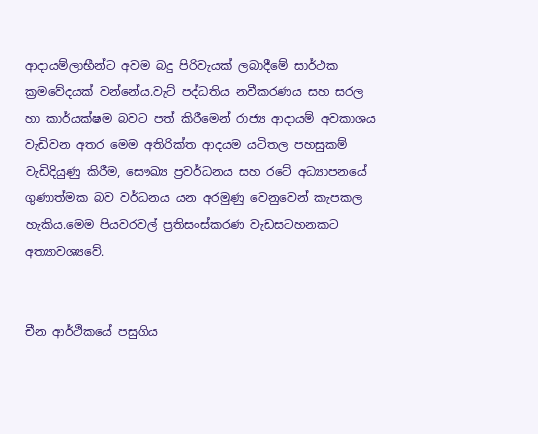ආදායම්ලාභීන්ට අවම බදු පිරිවැයක් ලබාදීමේ සාර්ථක ක්‍රමවේදයක් වන්නේය.වැට් පද්ධතිය නවීකරණය සහ සරල හා කාර්යක්ෂම බවට පත් කිරීමෙන් රාජ්‍ය ආදායම් අවකාශය වැඩිවන අතර මෙම අතිරික්ත ආදයම යටිතල පහසුකම් වැඩිදියුණු කිරීම, සෞඛ්‍ය ප්‍රවර්ධනය සහ රටේ අධ්‍යාපනයේ ගුණාත්මක බව වර්ධනය යන අරමුණු වෙනුවෙන් කැපකල හැකිය.මෙම පියවරවල් ප්‍රතිසංස්කරණ වැඩසටහනකට අත්‍යාවශ්‍යවේ.


චීන ආර්ථිකයේ පසුගිය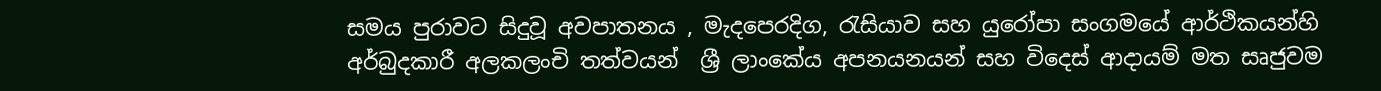සමය පුරාවට සිදුවූ අවපාතනය , මැදපෙරදිග, රැසියාව සහ යුරෝපා සංගමයේ ආර්ථිකයන්හි අර්බුදකාරී අලකලංචි තත්වයන්  ශ්‍රී ලාංකේය අපනයනයන් සහ විදෙස් ආදායම් මත සෘජුවම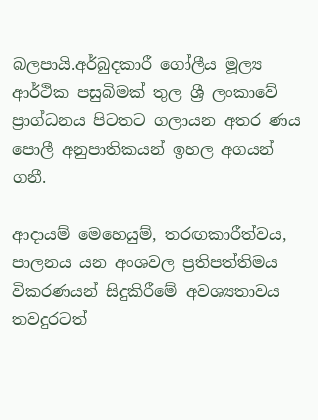බලපායි.අර්බුදකාරී ගෝලීය මූල්‍ය ආර්ථික පසුබිමක් තුල ශ්‍රී ලංකාවේ ප්‍රාග්ධනය පිටතට ගලායන අතර ණය පොලී අනුපාතිකයන් ඉහල අගයන් ගනී.

ආදායම් මෙහෙයුම්, තරඟකාරීත්වය, පාලනය යන අංශවල ප්‍රතිපත්තිමය විකරණයන් සිදුකිරීමේ අවශ්‍යතාවය තවදුරටත්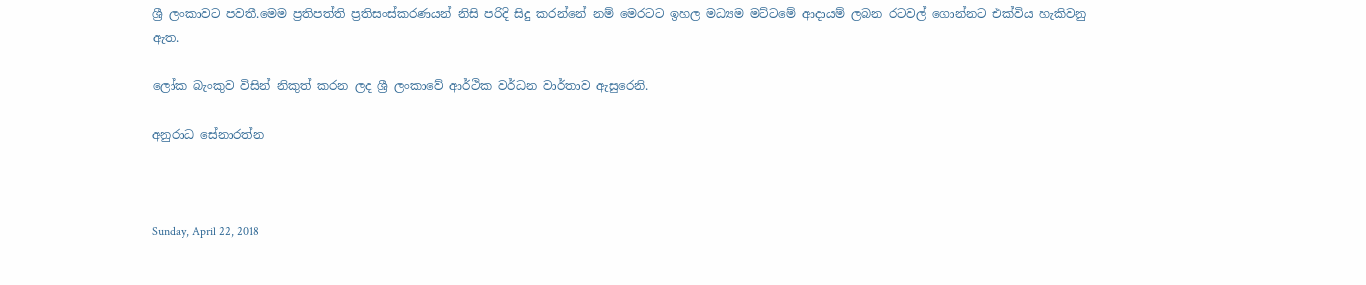ශ්‍රී ලංකාවට පවතී.මෙම ප්‍රතිපත්ති ප්‍රතිසංස්කරණයන් නිසි පරිදි සිදු කරන්නේ නම් මෙරටට ඉහල මධ්‍යම මට්ටමේ ආදායම් ලබන රටවල් ගොන්නට එක්විය හැකිවනු ඇත.

ලෝක බැංකුව විසින් නිකුත් කරන ලද ශ්‍රී ලංකාවේ ආර්ථික වර්ධන වාර්තාව ඇසුරෙනි.

අනුරාධ සේනාරත්න



Sunday, April 22, 2018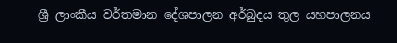ශ්‍රී ලාංකීය වර්තමාන දේශපාලන අර්බුදය තුල යහපාලනය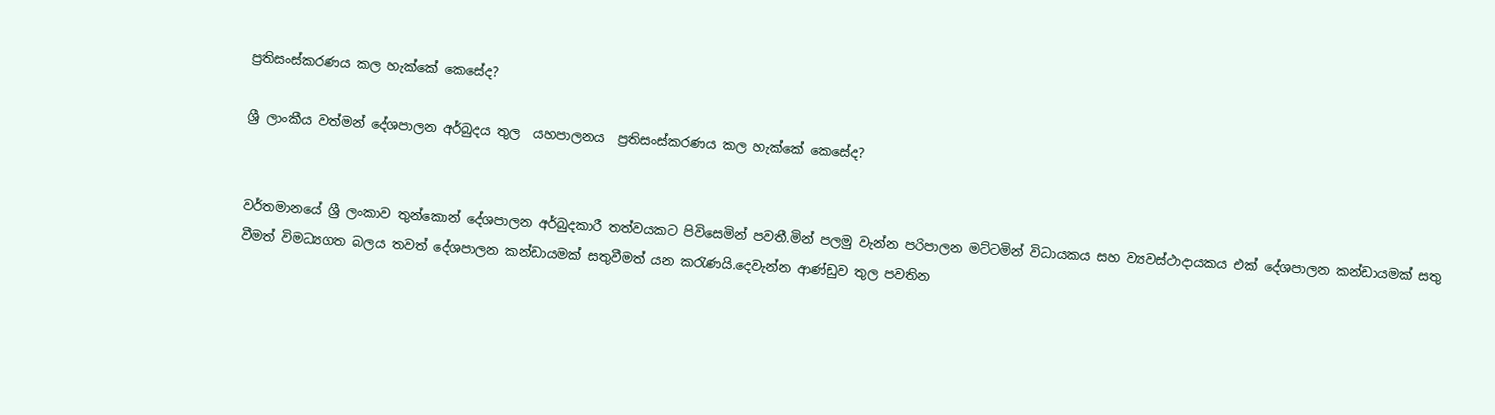ප්‍රතිසංස්කරණය කල හැක්කේ කෙසේද?

ශ්‍රී ලාංකීය වත්මන් දේශපාලන අර්බුදය තුල  යහපාලනය  ප්‍රතිසංස්කරණය කල හැක්කේ කෙසේද?


වර්තමානයේ ශ්‍රී ලංකාව තුන්කොන් දේශපාලන අර්බුදකාරී තත්වයකට පිවිසෙමින් පවතී.මින් පලමු වැන්න පරිපාලන මට්ටමින් විධායකය සහ ව්‍යවස්ථාදායකය එක් දේශපාලන කන්ඩායමක් සතු වීමත් විමධ්‍යගත බලය තවත් දේශපාලන කන්ඩායමක් සතුවීමත් යන කරැණයි.දෙවැන්න ආණ්ඩුව තුල පවතින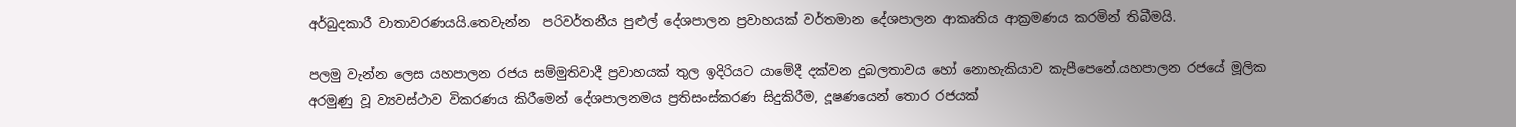අර්බුදකාරී වාතාවරණයයි.තෙවැන්න  පරිවර්තනීය පුළුල් දේශපාලන ප්‍රවාහයක් වර්තමාන දේශපාලන ආකෘතිය ආක්‍රමණය කරමින් තිබීමයි.

පලමු වැන්න ලෙස යහපාලන රජය සම්මුතිවාදී ප්‍රවාහයක් තුල ඉදිරියට යාමේදී දක්වන දුබලතාවය හෝ නොහැකියාව කැපීපෙනේ.යහපාලන රජයේ මූලික අරමුණු වූ ව්‍යවස්ථාව විකරණය කිරීමෙන් දේශපාලනමය ප්‍රතිසංස්කරණ සිදුකිරීම, දූෂණයෙන් තොර රජයක්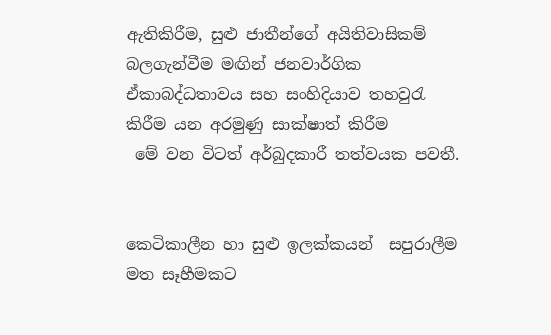ඇතිකිරීම, සුළු ජාතීන්ගේ අයිතිවාසිකම් බලගැන්වීම මඟින් ජනවාර්ගික ඒකාබද්ධතාවය සහ සංහිදියාව තහවුරැ කිරීම යන අරමුණු සාක්ෂාත් කිරීම
 මේ වන විටත් අර්බුදකාරී තත්වයක පවතී.


කෙටිකාලීන හා සුළු ඉලක්කයන්  සපුරාලීම මත සෑහීමකට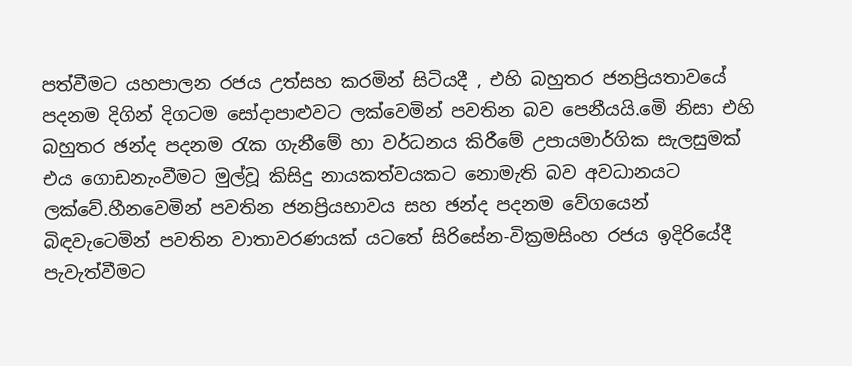පත්වීමට යහපාලන රජය උත්සහ කරමින් සිටියදී , එහි බහුතර ජනප්‍රියතාවයේ පදනම දිගින් දිගටම සෝදාපාළුවට ලක්වෙමින් පවතින බව පෙනීයයි.මෙි නිසා එහි බහුතර ඡන්ද පදනම රැක ගැනීමේ හා වර්ධනය කිරීමේ උපායමාර්ගික සැලසුමක් එය ගොඩනැංවීමට මුල්වූ කිසිදු නායකත්වයකට නොමැති බව අවධානයට ලක්වේ.හීනවෙමින් පවතින ජනප්‍රියභාවය සහ ඡන්ද පදනම වේගයෙන් බිඳවැටෙමින් පවතින වාතාවරණයක් යටතේ සිරිසේන-වික්‍රමසිංහ රජය ඉදිරියේදී පැවැත්වීමට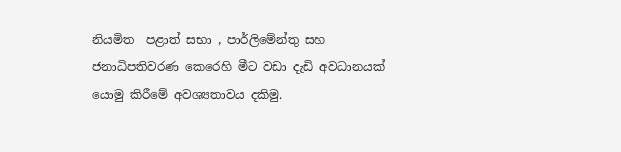නියමිත  පළාත් සභා , පාර්ලිමේන්තු සහ ජනාධිපතිවරණ කෙරෙහි මීට වඩා දැඩි අවධානයක් යොමු කිරීමේ අවශ්‍යතාවය දකිමු.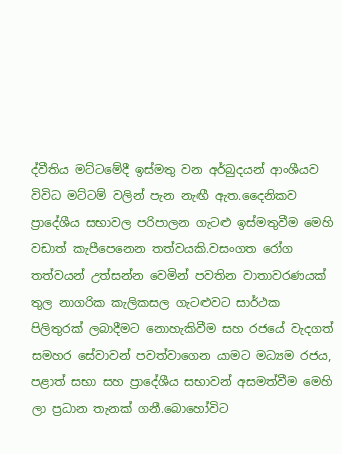ද්වීතිය මට්ටමේදී ඉස්මතු වන අර්බුදයන් ආංශීයව විවිධ මට්ටම් වලින් පැන නැඟී ඇත.දෛනිකව ප්‍රාදේශීය සභාවල පරිපාලන ගැටළු ඉස්මතුවීම මෙහි වඩාත් කැපීපෙනෙන තත්වයකි.වසංගත රෝග තත්වයන් උත්සන්න වෙමින් පවතින වාතාවරණයක් තුල නාගරික කැලිකසල ගැටළුවට සාර්ථක පිලිතුරක් ලබාදීමට නොහැකිවීම සහ රජයේ වැදගත් සමහර සේවාවන් පවත්වාගෙන යාමට මධ්‍යම රජය, පළාත් සභා සහ ප්‍රාදේශීය සභාවන් අසමත්වීම මෙහි ලා ප්‍රධාන තැනක් ගනී.බොහෝවිට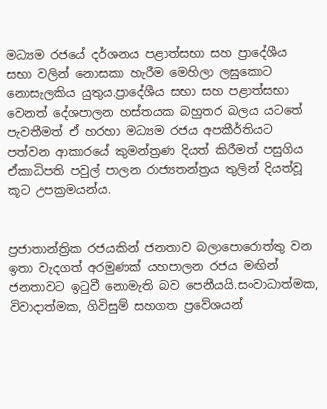මධ්‍යම රජයේ දර්ශනය පළාත්සභා සහ ප්‍රාදේශීය සභා වලින් නොසකා හැරීම මෙහිලා ලඝුකොට නොසැලකිය යුතුය.ප්‍රාදේශීය සභා සහ පළාත්සභා වෙනත් දේශපාලන හස්තයක බහුතර බලය යටතේ පැවතීමත් ඒ හරහා මධ්‍යම රජය අපකීර්තියට පත්වන ආකාරයේ කුමන්ත්‍රණ දියත් කිරීමත් පසුගිය ඒකාධිපති පවුල් පාලන රාජ්‍යතන්ත්‍රය තුලින් දියත්වූ කූට උපක්‍රමයන්ය.


ප්‍රජාතාන්ත්‍රික රජයකින් ජනතාව බලාපොරොත්තු වන ඉතා වැදගත් අරමුණක් යහපාලන රජය මඟින් ජනතාවට ඉටුවී නොමැති බව පෙනීයයි.සංවාධාත්මක, විවාදාත්මක, ගිවිසුම් සහගත ප්‍රවේශයන්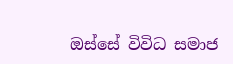ඔස්සේ විවිධ සමාජ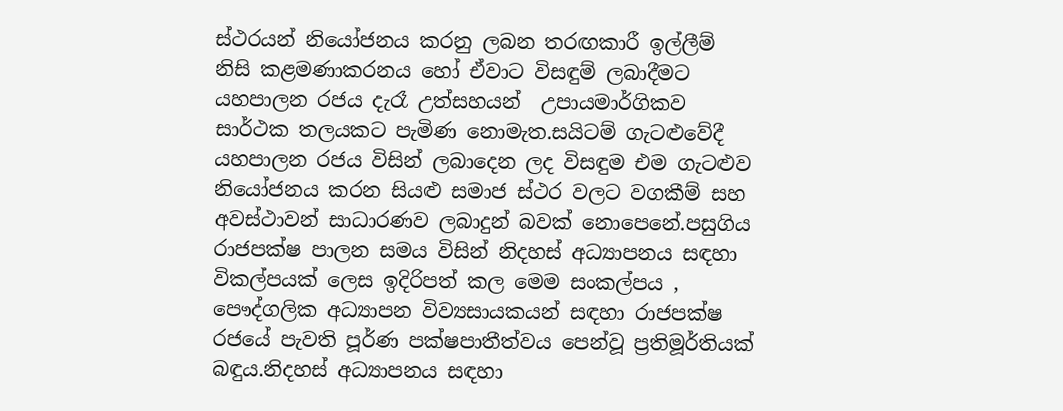ස්ථරයන් නියෝජනය කරනු ලබන තරඟකාරී ඉල්ලීම් නිසි කළමණාකරනය හෝ ඒවාට විසඳුම් ලබාදීමට යහපාලන රජය දැරෑ උත්සහයන්  උපායමාර්ගිකව සාර්ථක තලයකට පැමිණ නොමැත.සයිටම් ගැටළුවේදී යහපාලන රජය විසින් ලබාදෙන ලද විසඳුම එම ගැටළුව  නියෝජනය කරන සියළු සමාජ ස්ථර වලට වගකීම් සහ අවස්ථාවන් සාධාරණව ලබාදුන් බවක් නොපෙනේ.පසුගිය රාජපක්ෂ පාලන සමය විසින් නිදහස් අධ්‍යාපනය සඳහා විකල්පයක් ලෙස ඉදිරිපත් කල මෙම සංකල්පය , පෞද්ගලික අධ්‍යාපන විව්‍යසායකයන් සඳහා රාජපක්ෂ රජයේ පැවති පූර්ණ පක්ෂපාතීත්වය පෙන්වූ ප්‍රතිමූර්තියක් බඳුය.නිදහස් අධ්‍යාපනය සඳහා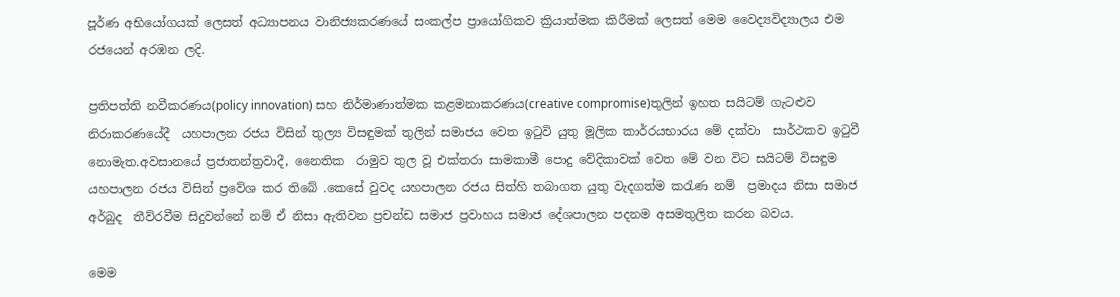පූර්ණ අභියෝගයක් ලෙසත් අධ්‍යාපනය වානිජ්‍යකරණයේ සංකල්ප ප්‍රායෝගිකව ක්‍රියාත්මක කිරීමක් ලෙසත් මෙම වෛද්‍යවිද්‍යාලය එම රජයෙන් අරඹන ලදි.

ප්‍රතිපත්ති නවීකරණය(policy innovation) සහ නිර්මාණාත්මක කළමනාකරණය(creative compromise)තුලින් ඉහත සයිටම් ගැටළුව නිරාකරණයේදී  යහපාලන රජය විසින් තුල්‍ය විසඳුමක් තුලින් සමාජය වෙත ඉටුවි යුතු මූලික කාර්රයභාරය මේ දක්වා  සාර්ථකව ඉටුවී නොමැත.අවසානයේ ප්‍රජාතන්ත්‍රවාදී, නෛතික  රාමුව තුල වූ එක්තරා සාමකාමී පොදු වේදිකාවක් වෙත මේ වන විට සයිටම් විසඳුම යහපාලන රජය විසින් ප්‍රවේශ කර තිබේ .කෙසේ වුවද යහපාලන රජය සිත්හි තබාගත යුතු වැදගත්ම කරැණ නම්  ප්‍රමාදය නිසා සමාජ අර්බුද  තීව්රවීම සිදුවන්නේ නම් ඒ නිසා ඇතිවන ප්‍රචන්ඩ සමාජ ප්‍රවාහය සමාජ දේශපාලන පදනම අසමතුලිත කරන බවය.

මෙම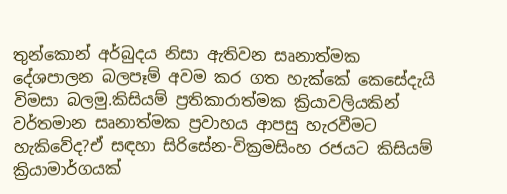තුන්කොන් අර්බුදය නිසා ඇතිවන සෘනාත්මක දේශපාලන බලපෑම් අවම කර ගත හැක්කේ කෙසේදැයි විමසා බලමු.කිසියම් ප්‍රතිකාරාත්මක ක්‍රියාවලියකින් වර්තමාන සෘනාත්මක ප්‍රවාහය ආපසු හැරවීමට හැකිවේද?ඒ සඳහා සිරිසේන-වික්‍රමසිංහ රජයට කිසියම් ක්‍රියාමාර්ගයක්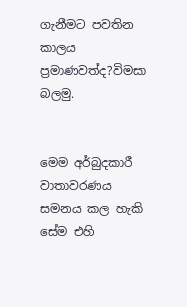ගැනීමට පවතින කාලය ප්‍රමාණවත්ද?විමසා බලමු.


මෙම අර්බුදකාරී වාතාවරණය සමනය කල හැකි සේම එහි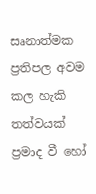සෘනාත්මක ප්‍රතිපල අවම කල හැකි තත්වයක් ප්‍රමාද වී හෝ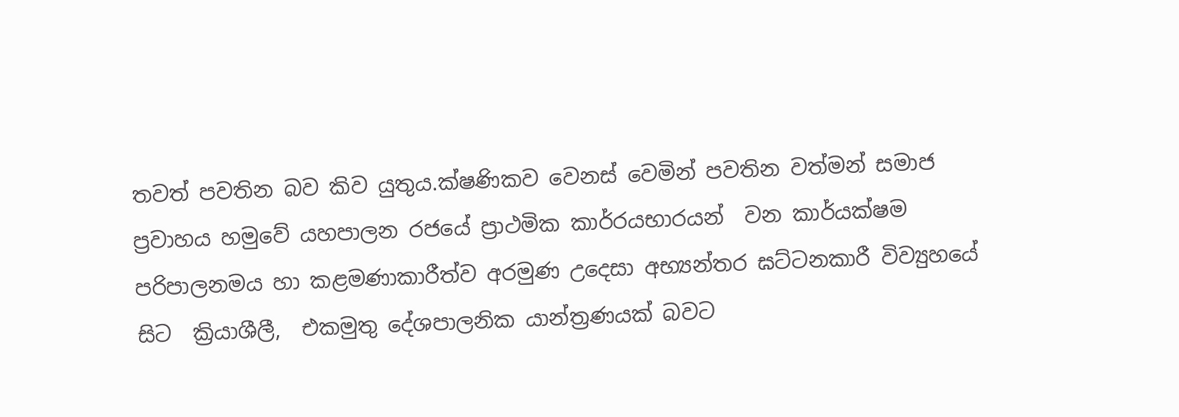තවත් පවතින බව කිව යුතුය.ක්ෂණිකව වෙනස් වෙමින් පවතින වත්මන් සමාජ ප්‍රවාහය හමුවේ යහපාලන රජයේ ප්‍රාථමික කාර්රයභාරයන්  වන කාර්යක්ෂම පරිපාලනමය හා කළමණාකාරීත්ව අරමුණ උදෙසා අභ්‍යන්තර ඝට්ටනකාරී විව්‍යුහයේ සිට  ක්‍රියාශීලී,  එකමුතු දේශපාලනික යාන්ත්‍රණයක් බවට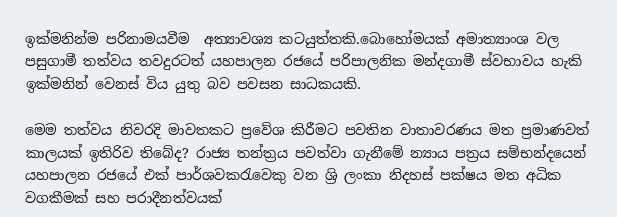ඉක්මනින්ම පරිනාමයවීම  අත්‍යාවශ්‍ය කටයුත්තකි.බොහෝමයක් අමාත්‍යාංශ වල පසුගාමී තත්වය තවදුරටත් යහපාලන රජයේ පරිපාලනික මන්දගාමී ස්වභාවය හැකි ඉක්මනින් වෙනස් විය යුතු බව පවසන සාධකයකි.

මෙම තත්වය නිවරදි මාවතකට ප්‍රවේශ කිරීමට පවතින වාතාවරණය මත ප්‍රමාණවත් කාලයක් ඉතිරිව තිබේද? රාජ්‍ය තන්ත්‍රය පවත්වා ගැනීමේ න්‍යාය පත්‍රය සම්භන්දයෙන් යහපාලන රජයේ එක් පාර්ශවකරැවෙකු වන ශ්‍රි ලංකා නිදහස් පක්ෂය මත අධික වගකීමක් සහ පරාදීනත්වයක්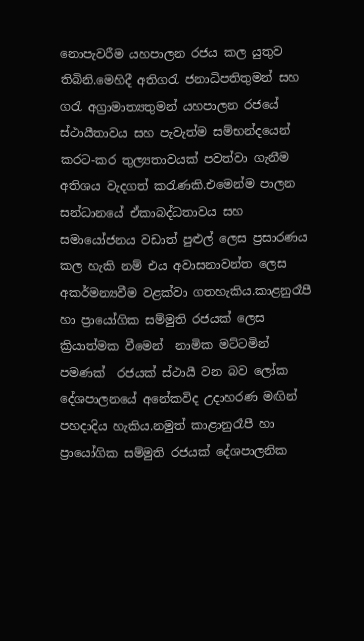නොපැවරීම යහපාලන රජය කල යුතුව තිබිනි.මෙහිදී අතිගරැ ජනාධිපතිතුමන් සහ ගරැ අග්‍රාමාත්‍යතුමන් යහපාලන රජයේ  ස්ථායීතාවය සහ පැවැත්ම සම්භන්දයෙන් කරට-කර තුල්‍යතාවයක් පවත්වා ගැනීම අතිශය වැදගත් කරැණකි.එමෙන්ම පාලන සන්ධානයේ ඒකාබද්ධතාවය සහ සමායෝජනය වඩාත් පුළුල් ලෙස ප්‍රසාරණය කල හැකි නම් එය අවාසනාවන්ත ලෙස අකර්මන්‍යවීම වළක්වා ගතහැකිය.කාළනුරෑපී හා ප්‍රායෝගික සම්මුති රජයක් ලෙස ක්‍රියාත්මක වීමෙන්  නාමික මට්ටමින් පමණක්  රජයක් ස්ථායී වන බව ලෝක දේශපාලනයේ අනේකවිද උදාහරණ මඟින් පහදාදිය හැකිය.නමුත් කාළානුරෑපී හා ප්‍රායෝගික සම්මුති රජයක් දේශපාලනික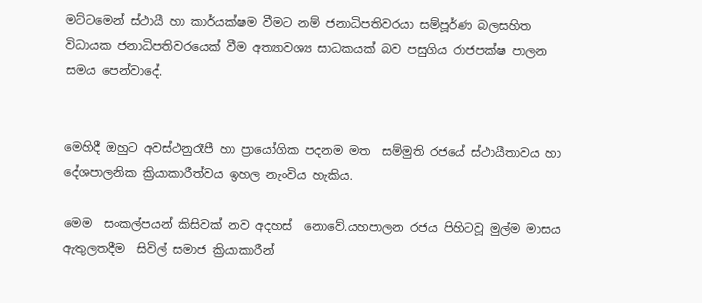මට්ටමෙන් ස්ථායී හා කාර්යක්ෂම වීමට නම් ජනාධිපතිවරයා සම්පූර්ණ බලසහිත විධායක ජනාධිපතිවරයෙක් වීම අත්‍යාවශ්‍ය සාධකයක් බව පසුගිය රාජපක්ෂ පාලන සමය පෙන්වාදේ.


මෙහිදී ඔහුට අවස්ථනුරෑපී හා ප්‍රායෝගික පදනම මත  සම්මුති රජයේ ස්ථායීතාවය හා දේශපාලනික ක්‍රියාකාරීත්වය ඉහල නැංවිය හැකිය.

මෙම  සංකල්පයන් කිසිවක් නව අදහස්  නොවේ.යහපාලන රජය පිහිටවූ මුල්ම මාසය ඇතුලතදීම  සිවිල් සමාජ ක්‍රියාකාරීන්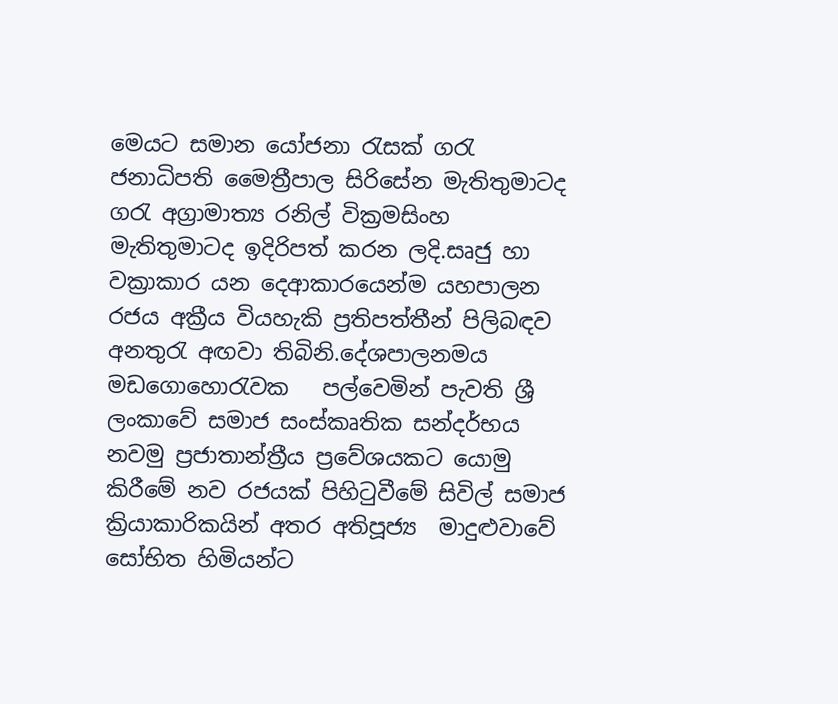මෙයට සමාන යෝජනා රැසක් ගරැ ජනාධිපති මෛත්‍රීපාල සිරිසේන මැතිතුමාටද ගරැ අග්‍රාමාත්‍ය රනිල් වික්‍රමසිංහ මැතිතුමාටද ඉදිරිපත් කරන ලදි.සෘජු හා වක්‍රාකාර යන දෙආකාරයෙන්ම යහපාලන රජය අක්‍රීය වියහැකි ප්‍රතිපත්තීන් පිලිබඳව අනතුරැ අඟවා තිබිනි.දේශපාලනමය මඩගොහොරැවක   පල්වෙමින් පැවති ශ්‍රී ලංකාවේ සමාජ සංස්කෘතික සන්දර්භය නවමු ප්‍රජාතාන්ත්‍රීය ප්‍රවේශයකට යොමු කිරීමේ නව රජයක් පිහිටුවීමේ සිවිල් සමාජ ක්‍රියාකාරිකයින් අතර අතිපූජ්‍ය  මාදුළුවාවේ සෝභිත හිමියන්ට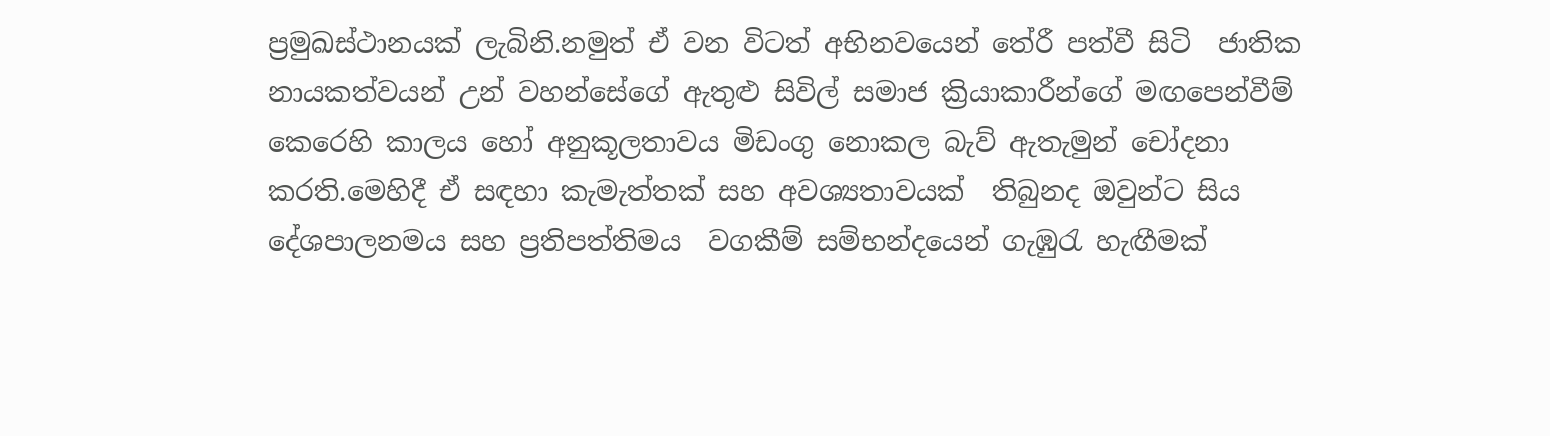ප්‍රමුඛස්ථානයක් ලැබිනි.නමුත් ඒ වන විටත් අභිනවයෙන් තේරී පත්වී සිටි  ජාතික නායකත්වයන් උන් වහන්සේගේ ඇතුළු සිවිල් සමාජ ක්‍රියාකාරීන්ගේ මඟපෙන්වීම් කෙරෙහි කාලය හෝ අනුකූලතාවය මිඩංගු නොකල බැව් ඇතැමුන් චෝදනා කරති.මෙහිදී ඒ සඳහා කැමැත්තක් සහ අවශ්‍යතාවයක්  තිබුනද ඔවුන්ට සිය දේශපාලනමය සහ ප්‍රතිපත්තිමය  වගකීම් සම්භන්දයෙන් ගැඹුරැ හැඟීමක්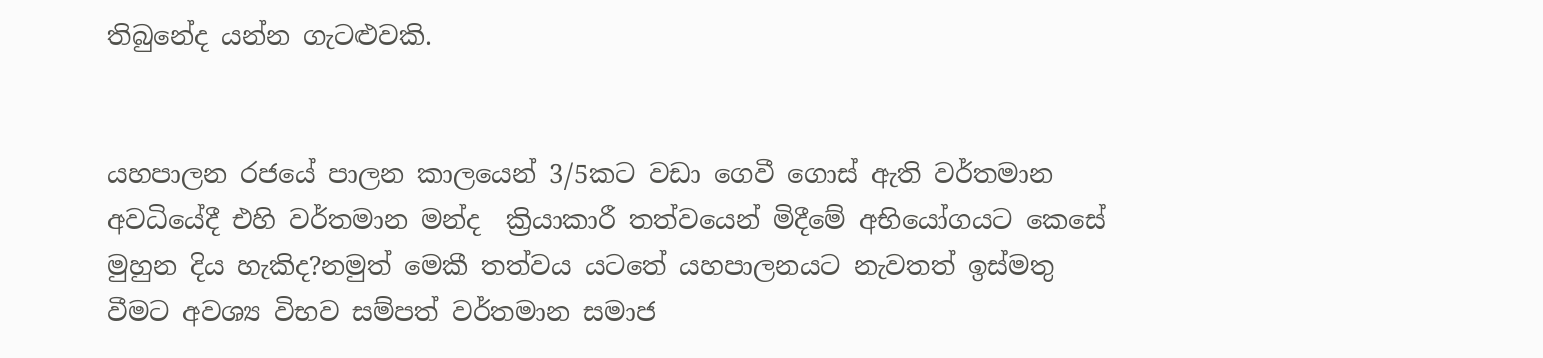තිබුනේද යන්න ගැටළුවකි.


යහපාලන රජයේ පාලන කාලයෙන් 3/5කට වඩා ගෙවී ගොස් ඇති වර්තමාන අවධියේදී එහි වර්තමාන මන්ද  ක්‍රියාකාරී තත්වයෙන් මිදීමේ අභියෝගයට කෙසේ මුහුන දිය හැකිද?නමුත් මෙකී තත්වය යටතේ යහපාලනයට නැවතත් ඉස්මතු වීමට අවශ්‍ය විභව සම්පත් වර්තමාන සමාජ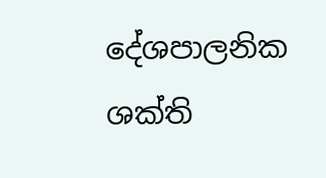දේශපාලනික ශක්ති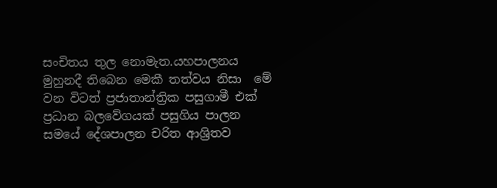සංචිතය තුල නොමැත.යහපාලනය මුහුනදී තිබෙන මෙකී තත්වය නිසා  මේ වන විටත් ප්‍රජාතාන්ත්‍රික පසුගාමී එක් ප්‍රධාන බලවේගයක් පසුගිය පාලන සමයේ දේශපාලන චරිත ආශ්‍රිතව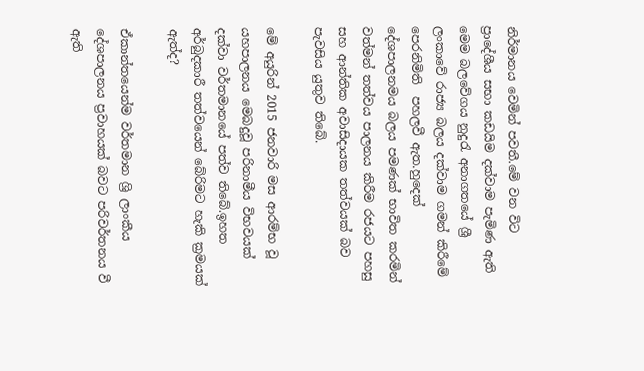නිර්මානය වෙමින් පවතී.මේ වන විට ප්‍රාදේශීය සභා කඩයිම දක්වාම පැමිණ ඇති මෙම බලවේගය නුදුරැ අනාගතයේ ශ්‍රී ලංකාවේ රාජ්‍ය බලය දක්වාම ගමන් කිරීමේ පෙරනිමිති  පහලවී ඇත.හුදෙක් දේශපාලනමය බලය පමණක් භාවිත කරමින් වත්මන් තත්වය පාලනය කිරීම රජයට පහසු සහ ආන්තික අවාසිදායක තත්වයක් බව පැවසිය යුතුව තිබේ.

මේ අයුරින් 2015 ජනවාරි මස ආරම්භ වූ යහපාලනය මෙබදුවූ පරිනාමීය විභවයක් දක්වා වර්තමානයේ පත්ව තිබේ.ඉහත අර්බුදකාරී තත්වයෙන් බේරිමට හැකි ක්‍රමයක් ඇත්ද?

ඒකාන්තයෙන්ම වර්තමාන ශ්‍රි ලාංකීය දේශපාලනය ප්‍රවාහයක් බවට පරිවර්තනය වී ඇති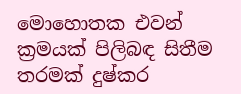මොහොතක එවන් ක්‍රමයක් පිලිබඳ සිතීම තරමක් දුෂ්කර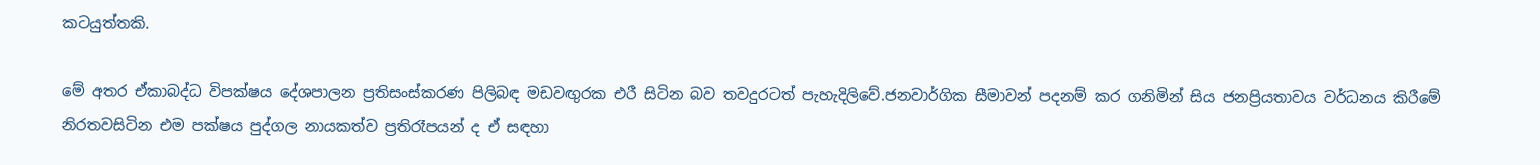කටයුත්තකි.

මේ අතර ඒකාබද්ධ විපක්ෂය දේශපාලන ප්‍රතිසංස්කරණ පිලිබඳ මඩවඟුරක එරී සිටින බව තවදුරටත් පැහැදිලිවේ.ජනවාර්ගික සීමාවන් පදනම් කර ගනිමින් සිය ජනප්‍රියතාවය වර්ධනය කිරීමේ නිරතවසිටින එම පක්ෂය පුද්ගල නායකත්ව ප්‍රතිරෑපයන් ද ඒ සඳහා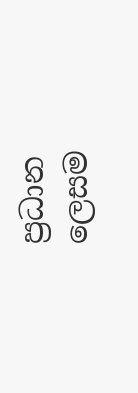ප්‍රධාන ලෙසම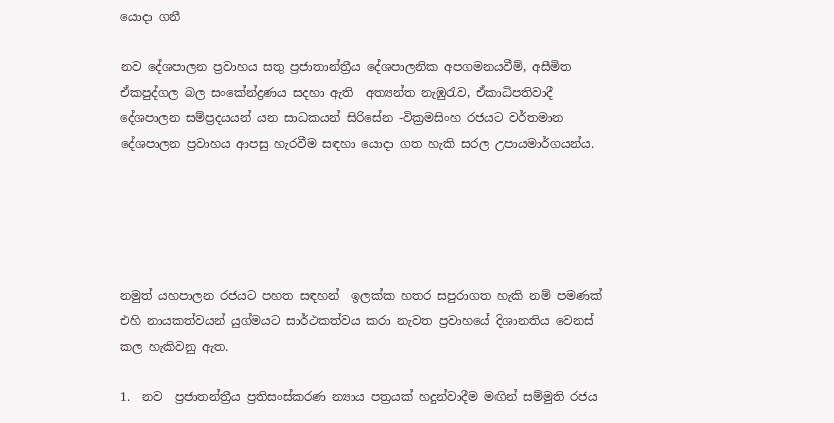යොදා ගනී

නව දේශපාලන ප්‍රවාහය සතු ප්‍රජාතාන්ත්‍රීය දේශපාලනික අපගමනයවීම්, අසීමිත ඒකපුද්ගල බල සංකේන්ද්‍රණය සදහා ඇති  අත්‍යන්ත නැඹුරැව, ඒකාධිපතිවාදී දේශපාලන සම්ප්‍රදයයන් යන සාධකයන් සිරිසේන -වික්‍රමසිංහ රජයට වර්තමාන දේශපාලන ප්‍රවාහය ආපසු හැරවීම සඳහා යොදා ගත හැකි සරල උපායමාර්ගයන්ය.





නමුත් යහපාලන රජයට පහත සඳහන්  ඉලක්ක හතර සපුරාගත හැකි නම් පමණක් එහි නායකත්වයන් යුග්මයට සාර්ථකත්වය කරා නැවත ප්‍රවාහයේ දිශානතිය වෙනස් කල හැකිවනු ඇත.

1.  නව  ප්‍රජාතන්ත්‍රීය ප්‍රතිසංස්කරණ න්‍යාය පත්‍රයක් හදුන්වාදීම මඟින් සම්මුති රජය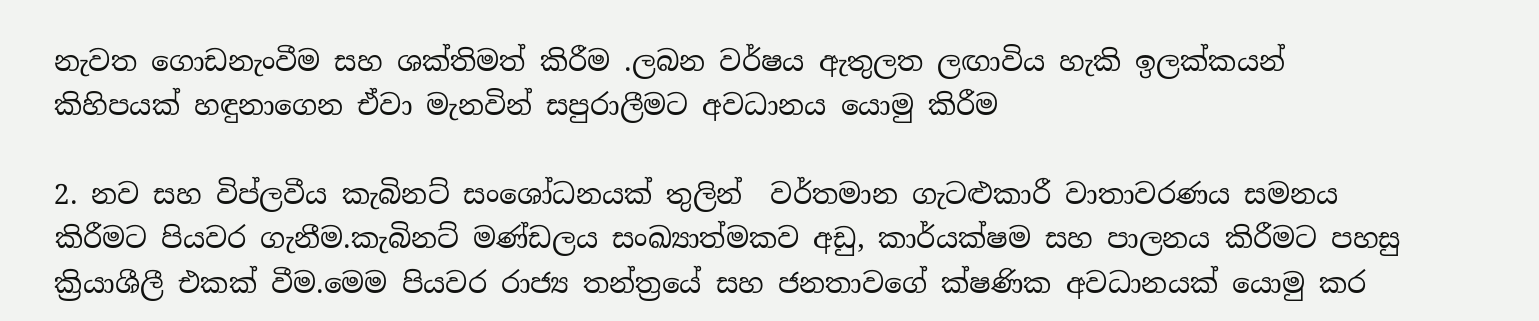නැවත ගොඩනැංවීම සහ ශක්තිමත් කිරීම .ලබන වර්ෂය ඇතුලත ලඟාවිය හැකි ඉලක්කයන් කිහිපයක් හඳුනාගෙන ඒවා මැනවින් සපුරාලීමට අවධානය යොමු කිරීම

2. නව සහ විප්ලවීය කැබිනට් සංශෝධනයක් තුලින්  වර්තමාන ගැටළුකාරී වාතාවරණය සමනය කිරීමට පියවර ගැනීම.කැබිනට් මණ්ඩලය සංඛ්‍යාත්මකව අඩු, කාර්යක්ෂම සහ පාලනය කිරීමට පහසු ක්‍රියාශීලී එකක් වීම.මෙම පියවර රාජ්‍ය තන්ත්‍රයේ සහ ජනතාවගේ ක්ෂණික අවධානයක් යොමු කර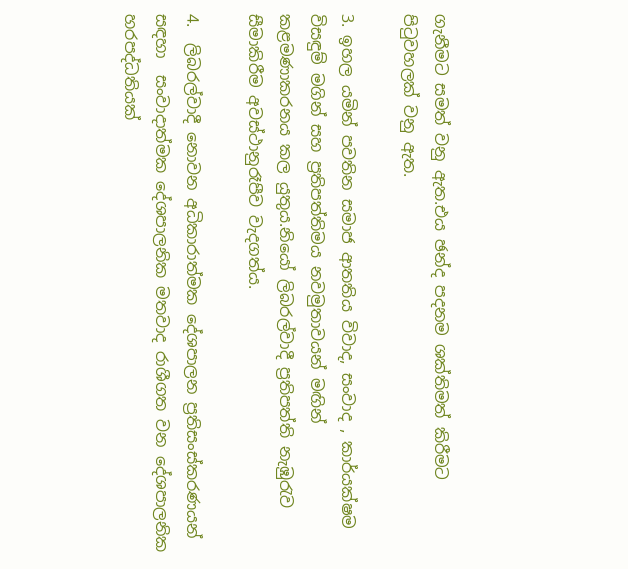ගැනීමට සමත් වනු ඇත.එය ඡන්ද පදනම ශක්තිමත් කිරීමට පිටුවහලක් වනු ඇත.

3. ඉහල යමින් පවතින සමාජ ආතතිය විවාද, සංවාද , කාර්යක්ෂම විසඳුම් මගින් සහ ප්‍රතිපත්තිමය නවමුතාවයන් මඟින් කළමණාකරනය කල යුතුය.නියෝ ලිබරල්වාදී ප්‍රතිපත්ති නැඹුරැව සීමාකිරීම අවස්ථානුරෑපීව වැදගත්ය.

4.  ලිබරල්වාදී නොවන අධිකාරාත්මක දේශපාලන ප්‍රතිසංස්කරණයන් සඳහා  සංවාදාත්මක දේශපාලනික මතවාද රාශීගත වන දේශපාලනික හරපද්ධතියක්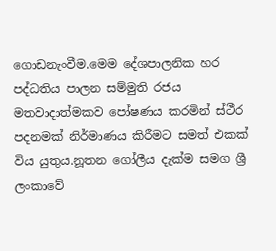ගොඩනැංවීම.මෙම දේශපාලනික හර පද්ධතිය පාලන සම්මුති රජය මතවාදාත්මකව පෝෂණය කරමින් ස්ථීර පදනමක් නිර්මාණය කිරීමට සමත් එකක් විය යුතුය.නූතන ගෝලීය දැක්ම සමග ශ්‍රී ලංකාවේ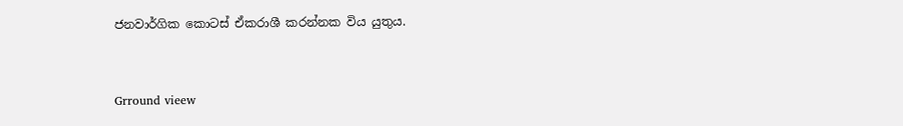ජනවාර්ගික කොටස් ඒකරාශී කරන්නක විය යුතුය.


Grround vieew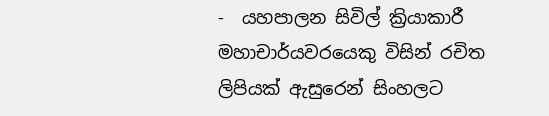-  යහපාලන සිවිල් ක්‍රියාකාරී  මහාචාර්යවරයෙකු විසින් රචිත ලිපියක් ඇසුරෙන් සිංහලට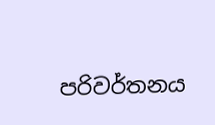පරිවර්තනය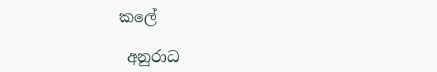කලේ

 අනුරාධ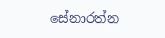සේනාරත්න